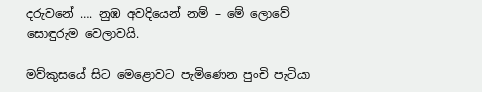දරුවනේ …. නුඹ අවදියෙන් නම් – මේ ලොවේ සොඳුරුම වෙලාවයි.

මව්කුසයේ සිට මෙළොවට පැමිණෙන පුංචි පැටියා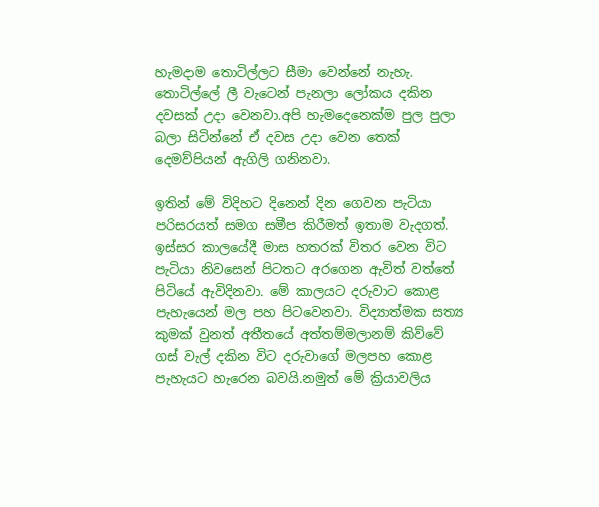හැමදාම තොටිල්ලට සීමා වෙන්නේ නැහැ. තොටිල්ලේ ලී වැටෙන් පැනලා ලෝකය දකින දවසක් උදා වෙනවා.අපි හැමදෙනෙක්ම පුල පුලා බලා සිටින්නේ ඒ දවස උදා වෙන තෙක් දෙමව්පියන් ඇගිලි ගනිනවා.

ඉතින් මේ විදිහට දිනෙන් දින ගෙවන පැටියා පරිසරයත් සමග සමීප කිරීමත් ඉතාම වැදගත්. ඉස්සර කාලයේදී මාස හතරක් විතර වෙන විට පැටියා නිවසෙන් පිටතට අරගෙන ඇවිත් වත්තේ පිටියේ ඇවිදිනවා. මේ කාලයට දරුවාට කොළ පැහැයෙන් මල පහ පිටවෙනවා. විද්‍යාත්මක සත්‍ය කුමක් වුනත් අතීතයේ අත්තම්මලානම් කිව්වේ ගස් වැල් දකින විට දරුවාගේ මලපහ කොළ පැහැයට හැරෙන බවයි.නමුත් මේ ක්‍රියාවලිය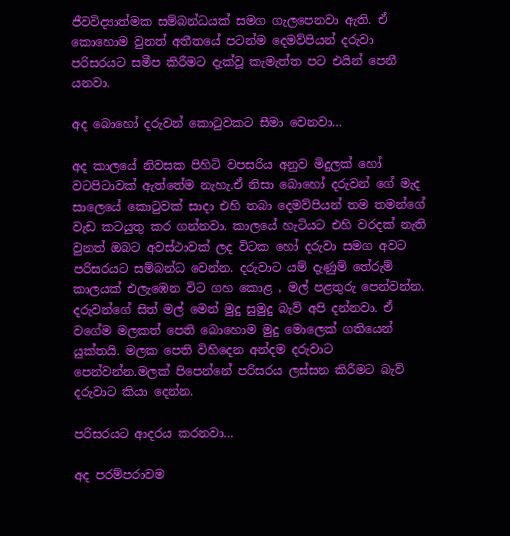ජීවවිද්‍යාත්මක සම්බන්ධයක් සමග ගැලපෙනවා ඇති. ඒ කොහොම වුනත් අතීතයේ පටන්ම දෙමව්පියන් දරුවා පරිසරයට සමීප කිරීමට දැක්වූ කැමැත්ත පට එයින් පෙනී යනවා.

අද බොහෝ දරුවන් කොටුවකට සීමා වෙනවා…

අද කාලයේ නිවසක පිහිටි වපසරිය අනුව මිදුලක් හෝ වටපිටාවක් ඇත්තේම නැහැ.ඒ නිසා බොහෝ දරුවන් ගේ මැද සාලෙයේ කොටුවක් සාදා එහි තබා දෙමව්පියන් තම තමන්ගේ වැඩ කටයුතු කර ගන්නවා. කාලයේ හැටියට එහි වරදක් නැති වුනත් ඔබට අවස්ථාවක් ලද විටක හෝ දරුවා සමග අවට පරිසරයට සම්බන්ධ වෙන්න. දරුවාට යම් දැණුම් තේරුම් කාලයක් එලැඹෙන විට ගහ කොළ , මල් පළතුරු පෙන්වන්න. දරුවන්ගේ සිත් මල් මෙන් මුදු සුමුදු බැව් අපි දන්නවා. ඒ වගේම මලකත් පෙති බොහොම මුදු මොලෙක් ගතියෙන් යුක්තයි. මලක පෙති විහිදෙන අන්දම දරුවාට පෙන්වන්න.මලක් පිපෙන්නේ පරිසරය ලස්සන කිරීමට බැව් දරුවාට කියා දෙන්න.

පරිසරයට ආදරය කරනවා…

අද පරම්පරාවම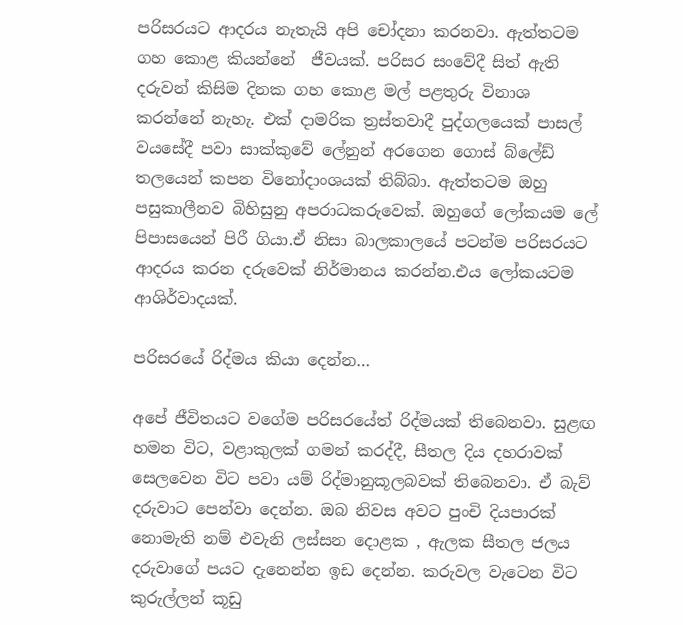පරිසරයට ආදරය නැතැයි අපි චෝදනා කරනවා. ඇත්තටම ගහ කොළ කියන්නේ  ජීවයක්. පරිසර සංවේදී සිත් ඇති දරුවන් කිසිම දිනක ගහ කොළ මල් පළතුරු විනාශ කරන්නේ නැහැ. එක් දාමරික ත්‍රස්තවාදී පුද්ගලයෙක් පාසල් වයසේදී පවා සාක්කුවේ ලේනුන් අරගෙන ගොස් බ්ලේඩ් තලයෙන් කපන විනෝදාංශයක් තිබ්බා. ඇත්තටම ඔහු පසුකාලීනව බිහිසුනු අපරාධකරුවෙක්. ඔහුගේ ලෝකයම ලේ පිපාසයෙන් පිරී ගියා.ඒ නිසා බාලකාලයේ පටන්ම පරිසරයට ආදරය කරන දරුවෙක් නිර්මානය කරන්න.එය ලෝකයටම ආශිර්වාදයක්.

පරිසරයේ රිද්මය කියා දෙන්න…

අපේ ජීවිතයට වගේම පරිසරයේත් රිද්මයක් තිබෙනවා. සුළඟ හමන විට, වළාකුලක් ගමන් කරද්දී, සීතල දිය දහරාවක් සෙලවෙන විට පවා යම් රිද්මානුකූලබවක් තිබෙනවා. ඒ බැව් දරුවාට පෙන්වා දෙන්න. ඔබ නිවස අවට පුංචි දියපාරක් නොමැති නම් එවැනි ලස්සන දොළක , ඇලක සීතල ජලය දරුවාගේ පයට දැනෙන්න ඉඩ දෙන්න. කරුවල වැටෙන විට කුරුල්ලන් කූඩු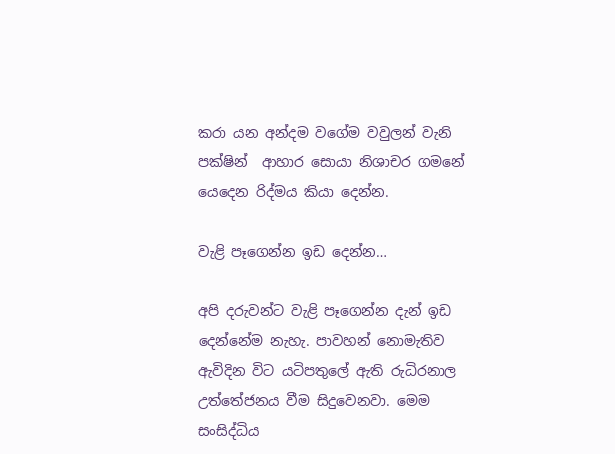කරා යන අන්දම වගේම වවුලන් වැනි පක්ෂින්  ආහාර සොයා නිශාචර ගමනේ යෙදෙන රිද්මය කියා දෙන්න.

වැළි පෑගෙන්න ඉඩ දෙන්න…

අපි දරුවන්ට වැළි පෑගෙන්න දැන් ඉඩ දෙන්නේම නැහැ. පාවහන් නොමැතිව ඇවිදින විට යටිපතුලේ ඇති රුධිරනාල උත්තේජනය වීම සිදුවෙනවා. මෙම සංසිද්ධිය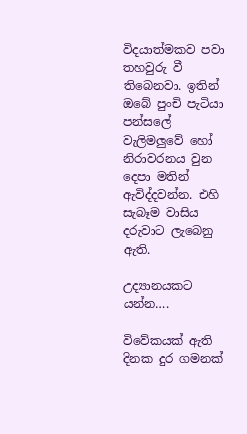විදයාත්මකව පවා තහවුරු වී තිබෙනවා. ඉතින් ඔබේ පුංචි පැටියා පන්සලේ වැලිමලුවේ හෝ නිරාවරනය වුන දෙපා මතින් ඇවිද්දවන්න. එහි සැබෑම වාසිය දරුවාට ලැබෙනු ඇති.

උද්‍යානයකට යන්න….

විවේකයක් ඇති දිනක දුර ගමනක්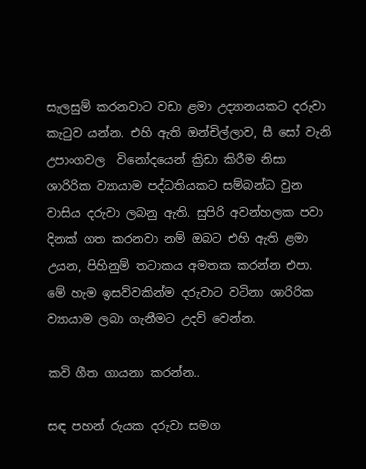සැලසුම් කරනවාට වඩා ළමා උද්‍යානයකට දරුවා කැටුව යන්න. එහි ඇති ඔන්චිල්ලාව, සී සෝ වැනි උපාංගවල  විනෝදයෙන් ක්‍රිඩා කිරීම නිසා ශාරිරික ව්‍යායාම පද්ධතියකට සම්බන්ධ වුන වාසිය දරුවා ලබනු ඇති. සුපිරි අවන්හලක පවා දිනක් ගත කරනවා නම් ඔබට එහි ඇති ළමා උයන, පිහිනුම් තටාකය අමතක කරන්න එපා. මේ හැම ඉසව්වකින්ම දරුවාට වටිනා ශාරිරික ව්‍යායාම ලබා ගැනීමට උදව් වෙන්න.

කවි ගීත ගායනා කරන්න..

සඳ පහන් රුයක දරුවා සමග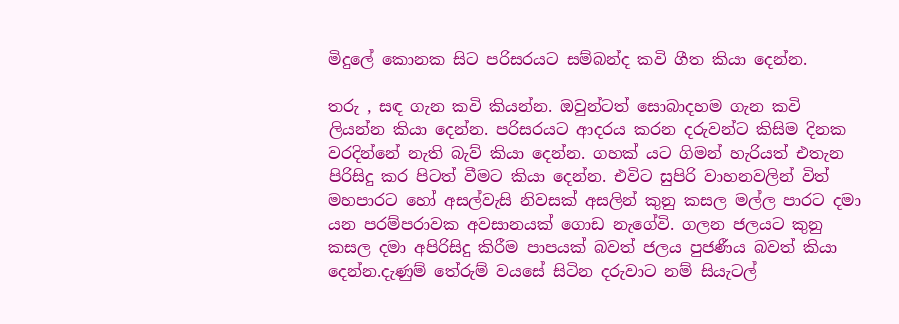මිදුලේ කොනක සිට පරිසරයට සම්බන්ද කවි ගීත කියා දෙන්න.

තරු , සඳ ගැන කවි කියන්න. ඔවුන්ටත් සොබාදහම ගැන කවි ලියන්න කියා දෙන්න. පරිසරයට ආදරය කරන දරුවන්ට කිසිම දිනක වරදින්නේ නැති බැව් කියා දෙන්න. ගහක් යට ගිමන් හැරියත් එතැන පිරිසිදු කර පිටත් වීමට කියා දෙන්න. එවිට සුපිරි වාහනවලින් විත් මහපාරට හෝ අසල්වැසි නිවසක් අසලින් කුනු කසල මල්ල පාරට දමා යන පරම්පරාවක අවසානයක් ගොඩ නැගේවි. ගලන ජලයට කුනු කසල දමා අපිරිසිදු කිරීම පාපයක් බවත් ජලය පුජණීය බවත් කියා දෙන්න.දැණුම් තේරුම් වයසේ සිටින දරුවාට නම් සියැටල්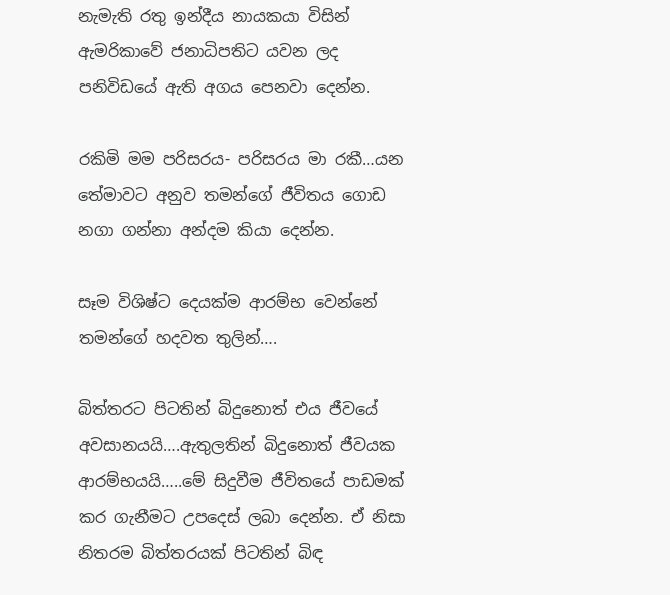නැමැති රතු ඉන්දීය නායකයා විසින් ඇමරිකාවේ ජනාධිපතිට යවන ලද පනිවිඩයේ ඇති අගය පෙනවා දෙන්න.

රකිමි මම පරිසරය- පරිසරය මා රකී…යන තේමාවට අනුව තමන්ගේ ජීවිතය ගොඩ නගා ගන්නා අන්දම කියා දෙන්න.

සෑම විශිෂ්ට දෙයක්ම ආරම්භ වෙන්නේ තමන්ගේ හදවත තුලින්….

බිත්තරට පිටතින් බිදුනොත් එය ජීවයේ අවසානයයි….ඇතුලතින් බිදුනොත් ජීවයක ආරම්භයයි…..මේ සිදුවීම ජීවිතයේ පාඩමක් කර ගැනීමට උපදෙස් ලබා දෙන්න. ඒ නිසා නිතරම බිත්තරයක් පිටතින් බිඳ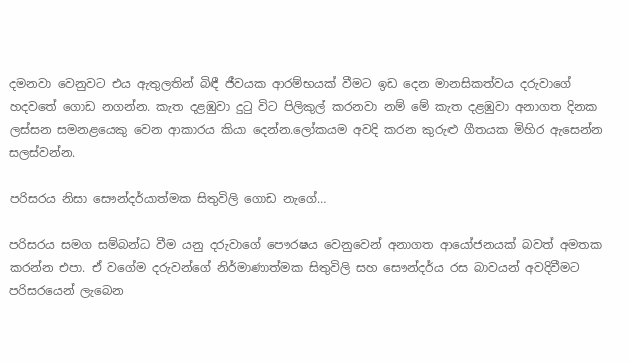දමනවා වෙනුවට එය ඇතුලතින් බිඳී ජීවයක ආරම්භයක් වීමට ඉඩ දෙන මානසිකත්වය දරුවාගේ හදවතේ ගොඩ නගන්න. කැත දළඹුවා දුටු විට පිලිකුල් කරනවා නම් මේ කැත දළඹුවා අනාගත දිනක ලස්සන සමනළයෙකු වෙන ආකාරය කියා දෙන්න.ලෝකයම අවදි කරන කුරුළු ගීතයක මිහිර ඇසෙන්න සලස්වන්න.

පරිසරය නිසා සෞන්දර්යාත්මක සිතුවිලි ගොඩ නැගේ…

පරිසරය සමග සම්බන්ධ වීම යනු දරුවාගේ පෞරෂය වෙනුවෙන් අනාගත ආයෝජනයක් බවත් අමතක කරන්න එපා. ඒ වගේම දරුවන්ගේ නිර්මාණාත්මක සිතුවිලි සහ සෞන්දර්ය රස බාවයන් අවදිවීමට පරිසරයෙන් ලැබෙන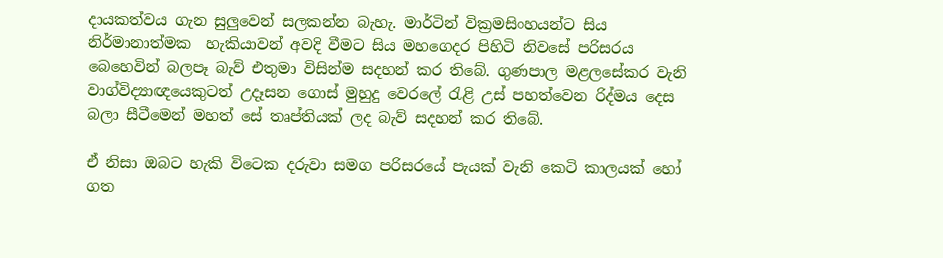දායකත්වය ගැන සුලුවෙන් සලකන්න බැහැ. මාර්ටින් වික්‍රමසිංහයන්ට සිය නිර්මානාත්මක  හැකියාවන් අවදි වීමට සිය මහගෙදර පිහිටි නිවසේ පරිසරය බෙහෙවින් බලපෑ බැව් එතුමා විසින්ම සදහන් කර තිබේ. ගුණපාල මළලසේකර වැනි වාග්විද්‍යාඥයෙකුටත් උදෑසන ගොස් මුහුදු වෙරලේ රැළි උස් පහත්වෙන රිද්මය දෙස බලා සීටීමෙන් මහත් සේ තෘප්තියක් ලද බැව් සදහන් කර තිබේ.

ඒ නිසා ඔබට හැකි විටෙක දරුවා සමග පරිසරයේ පැයක් වැනි කෙටි කාලයක් හෝ ගත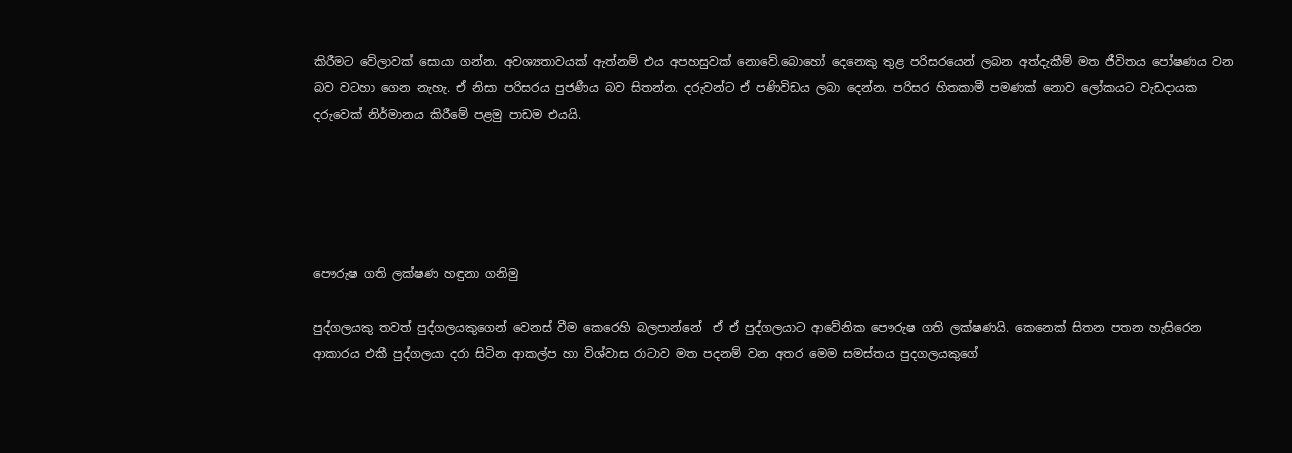කිරීමට වේලාවක් සොයා ගන්න. අවශ්‍යතාවයක් ඇත්නම් එය අපහසුවක් නොවේ.බොහෝ දෙනෙකු තුළ පරිසරයෙන් ලබන අත්දැකීම් මත ජීවිතය පෝෂණය වන බව වටහා ගෙන නැහැ. ඒ නිසා පරිසරය පුජණීය බව සිතන්න. දරුවන්ට ඒ පණිවිඩය ලබා දෙන්න. පරිසර හිතකාමී පමණක් නොව ලෝකයට වැඩදායක දරුවෙක් නිර්මානය කිරීමේ පළමු පාඩම එයයි.





පෞරුෂ ගති ලක්ෂණ හඳුනා ගනිමු

පුද්ගලයකු තවත් පුද්ගලයකුගෙන් වෙනස් වීම කෙරෙහි බලපාන්නේ  ඒ ඒ පුද්ගලයාට ආවේනික පෞරුෂ ගති ලක්ෂණයි. කෙනෙක් සිතන පතන හැසිරෙන ආකාරය එකී පුද්ගලයා දරා සිටින ආකල්ප හා විශ්වාස රාටාව මත පදනම් වන අතර මෙම සමස්තය පුදගලයකුගේ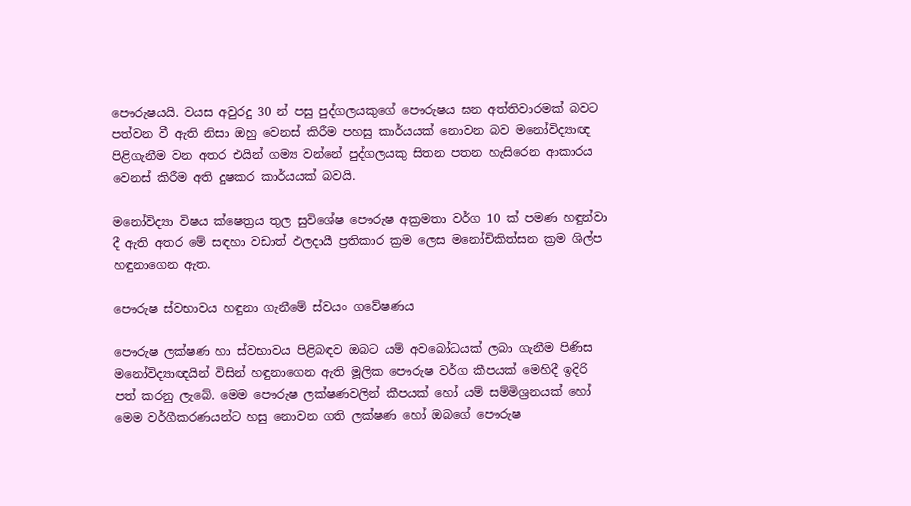පෞරුෂයයි. වයස අවුරදු 30 න් පසු පුද්ගලයකුගේ පෞරුෂය ඝන අත්තිවාරමක් බවට පත්වන වී ඇති නිසා ඔහු වෙනස් කිරීම පහසු කාර්යයක් නොවන බව මනෝවිද්‍යාඥ පිළිගැනීම වන අතර එයින් ගම්‍ය වන්නේ පුද්ගලයකු සිතන පතන හැසිරෙන ආකාරය වෙනස් කිරීම අති දුෂකර කාර්යයක් බවයි.

මනෝවිද්‍යා විෂය ක්ෂෙත්‍රය තුල සුවිශේෂ පෞරුෂ අක්‍රමතා වර්ග 10 ක් පමණ හඳුන්වා දී ඇති අතර මේ සඳහා වඩාත් ඵලදායී ප්‍රතිකාර ක්‍රම ලෙස මනෝචිකිත්සන ක්‍රම ශිල්ප හඳුනාගෙන ඇත.

පෞරුෂ ස්වභාවය හඳුනා ගැනීමේ ස්වයං ගවේෂණය

පෞරුෂ ලක්ෂණ හා ස්වභාවය පිළිබඳව ඔබට යම් අවබෝධයක් ලබා ගැනීම පිණිස මනෝවිද්‍යාඥයින් විසින් හඳුනාගෙන ඇති මූලික පෞරුෂ වර්ග කීපයක් මෙහිදී ඉදිරි පත් කරනු ලැබේ. මෙම පෞරුෂ ලක්ෂණවලින් කීපයක් හෝ යම් සම්මිශ්‍රනයක් හෝ මෙම වර්ගීකරණයන්ට හසු නොවන ගති ලක්ෂණ හෝ ඔබගේ පෞරුෂ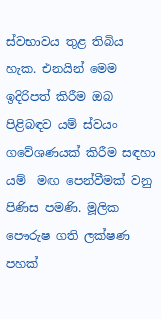ස්වභාවය තුළ තිබිය හැක. එනයින් මෙම ඉදිරිපත් කිරීම ඔබ පිළිබඳව යම් ස්වයං ගවේශණයක් කිරීම සඳහා යම්  මඟ පෙන්වීමක් වනු පිණිස පමණි. මූලික  පෞරුෂ ගති ලක්ෂණ පහක්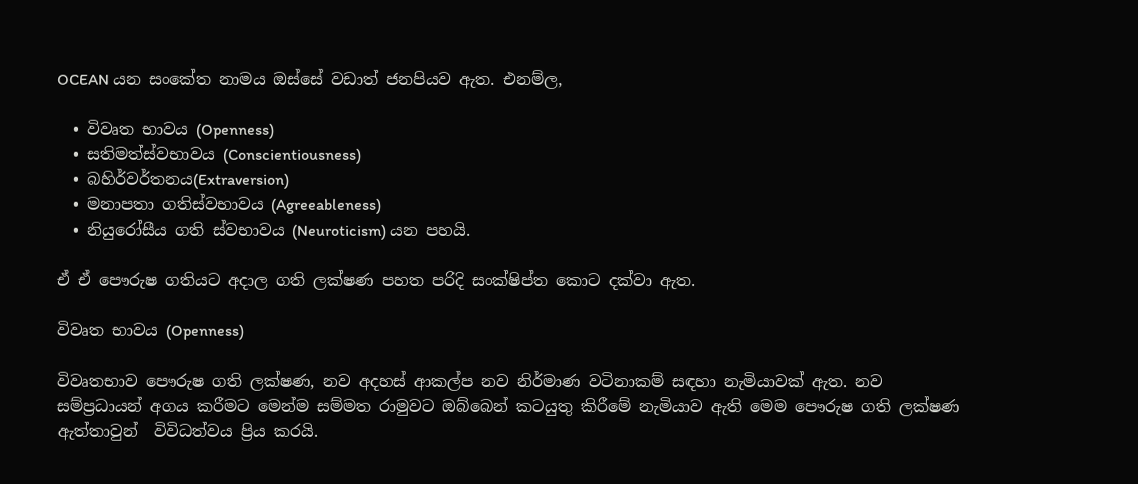OCEAN යන සංකේත නාමය ඔස්සේ වඩාත් ජනපියව ඇත. එනම්ල,

  • විවෘත භාවය (Openness)
  • සතිමත්ස්වභාවය (Conscientiousness)
  • බහිර්වර්තනය(Extraversion)
  • මනාපතා ගතිස්වභාවය (Agreeableness)
  • නියුරෝසීය ගති ස්වභාවය (Neuroticism) යන පහයි.

ඒ ඒ පෞරුෂ ගතියට අදාල ගති ලක්ෂණ පහත පරිදි සංක්ෂිප්ත කොට දක්වා ඇත.

විවෘත භාවය (Openness)

විවෘතභාව පෞරුෂ ගති ලක්ෂණ, නව අදහස් ආකල්ප නව නිර්මාණ වටිනාකම් සඳහා නැමියාවක් ඇත. නව සම්ප්‍රධායන් අගය කරීමට මෙන්ම සම්මත රාමුවට ඔබ්බෙන් කටයුතු කිරීමේ නැමියාව ඇති මෙම පෞරුෂ ගති ලක්ෂණ ඇත්තාවුන්  විවිධත්වය ප්‍රිය කරයි.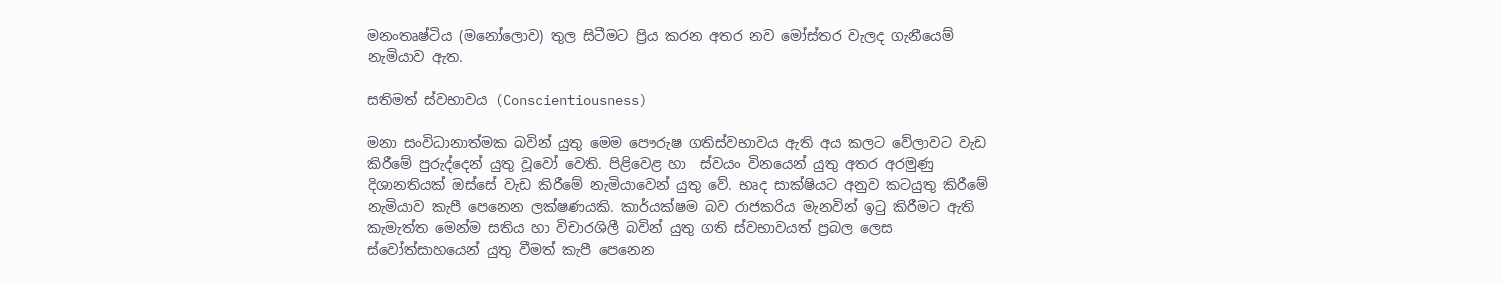මනංතෘෂ්ටිය (මනෝලොව) තුල සිටීමට ප්‍රිය කරන අතර නව මෝස්තර වැලද ගැනීයෙම් නැමියාව ඇත.

සතිමත් ස්වභාවය (Conscientiousness)

මනා සංවිධානාත්මක බවින් යුතු මෙම පෞරුෂ ගතිස්වභාවය ඇති අය කලට වේලාවට වැඩ කිරීමේ පුරුද්දෙන් යුතු වූවෝ වෙති. පිළිවෙළ හා  ස්වයං විනයෙන් යුතු අතර අරමුණු දිශානතියක් ඔස්සේ වැඩ කිරීමේ නැමියාවෙන් යුතු වේ. භෘද සාක්ෂියට අනුව කටයුතු කිරීමේ නැමියාව කැපී පෙනෙන ලක්ෂණයකි. කාර්යක්ෂම බව රාජකරිය මැනවින් ඉටු කිරීමට ඇති කැමැත්ත මෙන්ම සතිය හා විචාරශිලී බවින් යුතු ගති ස්වභාවයත් ප්‍රබල ලෙස ස්වෝත්සාහයෙන් යුතු වීමත් කැපී පෙනෙන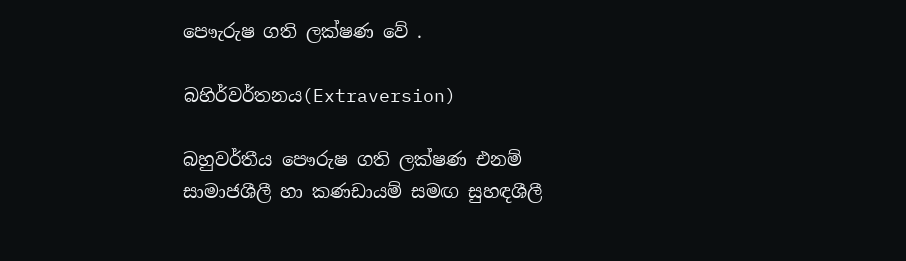පෞැරුෂ ගති ලක්ෂණ වේ .

බහිර්වර්තනය(Extraversion)

බහුවර්තීය පෞරුෂ ගති ලක්ෂණ එනම්  සාමාජශීලී හා කණඩායම් සමඟ සුහඳශීලී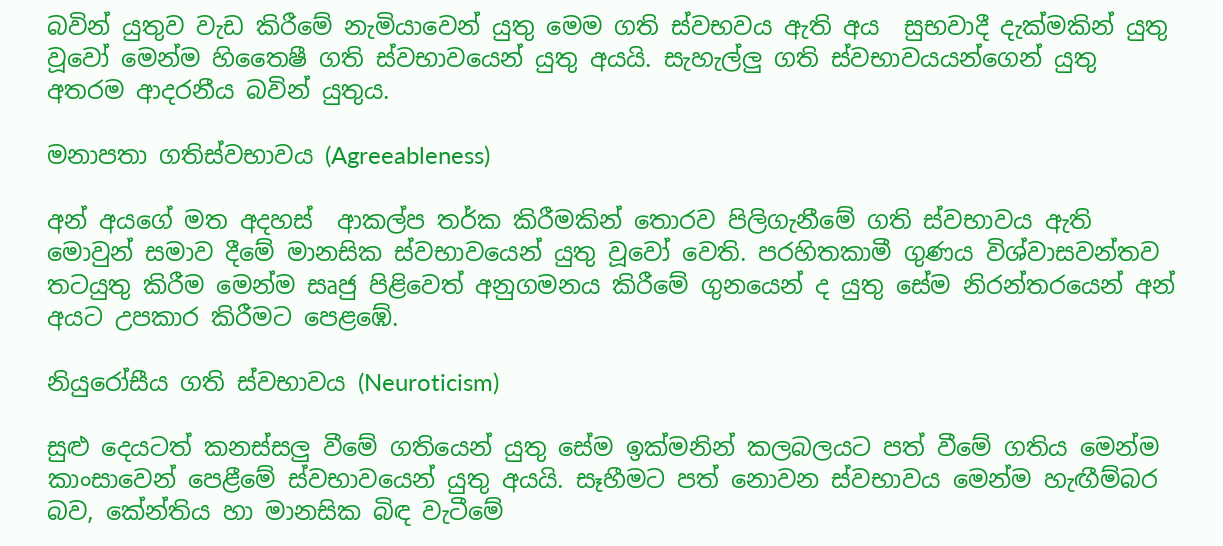බවින් යුතුව වැඩ කිරීමේ නැමියාවෙන් යුතු මෙම ගති ස්වභවය ඇති අය  සුභවාදී දැක්මකින් යුතු වූවෝ මෙන්ම හිතෛෂී ගති ස්වභාවයෙන් යුතු අයයි. සැහැල්ලු ගති ස්වභාවයයන්ගෙන් යුතු අතරම ආදරනීය බවින් යුතුය.

මනාපතා ගතිස්වභාවය (Agreeableness)

අන් අයගේ මත අදහස්  ආකල්ප තර්ක කිරීමකින් තොරව පිලිගැනීමේ ගති ස්වභාවය ඇති මොවුන් සමාව දීමේ මානසික ස්වභාවයෙන් යුතු වූවෝ වෙති. පරහිතකාමී ගුණය විශ්වාසවන්තව තටයුතු කිරීම මෙන්ම සෘජු පිළිවෙත් අනුගමනය කිරීමේ ගුනයෙන් ද යුතු සේම නිරන්තරයෙන් අන් අයට උපකාර කිරීමට පෙළඹේ.

නියුරෝසීය ගති ස්වභාවය (Neuroticism)

සුළු දෙයටත් කනස්සලු වීමේ ගතියෙන් යුතු සේම ඉක්මනින් කලබලයට පත් වීමේ ගතිය මෙන්ම කාංසාවෙන් පෙළීමේ ස්වභාවයෙන් යුතු අයයි. සෑහීමට පත් නොවන ස්වභාවය මෙන්ම හැඟීම්බර බව, කේන්තිය හා මානසික බිඳ වැටීමේ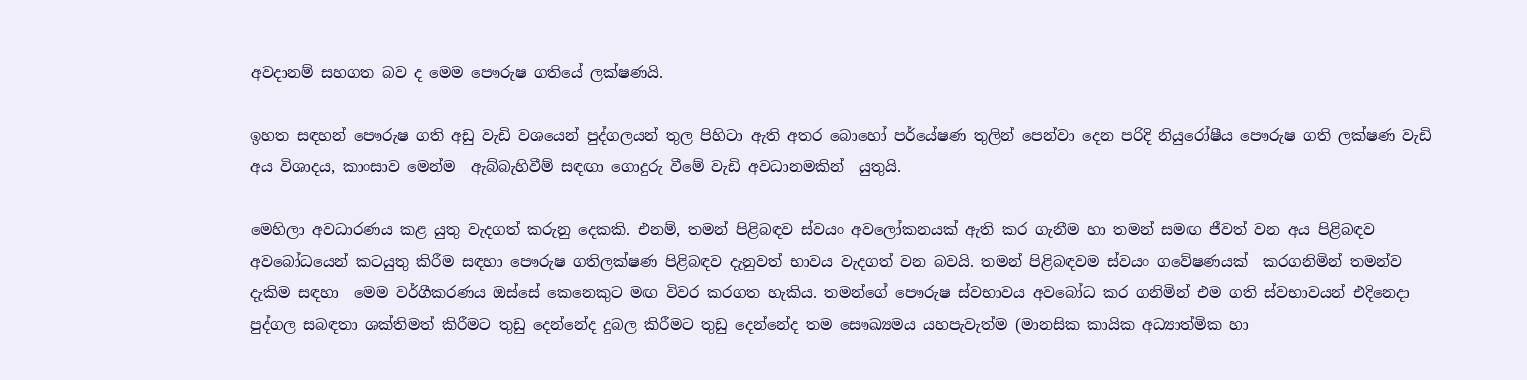අවදානම් සහගත බව ද මෙම පෞරුෂ ගතියේ ලක්ෂණයි.

ඉහත සඳහන් පෞරුෂ ගති අඩු වැඩි වශයෙන් පුද්ගලයන් තුල පිහිටා ඇති අතර බොහෝ පර්යේෂණ තුලින් පෙන්වා දෙන පරිදි නියුරෝෂීය පෞරුෂ ගති ලක්ෂණ වැඩි අය විශාදය, කාංසාව මෙන්ම  ඇබ්බැහිවීම් සඳඟා ගොදුරු වීමේ වැඩි අවධානමකින්  යුතුයි.

මෙහිලා අවධාරණය කළ යුතු වැදගත් කරුනු දෙකකි. එනම්, තමන් පිළිබඳව ස්වයං අවලෝකනයක් ඇති කර ගැනීම හා තමන් සමඟ ජීවත් වන අය පිළිබඳව අවබෝධයෙන් කටයුතු කිරීම සඳහා පෞරුෂ ගතිලක්ෂණ පිළිබඳව දැනුවත් භාවය වැදගත් වන බවයි. තමන් පිළිබඳවම ස්වයං ගවේෂණයක්  කරගනිමින් තමන්ව දැකිම සඳහා  මෙම වර්ගීකරණය ඔස්සේ කෙනෙකුට මඟ විවර කරගත හැකිය. තමන්ගේ පෞරුෂ ස්වභාවය අවබෝධ කර ගනිමින් එම ගති ස්වභාවයන් එදිනෙදා පුද්ගල සබඳතා ශක්තිමත් කිරීමට තුඩු දෙන්නේද දුබල කිරීමට තුඩු දෙන්නේද තම සෞඛ්‍යමය යහපැවැත්ම (මානසික කායික අධ්‍යාත්මික හා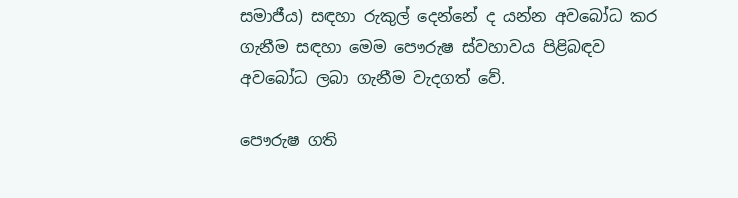සමාජීය) සඳහා රුකුල් දෙන්නේ ද යන්න අවබෝධ කර ගැනීම සඳහා මෙම පෞරුෂ ස්වහාවය පිළිබඳව අවබෝධ ලබා ගැනීම වැදගත් වේ.

පෞරුෂ ගති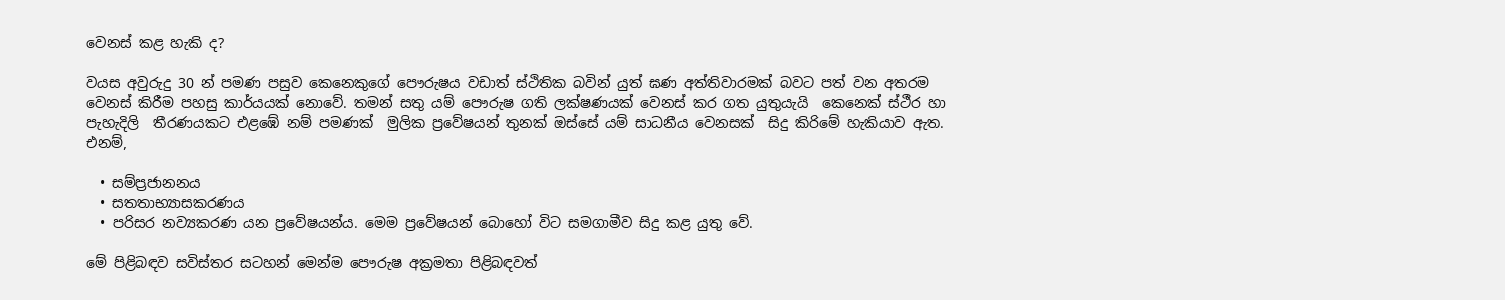වෙනස් කළ හැකි ද?

වයස අවුරුදු 30 න් පමණ පසුව කෙනෙකුගේ පෞරුෂය වඩාත් ස්ථිතික බවින් යුත් ඝණ අත්තිවාරමක් බවට පත් වන අතරම වෙනස් කිරීම පහසු කාර්යයක් නොවේ. තමන් සතු යම් පෞරුෂ ගති ලක්ෂණයක් වෙනස් කර ගත යුතුයැයි  කෙනෙක් ස්ථීර හා පැහැදිලි  තීරණයකට එළඹේ නම් පමණක්  මුලික ප්‍රවේෂයන් තුනක් ඔස්සේ යම් සාධනීය වෙනසක්  සිදු කිරිමේ හැකියාව ඇත. එනම්,

  • සම්ප්‍රජානනය
  • සතතාභ්‍යාසකරණය
  • පරිසර නව්‍යකරණ යන ප්‍රවේෂයන්ය. මෙම ප්‍රවේෂයන් බොහෝ විට සමගාමීව සිදු කළ යුතු වේ.

මේ පිළිබඳව සවිස්තර සටහන් මෙන්ම පෞරුෂ අක්‍රමතා පිළිබඳවත්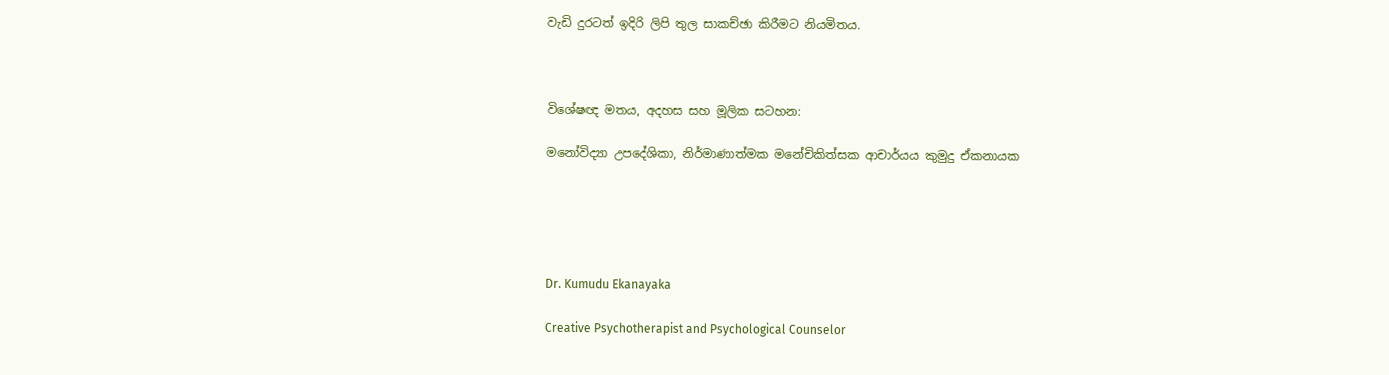වැඩි දුරටත් ඉදිරි ලිපි තුල සාකච්ඡා කිරීමට නියමිතය.



විශේෂඥ මතය, අදහස සහ මූලික සටහන:

මනෝවිද්‍යා උපදේශිකා, නිර්මාණාත්මක මනේචිකිත්සක ආචාර්යය කුමුදු ඒකනායක





Dr. Kumudu Ekanayaka

Creative Psychotherapist and Psychological Counselor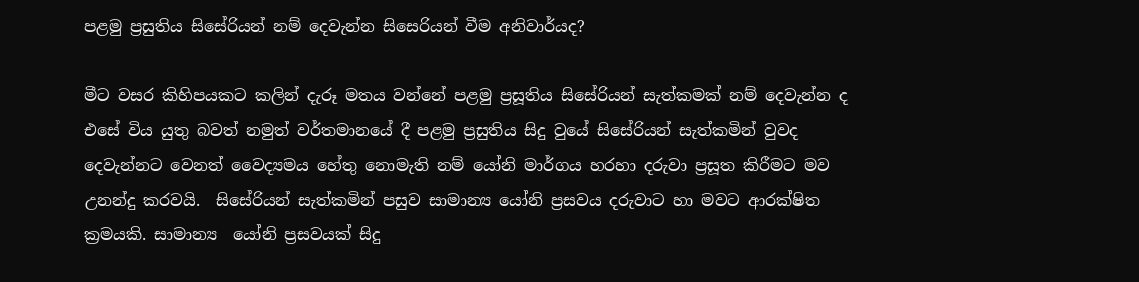පළමු ප්‍රසුතිය සිසේරියන් නම් දෙවැන්න සිසෙරියන් වීම අනිවාර්යද?

මීට වසර කිහිපයකට කලින් දැරූ මතය වන්නේ පළමු ප්‍රසූතිය සිසේරියන් සැත්කමක් නම් දෙවැන්න ද එසේ විය යුතු බවත් නමුත් වර්තමානයේ දී පළමු ප්‍රසුතිය සිදු වුයේ සිසේරියන් සැත්කමින් වුවද දෙවැන්නට වෙනත් වෛද්‍යමය හේතු නොමැති නම් යෝනි මාර්ගය හරහා දරුවා ප්‍රසූත කිරීමට මව උනන්දු කරවයි.  සිසේරියන් සැත්කමින් පසුව සාමාන්‍ය යෝනි ප්‍රසවය දරුවාට හා මවට ආරක්ෂිත ක්‍රමයකි. සාමාන්‍ය  යෝනි ප්‍රසවයක් සිදු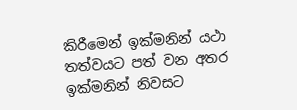කිරීමෙන් ඉක්මනින් යථා තත්වයට පත් වන අතර ඉක්මනින් නිවසට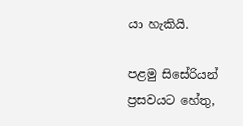යා හැකියි.

පළමු සිසේරියන් ප්‍රසවයට හේතු,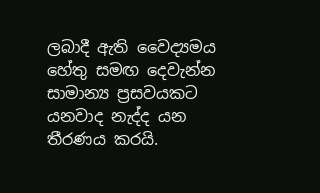ලබාදී ඇති වෛද්‍යමය හේතු සමඟ දෙවැන්න සාමාන්‍ය ප්‍රසවයකට යනවාද නැද්ද යන තීරණය කරයි.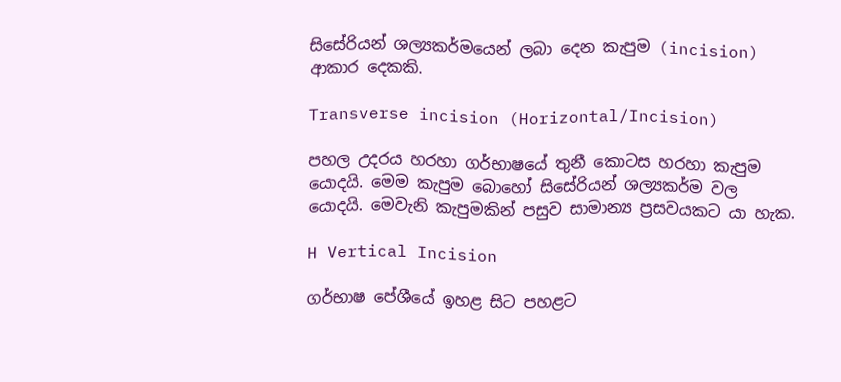සිසේරියන් ශල්‍යකර්මයෙන් ලබා දෙන කැපුම (incision) ආකාර දෙකකි.

Transverse incision (Horizontal/Incision)

පහල උදරය හරහා ගර්භාෂයේ තුනී කොටස හරහා කැපුම යොදයි. මෙම කැපුම බොහෝ සිසේරියන් ශල්‍යකර්ම වල යොදයි. මෙවැනි කැපුමකින් පසුව සාමාන්‍ය ප්‍රසවයකට යා හැක.

H Vertical Incision

ගර්භාෂ පේශීයේ ඉහළ සිට පහළට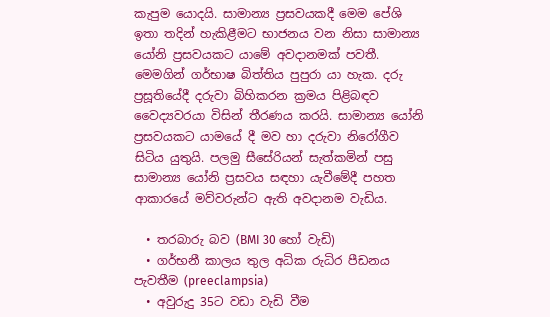කැපුම යොදයි. සාමාන්‍ය ප්‍රසවයකදී මෙම පේශි ඉතා තදින් හැකිළීමට භාජනය වන නිසා සාමාන්‍ය යෝනි ප්‍රසවයකට යාමේ අවදානමක් පවතී. මෙමගින් ගර්භාෂ බිත්තිය පුපුරා යා හැක. දරු ප්‍රසූතියේදී දරුවා බිහිකරන ක්‍රමය පිළිබඳව වෛද්‍යවරයා විසින් තීරණය කරයි. සාමාන්‍ය යෝනි ප්‍රසවයකට යාමයේ දී මව හා දරුවා නිරෝගීව සිටිය යුතුයි. පලමු සීසේරියන් සැත්කමින් පසු  සාමාන්‍ය යෝනි ප්‍රසවය සඳහා යැවීමේදී පහත ආකාරයේ මව්වරුන්ට ඇති අවදානම වැඩිය.

  • තරබාරු බව (BMI 30 හෝ වැඩි)
  • ගර්භනී කාලය තුල අධික රුධිර පීඩනය පැවතීම (preeclampsia)
  • අවුරුදු 35ට වඩා වැඩි වීම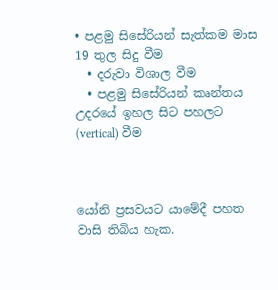• පළමු සිසේරියන් සැත්කම මාස 19 තුල සිදු වීම
  • දරුවා විශාල වීම
  • පළමු සිසේරියන් කෘන්තය උදරයේ ඉහල සිට පහලට (vertical) වීම



යෝනි ප්‍රසවයට යාමේදී පහත වාසි තිබිය හැක.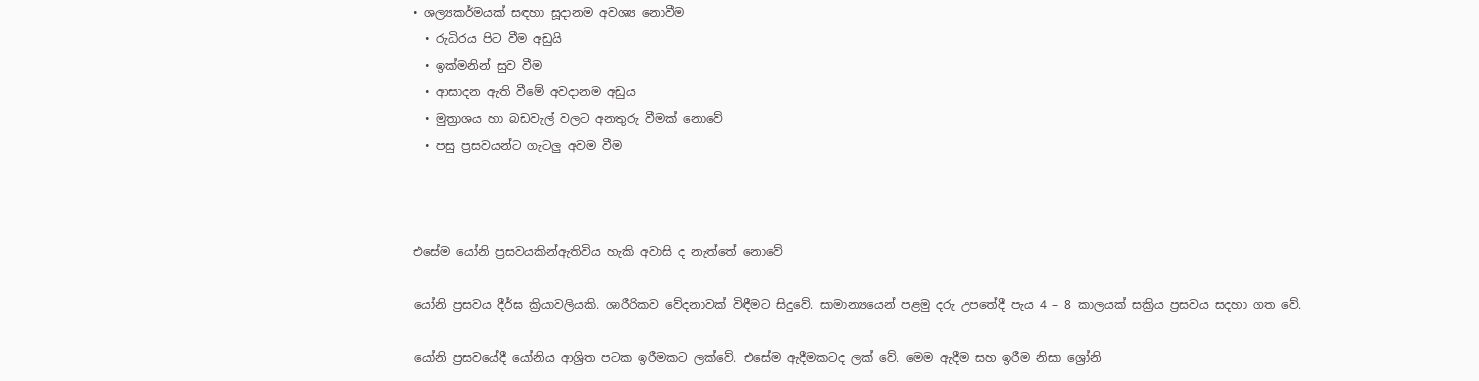• ශල්‍යකර්මයක් සඳහා සූදානම අවශ්‍ය නොවීම
  • රුධිරය පිට වීම අඩුයි
  • ඉක්මනින් සුව වීම
  • ආසාදන ඇති වීමේ අවදානම අඩුය
  • මුත්‍රාශය හා බඩවැල් වලට අනතුරු වීමක් නොවේ
  • පසු ප්‍රසවයන්ට ගැටලු අවම වීම



එසේම යෝනි ප්‍රසවයකින්ඇතිවිය හැකි අවාසි ද නැත්තේ නොවේ

යෝනි ප්‍රසවය දීර්ඝ ක්‍රියාවලියකි. ශාරීරිකව වේදනාවක් විඳීමට සිදුවේ. සාමාන්‍යයෙන් පළමු දරු උපතේදී පැය 4 – 8 කාලයක් සක්‍රිය ප්‍රසවය සදහා ගත වේ.

යෝනි ප්‍රසවයේදී යෝනිය ආශ්‍රිත පටක ඉරීමකට ලක්වේ. එසේම ඇදීමකටද ලක් වේ. මෙම ඇදීම සහ ඉරීම නිසා ශ්‍රෝනි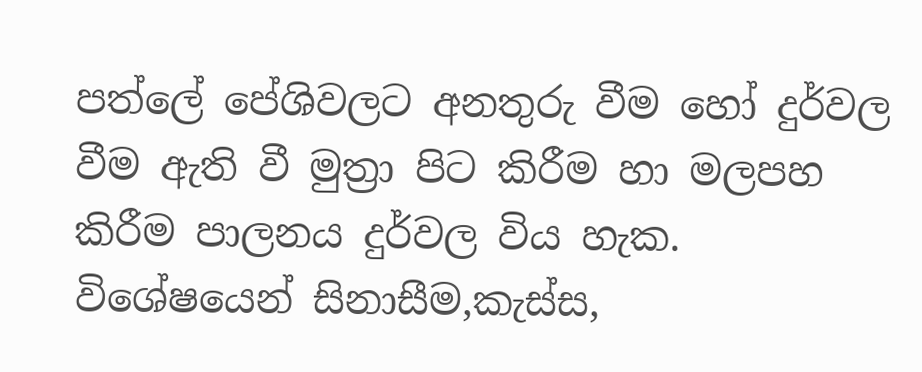පත්ලේ පේශිවලට අනතුරු වීම හෝ දුර්වල වීම ඇති වී මුත්‍රා පිට කිරීම හා මලපහ කිරීම පාලනය දුර්වල විය හැක. විශේෂයෙන් සිනාසීම,කැස්ස,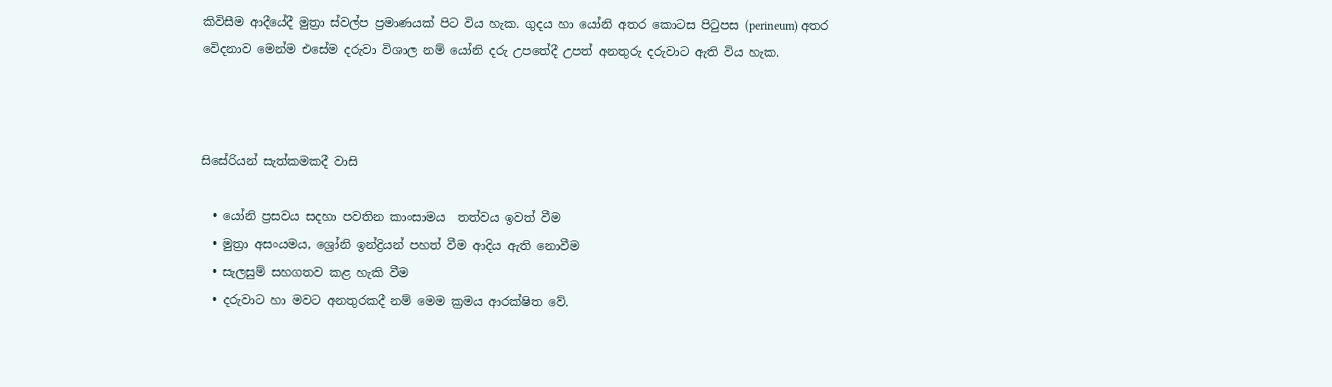කිවිසීම ආදීයේදී මුත්‍රා ස්වල්ප ප්‍රමාණයක් පිට විය හැක. ගුදය හා යෝනි අතර කොටස පිටුපස (perineum) අතර වෙිදනාව මෙන්ම එසේම දරුවා විශාල නම් යෝනි දරු උපතේදී උපත් අනතුරු දරුවාට ඇති විය හැක.



සිසේරියන් සැත්කමකදී වාසි

  • යෝනි ප්‍රසවය සදහා පවතින කාංසාමය  තත්වය ඉවත් වීම
  • මුත්‍රා අසංයමය, ශ්‍රෝනි ඉන්ද්‍රියන් පහත් වීම ආදිය ඇති නොවීම
  • සැලසුම් සහගතව කළ හැකි වීම
  • දරුවාට හා මවට අනතුරකදී නම් මෙම ක්‍රමය ආරක්ෂිත වේ.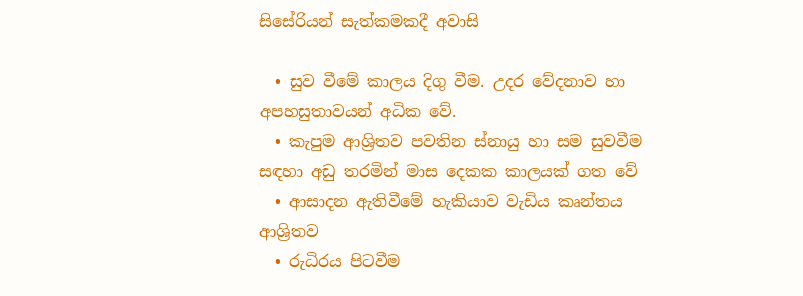සිසේරියන් සැත්කමකදී අවාසි

  • සුව වීමේ කාලය දිගු වීම. උදර වේදනාව හා අපහසුතාවයන් අධික වේ.
  • කැපුම ආශ්‍රිතව පවතින ස්නායු හා සම සුවවීම සඳහා අඩු තරමින් මාස දෙකක කාලයක් ගත වේ
  • ආසාදන ඇතිවීමේ හැකියාව වැඩිය කෘන්තය ආශ්‍රිතව
  • රුධිරය පිටවීම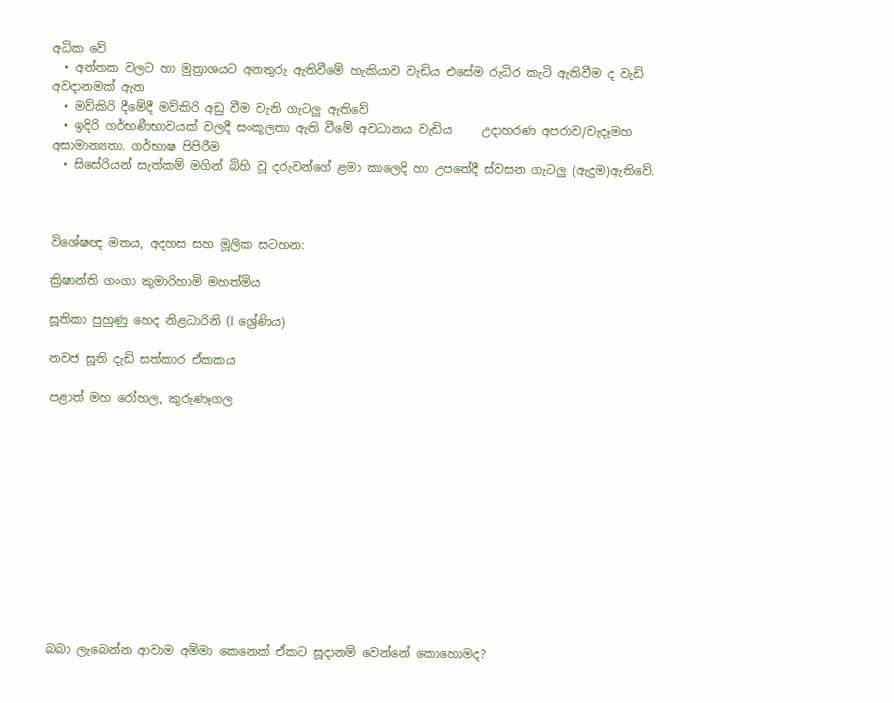අධික වේ
  • අන්තක වලට හා මුත්‍රාශයට අනතුරු ඇතිවීමේ හැකියාව වැඩිය එසේම රුධිර කැටි ඇතිවීම ද වැඩි අවදානමක් ඇත
  • මව්කිරි දීමේදී මව්කිරි අඩු වීම වැනි ගැටලු ඇතිවේ
  • ඉදිරි ගර්භණීභාවයක් වලදී සංකූලතා ඇති වීමේ අවධානය වැඩිය     උදාහරණ අපරාව/වැදෑමහ අසාමාන්‍යතා. ගර්භාෂ පිපිරීම
  • සිසේරියන් සැත්කම් මගින් බිහි වූ දරුවන්ගේ ළමා කාලෙදි හා උපතේදී ස්වසන ගැටලු (ඇදුම)ඇතිවේ.



විශේෂඥ මතය, අදහස සහ මූලික සටහන:

ක්‍රිෂාන්ති ගංගා කුමාරිහාමි මහත්මිය

සූතිකා පුහුණු හෙද නිළධාරිනි (I ශ්‍රේණිය)

නවජ සූති දැඩි සත්කාර ඒකකය

පළාත් මහ රෝහල, කුරුණෑගල












බබා ලැබෙන්න ආවාම අම්මා කෙනෙක් ඒකට සූදානම් වෙන්නේ කොහොමද?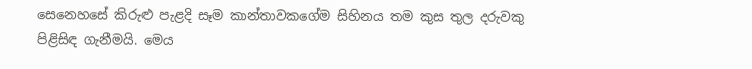සෙනෙහසේ කිරුළු පැළදි සෑම කාන්තාවකගේම සිහිනය තම කුස තුල දරුවකු පිළිසිඳ ගැනීමයි. මෙය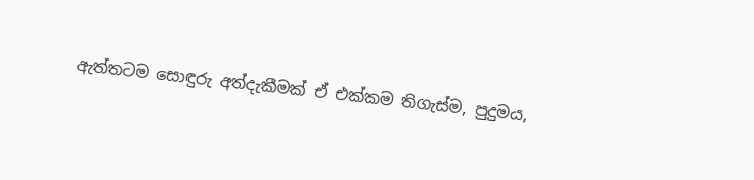ඇත්තටම සොඳුරු අත්දැකීමක් ඒ එක්කම තිගැස්ම, පුදුමය,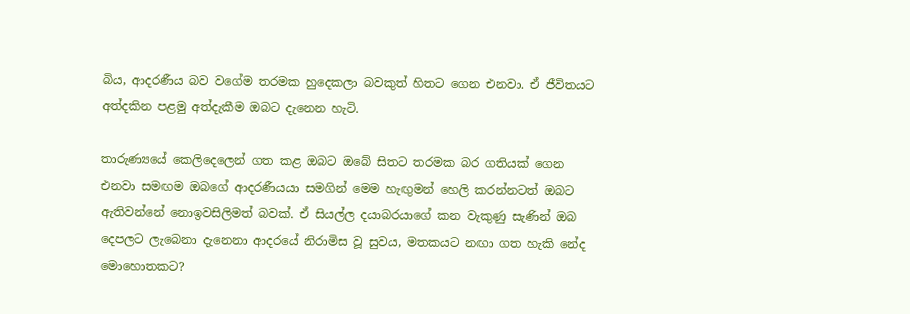බිය, ආදරණීය බව වගේම තරමක හුදෙකලා බවකුත් හිතට ගෙන එනවා. ඒ ජීවිතයට අත්දකින පළමු අත්දැකීම ඔබට දැනෙන හැටි.

තාරුණ්‍යයේ කෙලිදෙලෙන් ගත කළ ඔබට ඔබේ සිතට තරමක බර ගතියක් ගෙන එනවා සමඟම ඔබගේ ආදරණීයයා සමගින් මෙම හැඟුමන් හෙලි කරන්නටත් ඔබට ඇතිවන්නේ නොඉවසිලිමත් බවක්. ඒ සියල්ල දයාබරයාගේ කන වැකුණු සැණින් ඔබ දෙපලට ලැබෙනා දැනෙනා ආදරයේ නිරාමිස වූ සුවය, මතකයට නඟා ගත හැකි නේද මොහොතකට?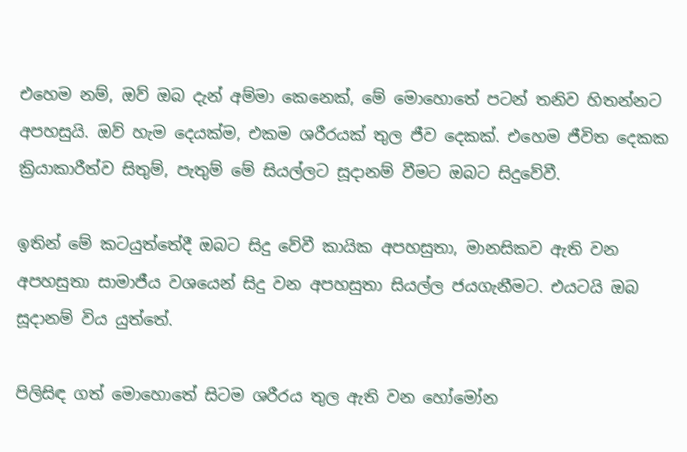එහෙම නම්, ඔව් ඔබ දැන් අම්මා කෙනෙක්, මේ මොහොතේ පටන් තනිව හිතන්නට අපහසුයි. ඔව් හැම දෙයක්ම, එකම ශරීරයක් තුල ජීව දෙකක්. එහෙම ජීවිත දෙකක ක්‍රියාකාරීත්ව සිතුම්, පැතුම් මේ සියල්ලට සූදානම් වීමට ඔබට සිදුවේවී.

ඉතින් මේ කටයුත්තේදී ඔබට සිදු වේවී කායික අපහසුතා, මානසිකව ඇති වන අපහසුතා සාමාජීය වශයෙන් සිදු වන අපහසුතා සියල්ල ජයගැනීමට. එයටයි ඔබ සූදානම් විය යුත්තේ.

පිලිසිඳ ගත් මොහොතේ සිටම ශරීරය තුල ඇති වන හෝමෝන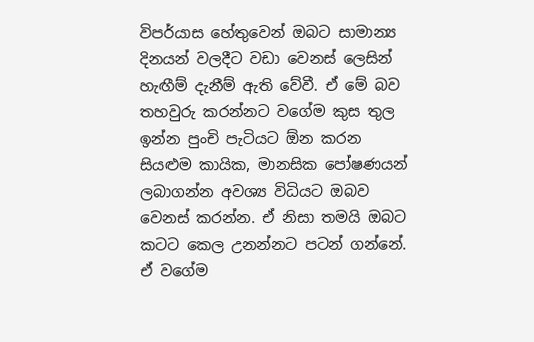විපර්යාස හේතුවෙන් ඔබට සාමාන්‍ය දිනයන් වලදීට වඩා වෙනස් ලෙසින් හැඟීම් දැනීම් ඇති වේවී. ඒ මේ බව තහවුරු කරන්නට වගේම කුස තුල ඉන්න පුංචි පැටියට ඕන කරන සියළුම කායික, මානසික පෝෂණයන් ලබාගන්න අවශ්‍ය විධියට ඔබව වෙනස් කරන්න. ඒ නිසා තමයි ඔබට කටට කෙල උනන්නට පටන් ගන්නේ. ඒ වගේම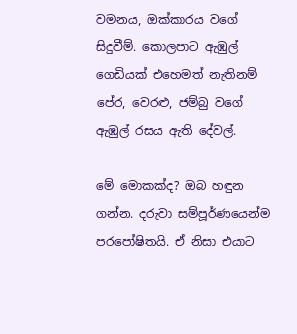වමනය, ඔක්කාරය වගේ සිදුවීම්. කොලපාට ඇඹුල් ගෙඩියක් එහෙමත් නැතිනම් පේර, වෙරළු, ජම්බු වගේ ඇඹුල් රසය ඇති දේවල්.

මේ මොකක්ද? ඔබ හඳුන ගන්න. දරුවා සම්පූර්ණයෙන්ම පරපෝෂිතයි. ඒ නිසා එයාට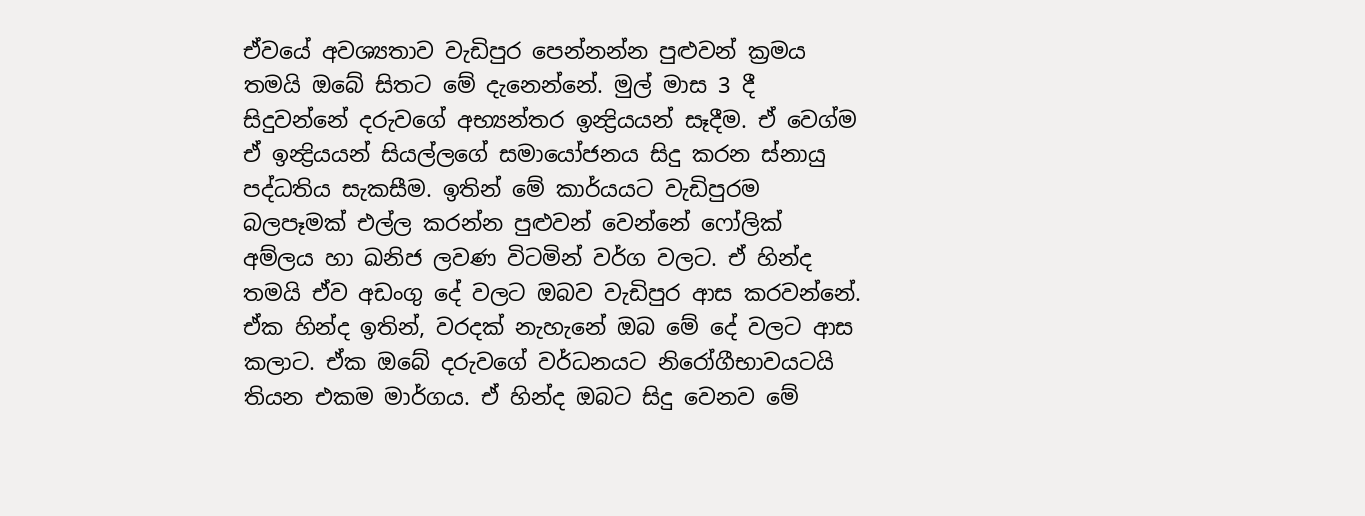ඒවයේ අවශ්‍යතාව වැඩිපුර පෙන්නන්න පුළුවන් ක්‍රමය තමයි ඔබේ සිතට මේ දැනෙන්නේ. මුල් මාස 3 දී සිදුවන්නේ දරුවගේ අභ්‍යන්තර ඉන්‍ද්‍රියයන් සෑදීම. ඒ වෙග්ම ඒ ඉන්‍ද්‍රියයන් සියල්ලගේ සමායෝජනය සිදු කරන ස්නායු පද්ධතිය සැකසීම. ඉතින් මේ කාර්යයට වැඩිපුරම බලපෑමක් එල්ල කරන්න පුළුවන් වෙන්නේ ෆෝලික් අම්ලය හා ඛනිජ ලවණ විටමින් වර්ග වලට. ඒ හින්ද තමයි ඒව අඩංගු දේ වලට ඔබව වැඩිපුර ආස කරවන්නේ. ඒක හින්ද ඉතින්, වරදක් නැහැනේ ඔබ මේ දේ වලට ආස කලාට. ඒක ඔබේ දරුවගේ වර්ධනයට නිරෝගීභාවයටයි තියන එකම මාර්ගය. ඒ හින්ද ඔබට සිදු වෙනව මේ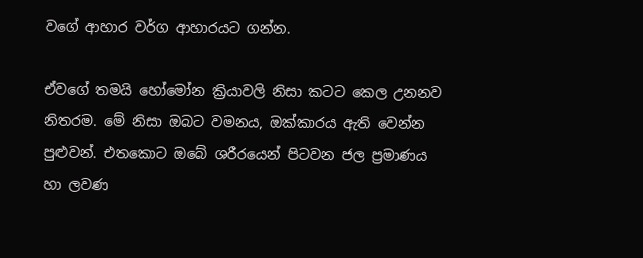වගේ ආහාර වර්ග ආහාරයට ගන්න.

ඒවගේ තමයි හෝමෝන ක්‍රියාවලි නිසා කටට කෙල උනනව නිතරම. මේ නිසා ඔබට වමනය, ඔක්කාරය ඇති වෙන්න පුළුවන්. එතකොට ඔබේ ශරීරයෙන් පිටවන ජල ප්‍රමාණය හා ලවණ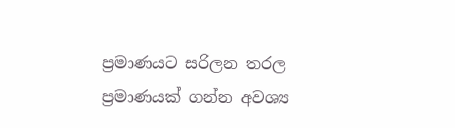ප්‍රමාණයට සරිලන තරල ප්‍රමාණයක් ගන්න අවශ්‍ය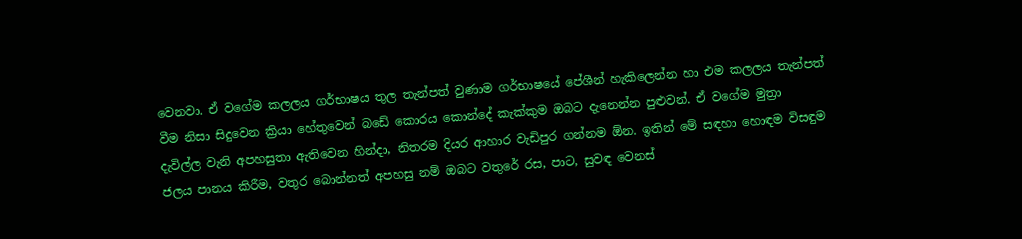වෙනවා. ඒ වගේම කලලය ගර්භාෂය තුල තැන්පත් වුණාම ගර්භාෂයේ පේශීන් හැකිලෙන්න හා එම කලලය තැන්පත් වීම නිසා සිදුවෙන ක්‍රියා හේතුවෙන් බඩේ කොරය කොන්දේ කැක්කුම ඔබට දැනෙන්න පුළුවන්. ඒ වගේම මුත්‍රා දැවිල්ල වැනි අපහසුතා ඇතිවෙන හින්දා, නිතරම දියර ආහාර වැඩිපුර ගන්නම ඕන. ඉතින් මේ සඳහා හොඳම විසඳුම ජලය පානය කිරීම, වතුර බොන්නත් අපහසු නම් ඔබට වතුරේ රස, පාට, සුවඳ වෙනස්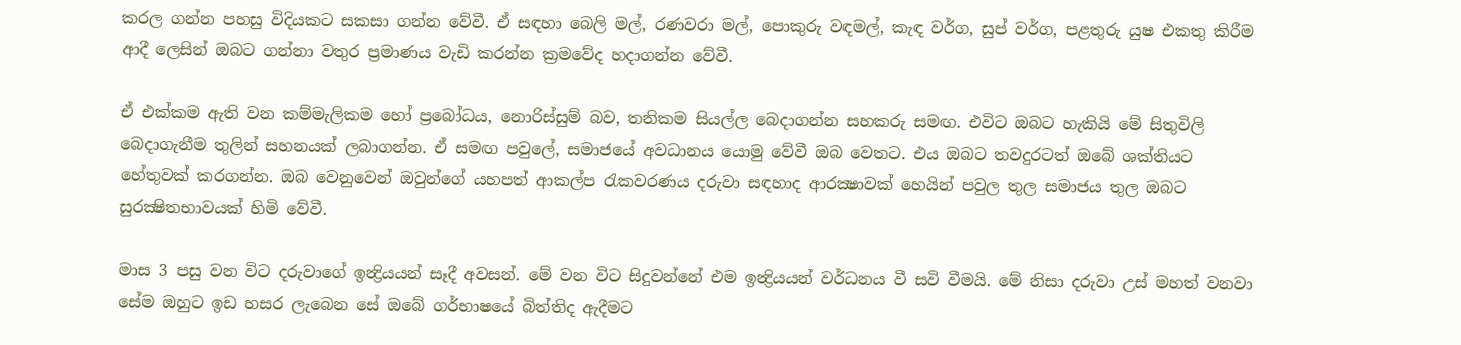කරල ගන්න පහසු විදියකට සකසා ගන්න වේවී. ඒ සඳහා බෙලි මල්, රණවරා මල්, පොකුරු වඳමල්, කැඳ වර්ග, සුප් වර්ග, පළතුරු යුෂ එකතු කිරීම ආදී ලෙසින් ඔබට ගන්නා වතුර ප්‍රමාණය වැඩි කරන්න ක්‍රමවේද හදාගන්න වේවී.

ඒ එක්කම ඇති වන කම්මැලිකම හෝ ප්‍රබෝධය, නොරිස්සුම් බව, තනිකම සියල්ල බෙදාගන්න සහකරු සමඟ. එවිට ඔබට හැකියි මේ සිතුවිලි බෙදාගැනීම තුලින් සහනයක් ලබාගන්න. ඒ සමඟ පවුලේ, සමාජයේ අවධානය යොමු වේවී ඔබ වෙතට. එය ඔබට තවදුරටත් ඔබේ ශක්තියට හේතුවක් කරගන්න. ඔබ වෙනුවෙන් ඔවුන්ගේ යහපත් ආකල්ප රැකවරණය දරුවා සඳහාද ආරක්‍ෂාවක් හෙයින් පවුල තුල සමාජය තුල ඔබට සුරක්‍ෂිතභාවයක් හිමි වේවී.

මාස 3 පසු වන විට දරුවාගේ ඉන්‍ද්‍රියයන් සෑදී අවසන්. මේ වන විට සිදුවන්නේ එම ඉන්‍ද්‍රියයන් වර්ධනය වී සවි වීමයි. මේ නිසා දරුවා උස් මහත් වනවා සේම ඔහුට ඉඩ හසර ලැබෙන සේ ඔබේ ගර්භාෂයේ බිත්තිද ඇදීමට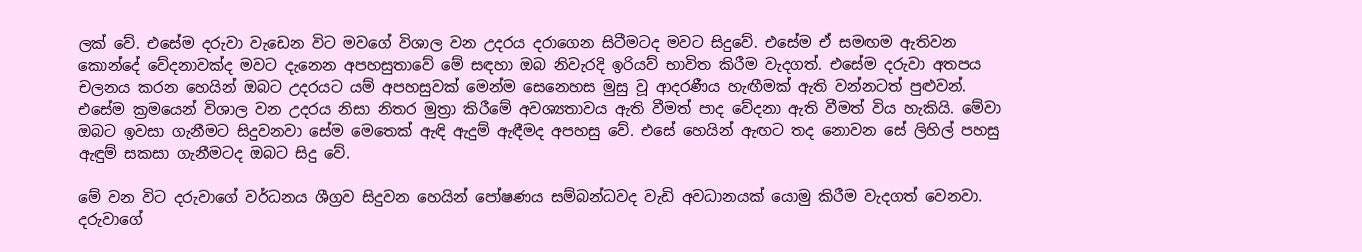ලක් වේ. එසේම දරුවා වැඩෙන විට මවගේ විශාල වන උදරය දරාගෙන සිටීමටද මවට සිදුවේ. එසේම ඒ සමඟම ඇතිවන කොන්දේ වේදනාවක්ද මවට දැනෙන අපහසුතාවේ මේ සඳහා ඔබ නිවැරදි ඉරියව් භාවිත කිරීම වැදගත්. එසේම දරුවා අතපය චලනය කරන හෙයින් ඔබට උදරයට යම් අපහසුවක් මෙන්ම සෙනෙහස මුසු වූ ආදරණීය හැඟීමක් ඇති වන්නටත් පුළුවන්. එසේම ක්‍රමයෙන් විශාල වන උදරය නිසා නිතර මුත්‍රා කිරීමේ අවශ්‍යතාවය ඇති වීමත් පාද වේදනා ඇති වීමත් විය හැකියි. මේවා ඔබට ඉවසා ගැනීමට සිදුවනවා සේම මෙතෙක් ඇඳි ඇදුම් ඇඳීමද අපහසු වේ. එසේ හෙයින් ඇඟට තද නොවන සේ ලිහිල් පහසු ඇඳුම් සකසා ගැනීමටද ඔබට සිදු වේ.

මේ වන විට දරුවාගේ වර්ධනය ශීග්‍රව සිදුවන හෙයින් පෝෂණය සම්බන්ධවද වැඩි අවධානයක් යොමු කිරීම වැදගත් වෙනවා. දරුවාගේ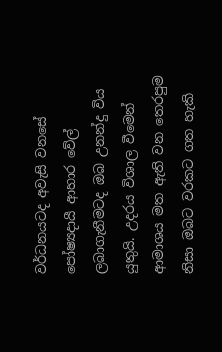වර්ධනයටද අවැසි වනසේ පෝෂ්‍යදායී ආහාර වේල් ලබාගැනීමටද ඔබ උනන්දු විය යුතුයි. උදරය විශාල වීමෙන් ආමාශය මත ඇති වන තෙරපුම නිසා ඔබට වරකට ගත හැකි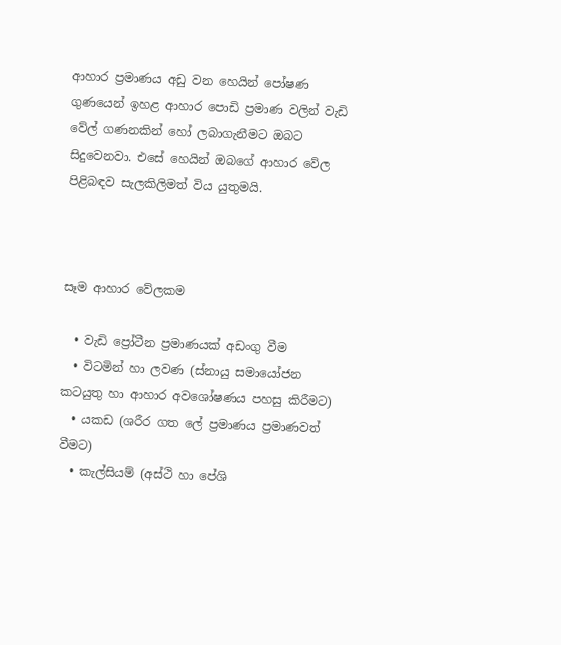ආහාර ප්‍රමාණය අඩු වන හෙයින් පෝෂණ ගුණයෙන් ඉහළ ආහාර පොඩි ප්‍රමාණ වලින් වැඩි වේල් ගණනකින් හෝ ලබාගැනීමට ඔබට සිදුවෙනවා. එසේ හෙයින් ඔබගේ ආහාර වේල පිළිබඳව සැලකිලිමත් විය යුතුමයි.



සෑම ආහාර වේලකම

  • වැඩි ප්‍රෝටීන ප්‍රමාණයක් අඩංගු වීම
  • විටමින් හා ලවණ (ස්නායු සමායෝජන කටයුතු හා ආහාර අවශෝෂණය පහසු කිරීමට)
  • යකඩ (ශරීර ගත ලේ ප්‍රමාණය ප්‍රමාණවත් වීමට)
  • කැල්සියම් (අස්ථි හා පේශි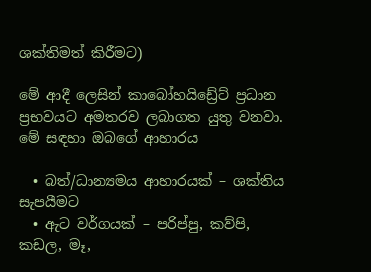ශක්තිමත් කිරීමට)

මේ ආදී ලෙසින් කාබෝහයිඩ්‍රේට් ප්‍රධාන ප්‍රභවයට අමතරව ලබාගත යුතු වනවා. මේ සඳහා ඔබගේ ආහාරය

  • බත්/ධාන්‍යමය ආහාරයක් – ශක්තිය සැපයීමට
  • ඇට වර්ගයක් – පරිප්පු, කව්පි, කඩල, මෑ,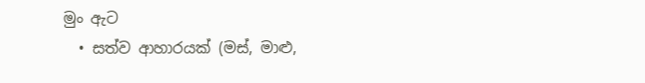මුං ඇට
  • සත්ව ආහාරයක් (මස්, මාළු,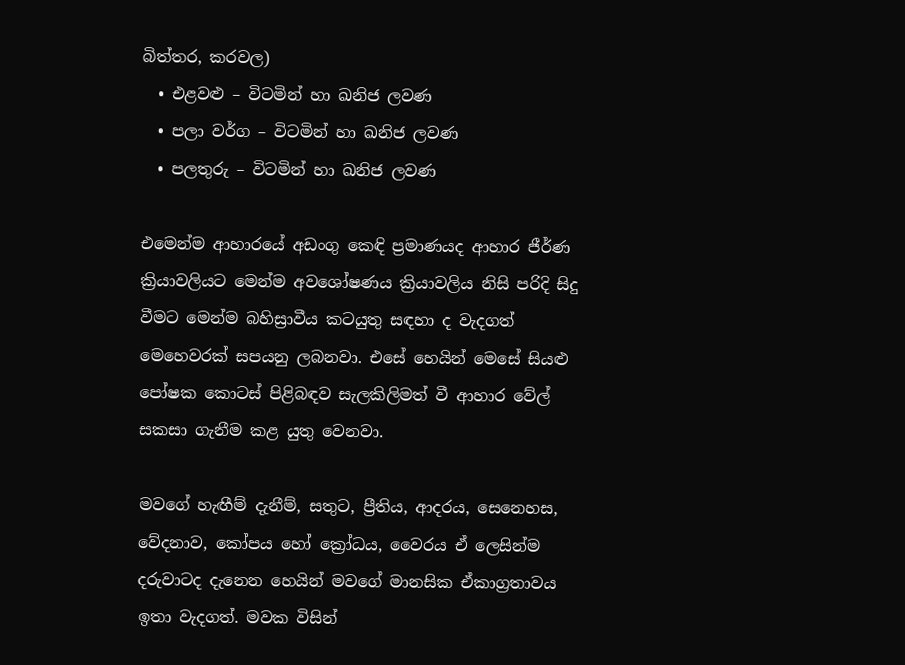බිත්තර, කරවල)
  • එළවළු – විටමින් හා ඛනිජ ලවණ
  • පලා වර්ග – විටමින් හා ඛනිජ ලවණ
  • පලතුරු – විටමින් හා ඛනිජ ලවණ

එමෙන්ම ආහාරයේ අඩංගු කෙඳි ප්‍රමාණයද ආහාර ජීර්ණ ක්‍රියාවලියට මෙන්ම අවශෝෂණය ක්‍රියාවලිය නිසි පරිදි සිදු වීමට මෙන්ම බහිස්‍රාවීය කටයුතු සඳහා ද වැදගත් මෙහෙවරක් සපයනු ලබනවා. එසේ හෙයින් මෙසේ සියළු පෝෂක කොටස් පිළිබඳව සැලකිලිමත් වී ආහාර වේල් සකසා ගැනීම කළ යුතු වෙනවා.

මවගේ හැඟීම් දැනීම්, සතුට, ප්‍රීතිය, ආදරය, සෙනෙහස, වේදනාව, කෝපය හෝ ක්‍රෝධය, වෛරය ඒ ලෙසින්ම දරුවාටද දැනෙන හෙයින් මවගේ මානසික ඒකාග්‍රතාවය ඉතා වැදගත්. මවක විසින්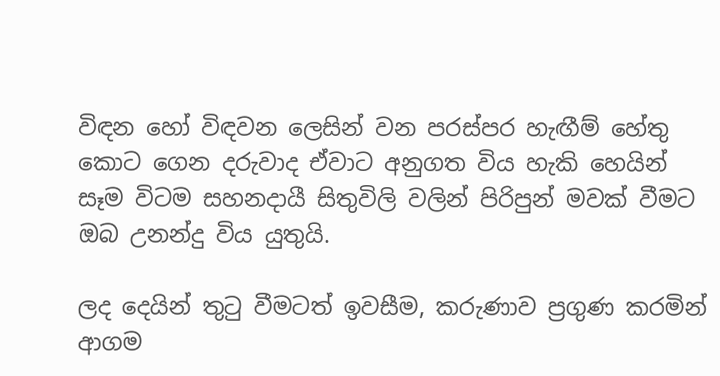විඳන හෝ විඳවන ලෙසින් වන පරස්පර හැඟීම් හේතු කොට ගෙන දරුවාද ඒවාට අනුගත විය හැකි හෙයින් සෑම විටම සහනදායී සිතුවිලි වලින් පිරිපුන් මවක් වීමට ඔබ උනන්දු විය යුතුයි.

ලද දෙයින් තුටු වීමටත් ඉවසීම, කරුණාව ප්‍රගුණ කරමින් ආගම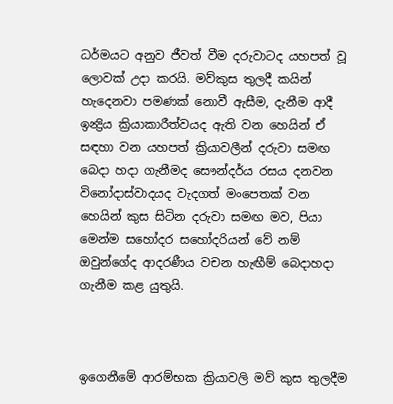ධර්මයට අනුව ජීවත් වීම දරුවාටද යහපත් වූ ලොවක් උදා කරයි. මව්කුස තුලදී කයින් හැදෙනවා පමණක් නොවී ඇසීම, දැනීම ආදී ඉන්‍ද්‍රිය ක්‍රියාකාරීත්වයද ඇති වන හෙයින් ඒ සඳහා වන යහපත් ක්‍රියාවලීන් දරුවා සමඟ බෙදා හදා ගැනීමද සෞන්දර්ය රසය දනවන විනෝදාස්වාදයද වැදගත් මංපෙතක් වන හෙයින් කුස සිටින දරුවා සමඟ මව, පියා මෙන්ම සහෝදර සහෝදරියන් වේ නම් ඔවුන්ගේද ආදරණීය වචන හැඟීම් බෙදාහදා ගැනීම කළ යුතුයි.



ඉගෙනීමේ ආරම්භක ක්‍රියාවලි මව් කුස තුලදීම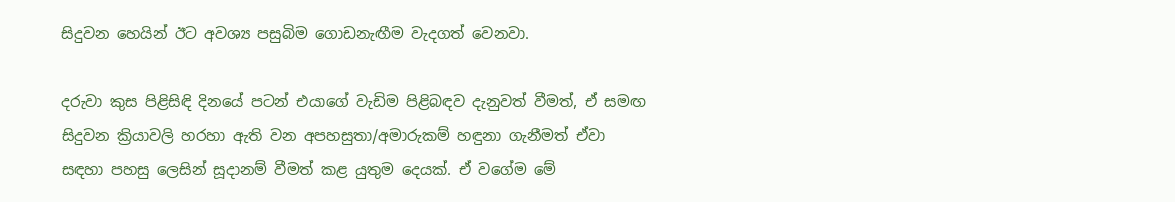සිදුවන හෙයින් ඊට අවශ්‍ය පසුබිම ගොඩනැඟීම වැදගත් වෙනවා.

දරුවා කුස පිළිසිඳි දිනයේ පටන් එයාගේ වැඩිම පිළිබඳව දැනුවත් වීමත්, ඒ සමඟ සිදුවන ක්‍රියාවලි හරහා ඇති වන අපහසුතා/අමාරුකම් හඳුනා ගැනීමත් ඒවා සඳහා පහසු ලෙසින් සූදානම් වීමත් කළ යුතුම දෙයක්. ඒ වගේම මේ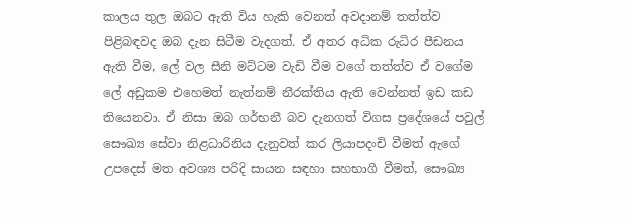කාලය තුල ඔබට ඇති විය හැකි වෙනත් අවදානම් තත්ත්ව පිළිබඳවද ඔබ දැන සිටීම වැදගත්. ඒ අතර අධික රුධිර පීඩනය ඇති වීම, ලේ වල සීනි මට්ටම වැඩි වීම වගේ තත්ත්ව ඒ වගේම ලේ අඩුකම එහෙමත් නැත්නම් නීරක්තිය ඇති වෙන්නත් ඉඩ කඩ තියෙනවා. ඒ නිසා ඔබ ගර්භනී බව දැනගත් විගස ප්‍රදේශයේ පවුල් සෞඛ්‍ය සේවා නිළධාරිනිය දැනුවත් කර ලියාපදංචි වීමත් ඇගේ උපදෙස් මත අවශ්‍ය පරිදි සායන සඳහා සහභාගී වීමත්, සෞඛ්‍ය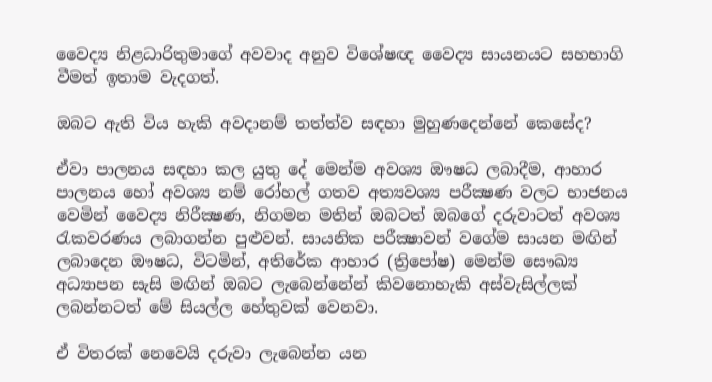වෛද්‍ය නිළධාරිතුමාගේ අවවාද අනුව විශේෂඥ වෛද්‍ය සායනයට සහභාගි වීමත් ඉතාම වැදගත්.

ඔබට ඇති විය හැකි අවදානම් තත්ත්ව සඳහා මුහුණදෙන්නේ කෙසේද?

ඒවා පාලනය සඳහා කල යුතු දේ මෙන්ම අවශ්‍ය ඖෂධ ලබාදීම, ආහාර පාලනය හෝ අවශ්‍ය නම් රෝහල් ගතව අත්‍යවශ්‍ය පරීක්‍ෂණ වලට භාජනය වෙමින් වෛද්‍ය නිරීක්‍ෂණ, නිගමන මතින් ඔබටත් ඔබගේ දරුවාටත් අවශ්‍ය රැකවරණය ලබාගන්න පුළුවන්. සායනික පරීක්‍ෂාවන් වගේම සායන මඟින් ලබාදෙන ඖෂධ, විටමින්, අතිරේක ආහාර (ත්‍රිපෝෂ) මෙන්ම සෞඛ්‍ය අධ්‍යාපන සැසි මඟින් ඔබට ලැබෙන්නේන් කිවනොහැකි අස්වැසිල්ලක් ලබන්නටත් මේ සියල්ල හේතුවක් වෙනවා.

ඒ විතරක් නෙවෙයි දරුවා ලැබෙන්න යන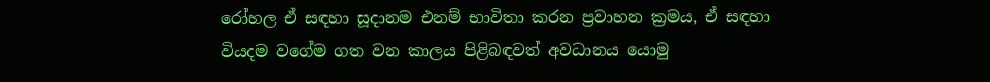රෝහල ඒ සඳහා සූදානම එනම් භාවිතා කරන ප්‍රවාහන ක්‍රමය, ඒ සඳහා වියදම වගේම ගත වන කාලය පිළිබඳවත් අවධානය යොමු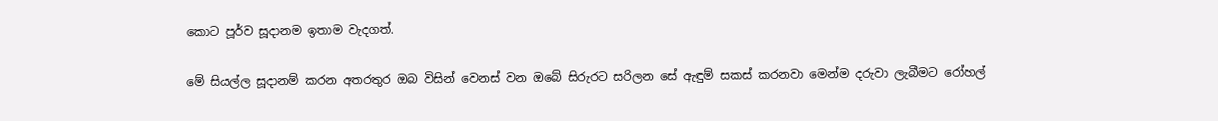කොට පූර්ව සූදානම ඉතාම වැදගත්.

මේ සියල්ල සූදානම් කරන අතරතුර ඔබ විසින් වෙනස් වන ඔබේ සිරුරට සරිලන සේ ඇඳුම් සකස් කරනවා මෙන්ම දරුවා ලැබීමට රෝහල්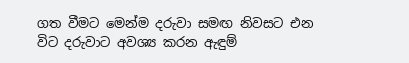ගත වීමට මෙන්ම දරුවා සමඟ නිවසට එන විට දරුවාට අවශ්‍ය කරන ඇඳුම්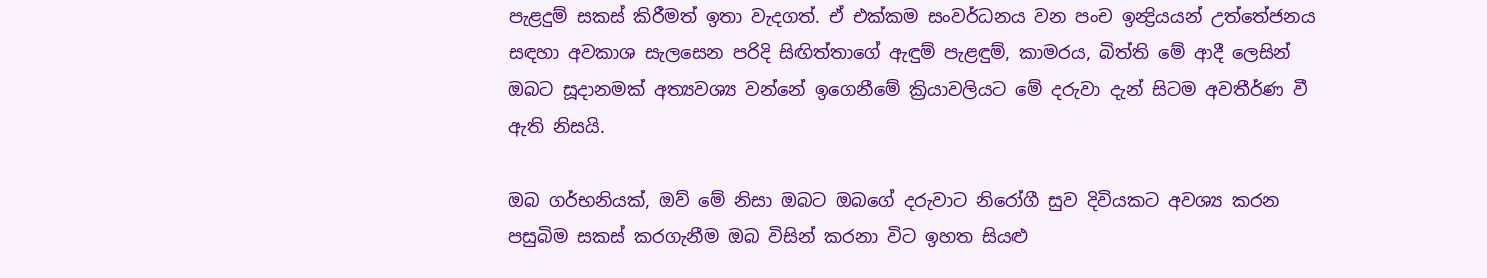පැළදුම් සකස් කිරීමත් ඉතා වැදගත්. ඒ එක්කම සංවර්ධනය වන පංච ඉන්‍ද්‍රියයන් උත්තේජනය සඳහා අවකාශ සැලසෙන පරිදි සිඟිත්තාගේ ඇඳුම් පැළඳුම්, කාමරය, බිත්ති මේ ආදී ලෙසින් ඔබට සූදානමක් අත්‍යවශ්‍ය වන්නේ ඉගෙනීමේ ක්‍රියාවලියට මේ දරුවා දැන් සිටම අවතීර්ණ වී ඇති නිසයි.

ඔබ ගර්භනියක්, ඔව් මේ නිසා ඔබට ඔබගේ දරුවාට නිරෝගී සුව දිවියකට අවශ්‍ය කරන පසුබිම සකස් කරගැනීම ඔබ විසින් කරනා විට ඉහත සියළු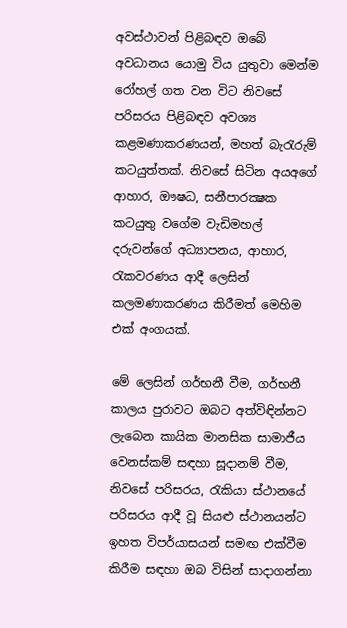අවස්ථාවන් පිළිබඳව ඔබේ අවධානය යොමු විය යුතුවා මෙන්ම රෝහල් ගත වන විට නිවසේ පරිසරය පිළිබඳව අවශ්‍ය කළමණාකරණයන්, මහත් බැරැරුම් කටයුත්තක්. නිවසේ සිටින අයඅගේ ආහාර, ඖෂධ, සනීපාරක්‍ෂක කටයුතු වගේම වැඩිමහල් දරුවන්ගේ අධ්‍යාපනය, ආහාර, රැකවරණය ආදී ලෙසින් කලමණාකරණය කිරීමත් මෙහිම එක් අංගයක්.

මේ ලෙසින් ගර්භනී වීම, ගර්භනී කාලය පුරාවට ඔබට අත්විඳින්නට ලැබෙන කායික මානසික සාමාජීය වෙනස්කම් සඳහා සූදානම් වීම, නිවසේ පරිසරය, රැකියා ස්ථානයේ පරිසරය ආදී වූ සියළු ස්ථානයන්ට ඉහත විපර්යාසයන් සමඟ එක්වීම කිරීම සඳහා ඔබ විසින් සාදාගන්නා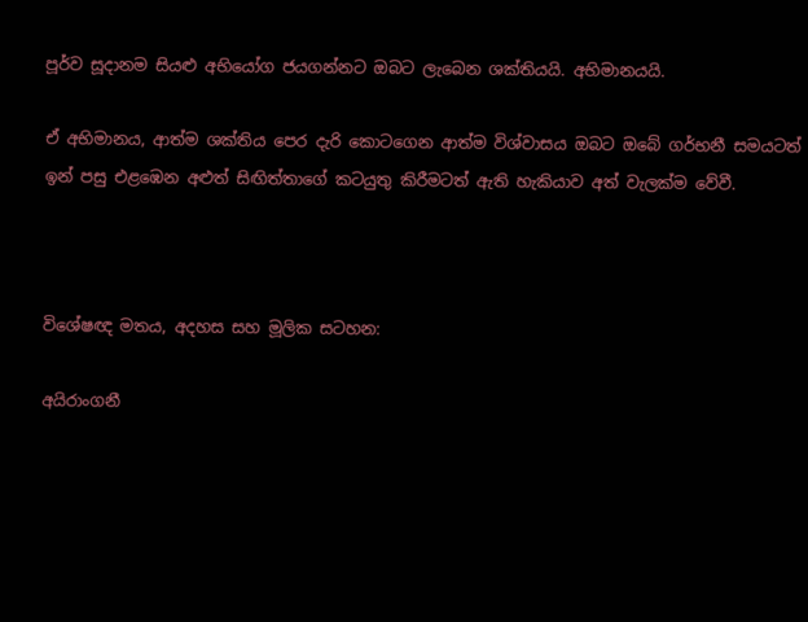පූර්ව සූදානම සියළු අභියෝග ජයගන්නට ඔබට ලැබෙන ශක්තියයි. අභිමානයයි.

ඒ අභිමානය, ආත්ම ශක්තිය පෙර දැරි කොටගෙන ආත්ම විශ්වාසය ඔබට ඔබේ ගර්භනී සමයටත් ඉන් පසු එළඹෙන අළුත් සිඟිත්තාගේ කටයුතු කිරීමටත් ඇති හැකියාව අත් වැලක්ම වේවී.



විශේෂඥ මතය, අදහස සහ මූලික සටහන:

අයිරාංගනී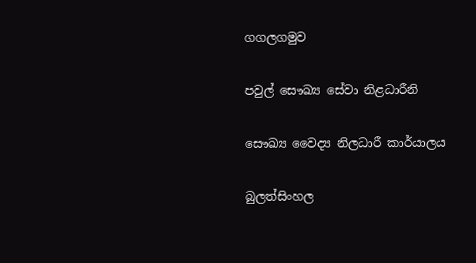ගගලගමුව

පවුල් සෞඛ්‍ය සේවා නිළධාරීනි

සෞඛ්‍ය වෛද්‍ය නිලධාරී කාර්යාලය

බුලත්සිංහල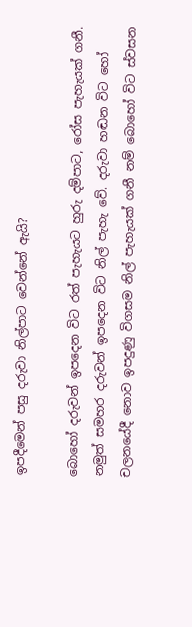ඉපදීමෙන් පසු දරුවා නිල්පාට වෙන්නේ ඇයි?

බොහෝ දරුවන් ඉපදෙන විට රත් පැහැයට හුරු දම්පාට, රෝස පැහැයක් ගනී. නමුත් සමහර දරුවන් ඉපදෙන විට නිල් පැහැ වේ. දරුවා හඬන විට හෝ චලනයේදී නොව ඉපදුණු විගසම නිල් පැහැයක් ගනී නම් බොහෝ විට ස්වසන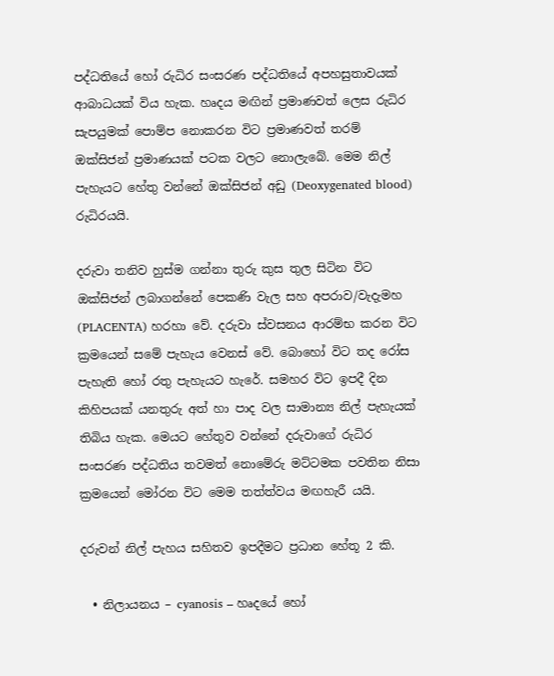පද්ධතියේ හෝ රුධිර සංසරණ පද්ධතියේ අපහසුතාවයක් ආබාධයක් විය හැක. හෘදය මඟින් ප්‍රමාණවත් ලෙස රුධිර සැපයුමක් පොම්ප නොකරන විට ප්‍රමාණවත් තරම් ඔක්සිජන් ප්‍රමාණයක් පටක වලට නොලැබේ. මෙම නිල් පැහැයට හේතු වන්නේ ඔක්සිජන් අඩු (Deoxygenated blood) රුධිරයයි.

දරුවා තනිව හුස්ම ගන්නා තුරු කුස තුල සිටින විට ඔක්සිජන් ලබාගන්නේ පෙකණි වැල සහ අපරාව/වැදැමහ (PLACENTA) හරහා වේ. දරුවා ස්වසනය ආරම්භ කරන විට ක්‍රමයෙන් සමේ පැහැය වෙනස් වේ. බොහෝ විට තද රෝස පැහැති හෝ රතු පැහැයට හැරේ. සමහර විට ඉපදී දින කිහිපයක් යනතුරු අත් හා පාද වල සාමාන්‍ය නිල් පැහැයක් තිබිය හැක. මෙයට හේතුව වන්නේ දරුවාගේ රුධිර සංසරණ පද්ධතිය තවමත් නොමේරු මට්ටමක පවතින නිසා ක්‍රමයෙන් මෝරන විට මෙම තත්ත්වය මඟහැරී යයි.

දරුවන් නිල් පැහය සහිතව ඉපදීමට ප්‍රධාන හේතූ 2 කි.

  • නිලායනය – cyanosis – හෘදයේ හෝ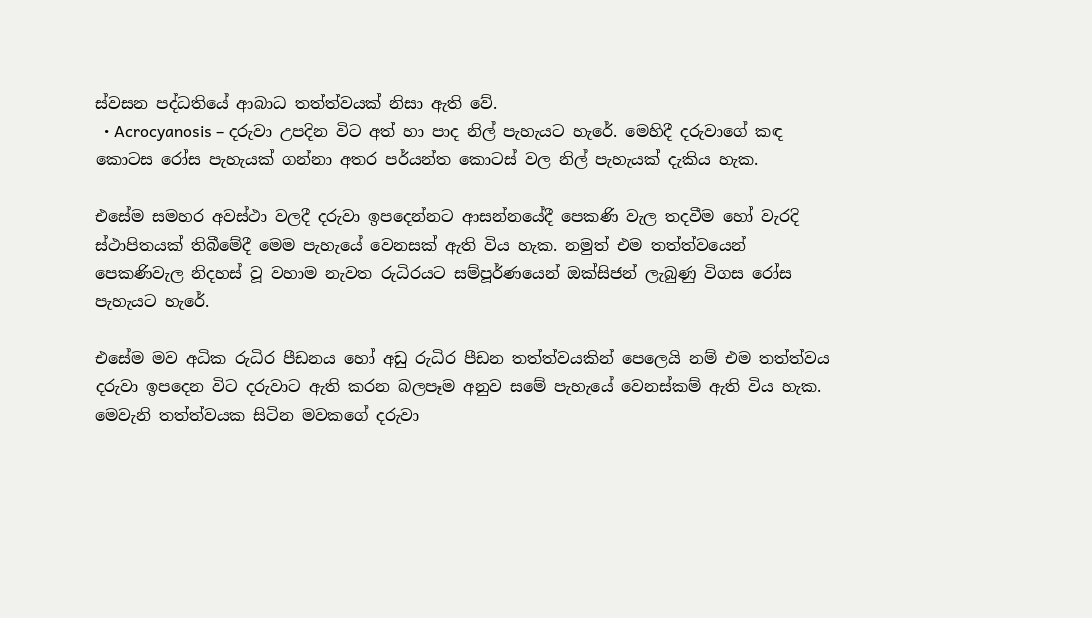ස්වසන පද්ධතියේ ආබාධ තත්ත්වයක් නිසා ඇති වේ.
  • Acrocyanosis – දරුවා උපදින විට අත් හා පාද නිල් පැහැයට හැරේ. මෙහිදී දරුවාගේ කඳ කොටස රෝස පැහැයක් ගන්නා අතර පර්යන්ත කොටස් වල නිල් පැහැයක් දැකිය හැක.

එසේම සමහර අවස්ථා වලදී දරුවා ඉපදෙන්නට ආසන්නයේදී පෙකණි වැල තදවීම හෝ වැරදි ස්ථාපිතයක් තිබීමේදී මෙම පැහැයේ වෙනසක් ඇති විය හැක. නමුත් එම තත්ත්වයෙන් පෙකණිවැල නිදහස් වූ වහාම නැවත රුධිරයට සම්පූර්ණයෙන් ඔක්සිජන් ලැබුණු විගස රෝස පැහැයට හැරේ.

එසේම මව අධික රුධිර පීඩනය හෝ අඩු රුධිර පීඩන තත්ත්වයකින් පෙලෙයි නම් එම තත්ත්වය දරුවා ඉපදෙන විට දරුවාට ඇති කරන බලපෑම අනුව සමේ පැහැයේ වෙනස්කම් ඇති විය හැක. මෙවැනි තත්ත්වයක සිටින මවකගේ දරුවා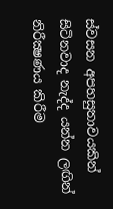ස්වසන අපහසුතාවයකින් සිටිනවාද නැද්ද යන්න ලඟින් නිරීක්‍ෂණය කිරීම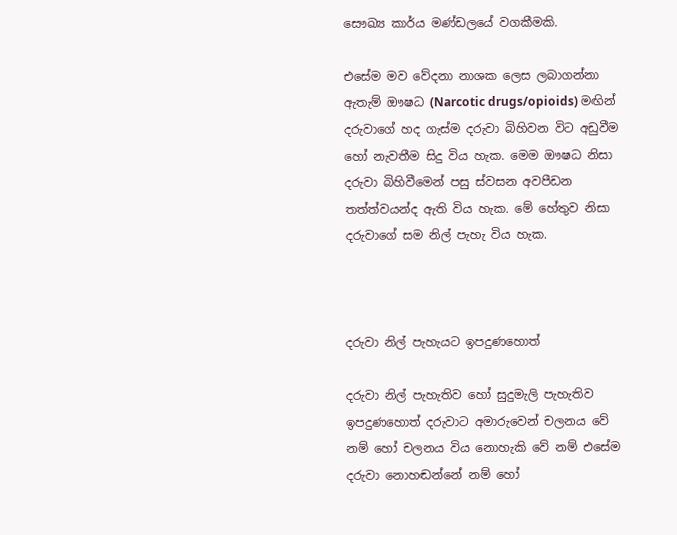සෞඛ්‍ය කාර්ය මණ්ඩලයේ වගකීමකි.

එසේම මව වේදනා නාශක ලෙස ලබාගන්නා ඇතැම් ඖෂධ (Narcotic drugs/opioids) මඟින් දරුවාගේ හද ගැස්ම දරුවා බිහිවන විට අඩුවීම හෝ නැවතීම සිදු විය හැක. මෙම ඖෂධ නිසා දරුවා බිහිවීමෙන් පසු ස්වසන අවපීඩන තත්ත්වයන්ද ඇති විය හැක. මේ හේතුව නිසා දරුවාගේ සම නිල් පැහැ විය හැක.



දරුවා නිල් පැහැයට ඉපදුණහොත්

දරුවා නිල් පැහැතිව හෝ සුදුමැලි පැහැතිව ඉපදුණහොත් දරුවාට අමාරුවෙන් චලනය වේ නම් හෝ චලනය විය නොහැකි වේ නම් එසේම දරුවා නොහඬන්නේ නම් හෝ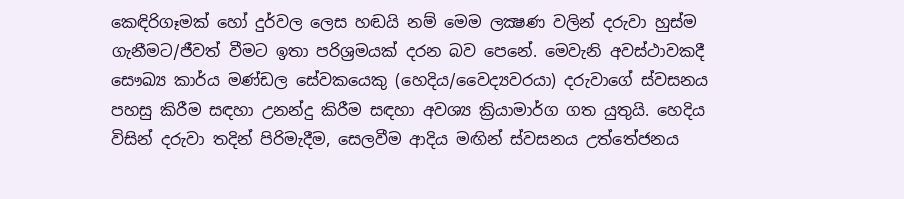කෙඳිරිගෑමක් හෝ දුර්වල ලෙස හඬයි නම් මෙම ලක්‍ෂණ වලින් දරුවා හුස්ම ගැනීමට/ජීවත් වීමට ඉතා පරිශ්‍රමයක් දරන බව පෙනේ. මෙවැනි අවස්ථාවකදී සෞඛ්‍ය කාර්ය මණ්ඩල සේවකයෙකු (හෙදිය/වෛද්‍යවරයා) දරුවාගේ ස්වසනය පහසු කිරීම සඳහා උනන්දු කිරීම සඳහා අවශ්‍ය ක්‍රියාමාර්ග ගත යුතුයි. හෙදිය විසින් දරුවා තදින් පිරිමැදීම, සෙලවීම ආදිය මඟින් ස්වසනය උත්තේජනය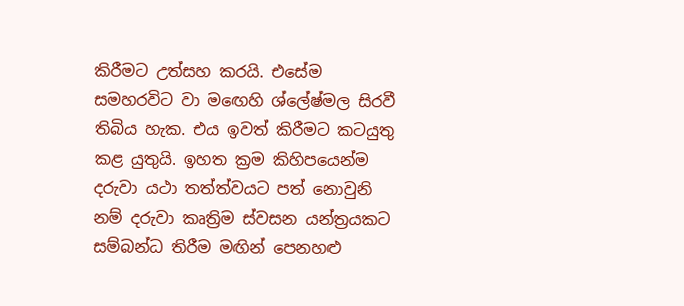කිරීමට උත්සහ කරයි. එසේම සමහරවිට වා මඟෙහි ශ්ලේෂ්මල සිරවී තිබිය හැක. එය ඉවත් කිරීමට කටයුතු කළ යුතුයි. ඉහත ක්‍රම කිහිපයෙන්ම දරුවා යථා තත්ත්වයට පත් නොවුනි නම් දරුවා කෘත්‍රිම ස්වසන යන්ත්‍රයකට සම්බන්ධ තිරීම මඟින් පෙනහළු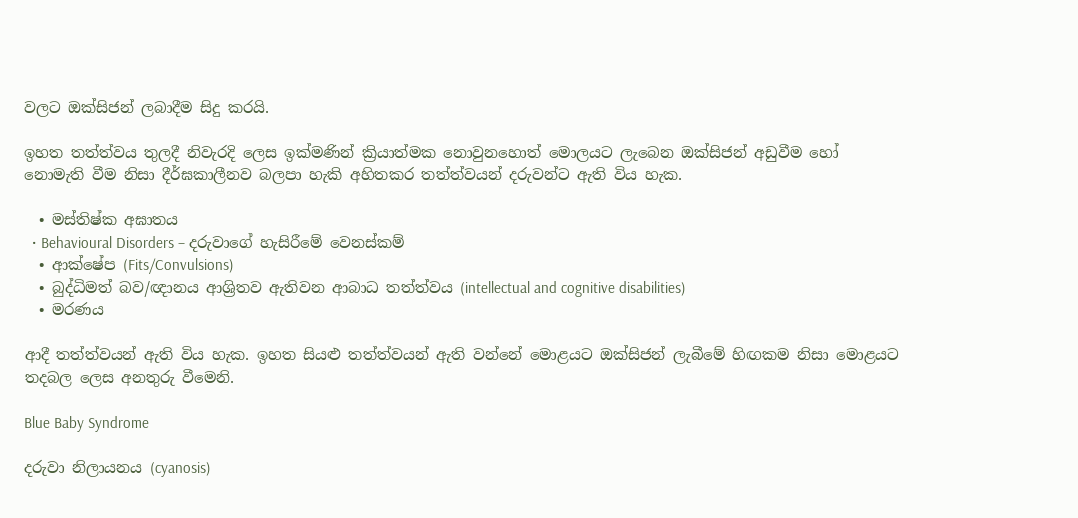වලට ඔක්සිජන් ලබාදීම සිදු කරයි.

ඉහත තත්ත්වය තුලදී නිවැරදි ලෙස ඉක්මණින් ක්‍රියාත්මක නොවුනහොත් මොලයට ලැබෙන ඔක්සිජන් අඩුවීම හෝ නොමැති වීම නිසා දීර්ඝකාලීනව බලපා හැකි අහිතකර තත්ත්වයන් දරුවන්ට ඇති විය හැක.

  • මස්තිෂ්ක අඝාතය
  • Behavioural Disorders – දරුවාගේ හැසිරීමේ වෙනස්කම්
  • ආක්ෂේප (Fits/Convulsions)
  • බුද්ධිමත් බව/ඥානය ආශ්‍රිතව ඇතිවන ආබාධ තත්ත්වය (intellectual and cognitive disabilities)
  • මරණය

ආදී තත්ත්වයන් ඇති විය හැක. ඉහත සියළු තත්ත්වයන් ඇති වන්නේ මොළයට ඔක්සිජන් ලැබීමේ හිඟකම නිසා මොළයට තදබල ලෙස අනතුරු වීමෙනි.

Blue Baby Syndrome

දරුවා නිලායනය (cyanosis)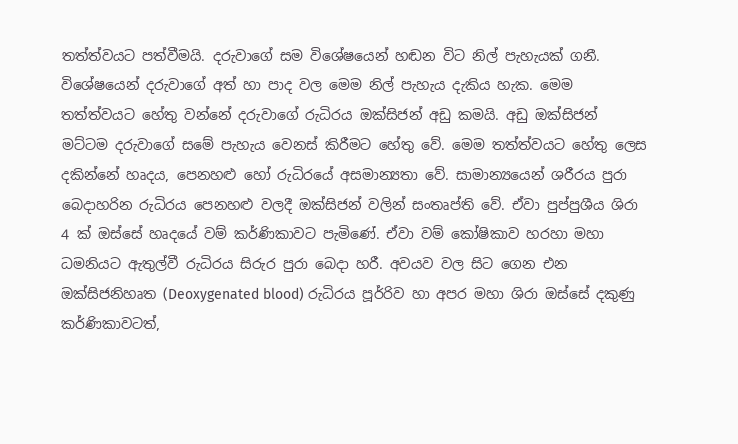තත්ත්වයට පත්වීමයි. දරුවාගේ සම විශේෂයෙන් හඬන විට නිල් පැහැයක් ගනී. විශේෂයෙන් දරුවාගේ අත් හා පාද වල මෙම නිල් පැහැය දැකිය හැක. මෙම තත්ත්වයට හේතු වන්නේ දරුවාගේ රුධිරය ඔක්සිජන් අඩු කමයි. අඩු ඔක්සිජන් මට්ටම දරුවාගේ සමේ පැහැය වෙනස් කිරීමට හේතු වේ. මෙම තත්ත්වයට හේතු ලෙස දකින්නේ හෘදය, පෙනහළු හෝ රුධිරයේ අසමාන්‍යතා වේ. සාමාන්‍යයෙන් ශරීරය පුරා බෙදාහරින රුධිරය පෙනහළු වලදී ඔක්සිජන් වලින් සංතෘප්ති වේ. ඒවා පුප්පුශීය ශිරා 4 ක් ඔස්සේ හෘදයේ වම් කර්ණිකාවට පැමිණේ. ඒවා වම් කෝෂිකාව හරහා මහා ධමනියට ඇතුල්වී රුධිරය සිරුර පුරා බෙදා හරී. අවයව වල සිට ගෙන එන ඔක්සිජනිහෘත (Deoxygenated blood) රුධිරය පූර්රිව හා අපර මහා ශිරා ඔස්සේ දකුණු කර්ණිකාවටත්,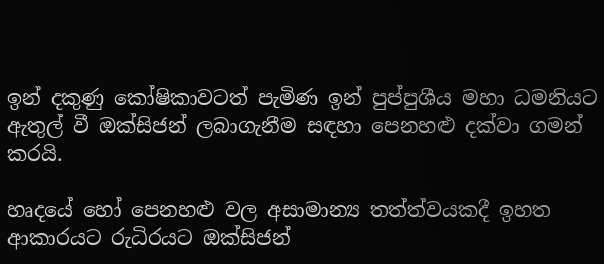ඉන් දකුණු කෝෂිකාවටත් පැමිණ ඉන් පුප්පුශීය මහා ධමනියට ඇතුල් වී ඔක්සිජන් ලබාගැනීම සඳහා පෙනහළු දක්වා ගමන් කරයි.

හෘදයේ හෝ පෙනහළු වල අසාමාන්‍ය තත්ත්වයකදී ඉහත ආකාරයට රුධිරයට ඔක්සිජන්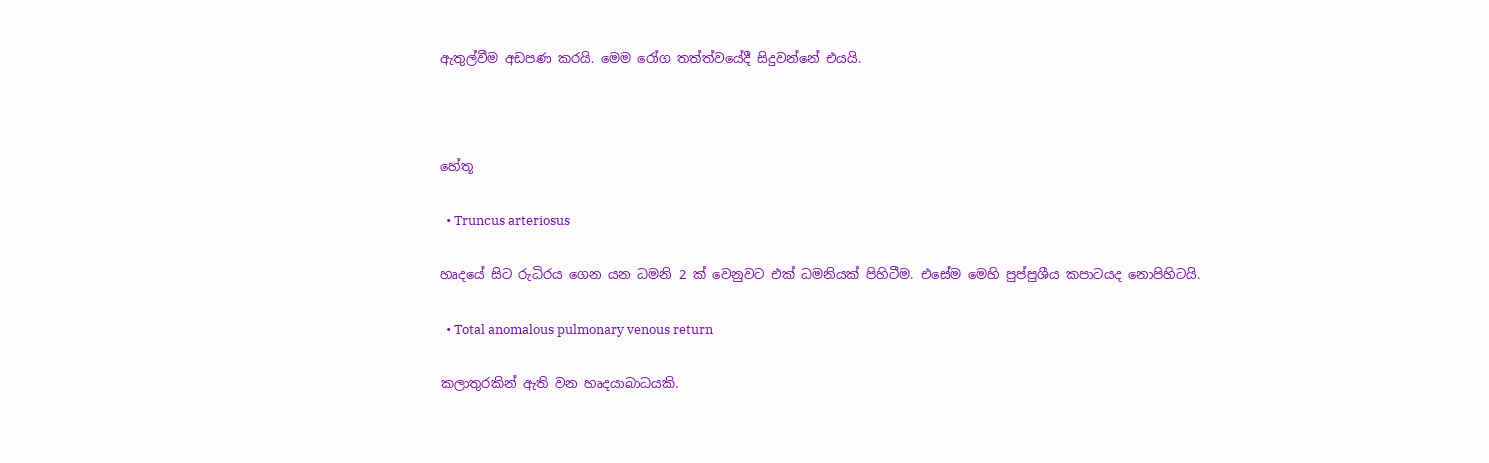ඇතුල්වීම අඩපණ කරයි. මෙම රෝග තත්ත්වයේදී සිදුවන්නේ එයයි.



හේතූ

  • Truncus arteriosus

හෘදයේ සිට රුධිරය ගෙන යන ධමනි 2 ක් වෙනුවට එක් ධමනියක් පිහිටීම. එසේම මෙහි පුප්පුශීය කපාටයද නොපිහිටයි.

  • Total anomalous pulmonary venous return

කලාතුරකින් ඇති වන හෘදයාබාධයකි.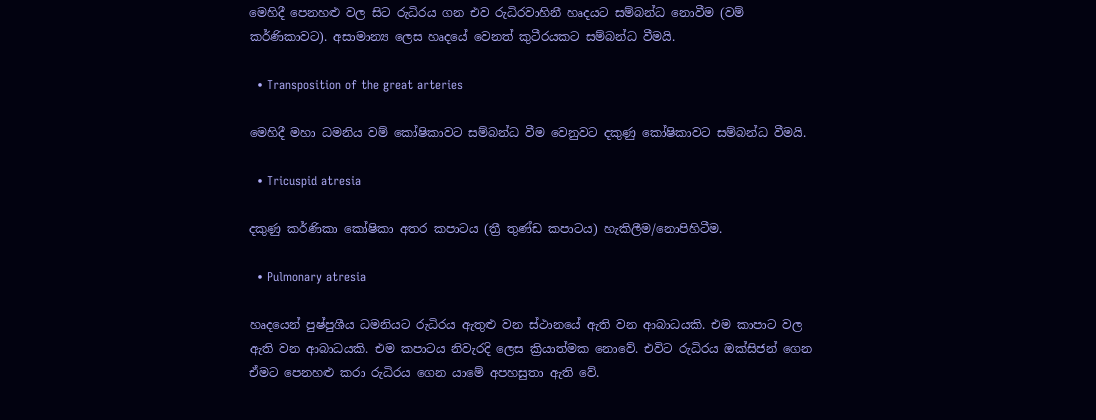මෙහිදී පෙනහළු වල සිට රුධිරය ගන එව රුධිරවාහිනී හෘදයට සම්බන්ධ නොවීම (වම් කර්ණිකාවට). අසාමාන්‍ය ලෙස හෘදයේ වෙනත් කුටීරයකට සම්බන්ධ වීමයි.

  • Transposition of the great arteries

මෙහිදී මහා ධමනිය වම් කෝෂිකාවට සම්බන්ධ වීම වෙනුවට දකුණු කෝෂිකාවට සම්බන්ධ වීමයි.

  • Tricuspid atresia

දකුණු කර්ණිකා කෝෂිකා අතර කපාටය (ත්‍රී තුණ්ඩ කපාටය) හැකිලීම/නොපිහිටීම.

  • Pulmonary atresia

හෘදයෙන් පුෂ්පුශීය ධමනියට රුධිරය ඇතුළු වන ස්ථානයේ ඇති වන ආබාධයකි. එම කාපාට වල ඇති වන ආබාධයකි. එම කපාටය නිවැරදි ලෙස ක්‍රියාත්මක නොවේ. එවිට රුධිරය ඔක්සිජන් ගෙන ඒමට පෙනහළු කරා රුධිරය ගෙන යාමේ අපහසුතා ඇති වේ.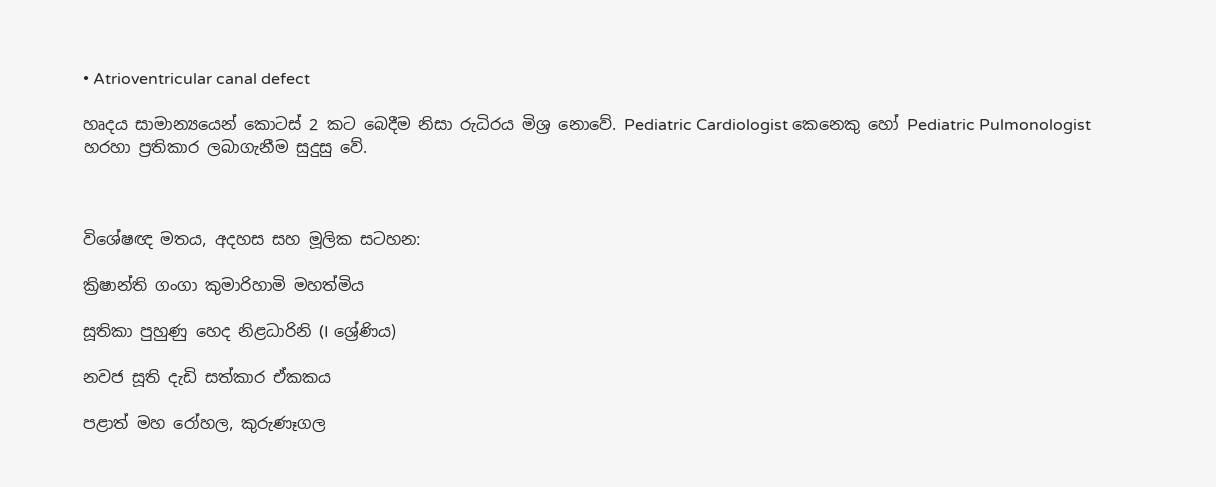• Atrioventricular canal defect

හෘදය සාමාන්‍යයෙන් කොටස් 2 කට බෙදීම නිසා රුධිරය මිශ්‍ර නොවේ. Pediatric Cardiologist කෙනෙකු හෝ Pediatric Pulmonologist හරහා ප්‍රතිකාර ලබාගැනීම සුදුසු වේ.



විශේෂඥ මතය, අදහස සහ මූලික සටහන:

ක්‍රිෂාන්ති ගංගා කුමාරිහාමි මහත්මිය

සූතිකා පුහුණු හෙද නිළධාරිනි (I ශ්‍රේණිය)

නවජ සූති දැඩි සත්කාර ඒකකය

පළාත් මහ රෝහල, කුරුණෑගල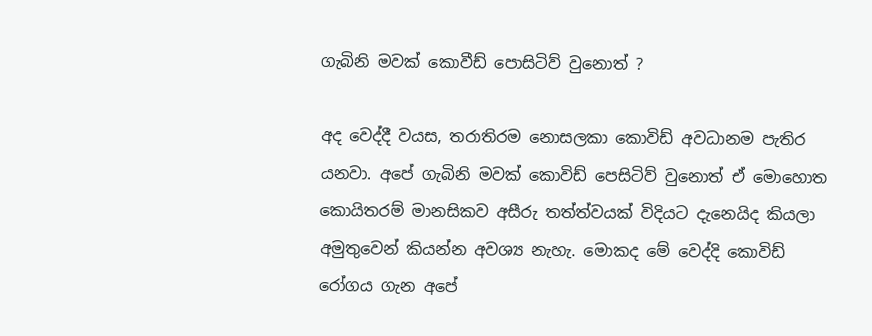ගැබිනි මවක් කොවීඩ් පොසිටිව් වුනොත් ?

අද වෙද්දී වයස, තරාතිරම නොසලකා කොවිඩ් අවධානම පැතිර යනවා. අපේ ගැබිනි මවක් කොවිඩ් පෙසිටිව් වුනොත් ඒ මොහොත කොයිතරම් මානසිකව අසීරු තත්ත්වයක් විදියට දැනෙයිද කියලා අමුතුවෙන් කියන්න අවශ්‍ය නැහැ. මොකද මේ වෙද්දි කොවිඩ් රෝගය ගැන අපේ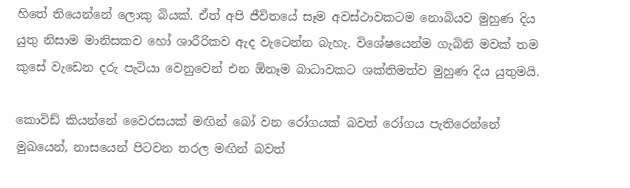හිතේ තියෙන්නේ ලොකු බියක්. ඒත් අපි ජීවිතයේ සෑම අවස්ථාවකටම නොබියව මුහුණ දිය යුතු නිසාම මානිසකව හෝ ශාරීරිකව ඇද වැටෙන්න බැහැ. විශේෂයෙන්ම ගැබිනි මවක් තම කුසේ වැඩෙන දරු පැටියා වෙනුවෙන් එන ඕනෑම බාධාවකට ශක්තිමත්ව මුහුණ දිය යුතුමයි.

කොවිඩ් කියන්නේ වෛරසයක් මඟින් බෝ වන රෝගයක් බවත් රෝගය පැතිරෙන්නේ මුඛයෙන්, නාසයෙන් පිටවන තරල මඟින් බවත්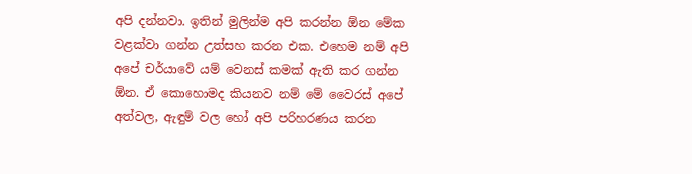අපි දන්නවා. ඉතින් මුලින්ම අපි කරන්න ඕන මේක වළක්වා ගන්න උත්සහ කරන එක. එහෙම නම් අපි අපේ චර්යාවේ යම් වෙනස් කමක් ඇති කර ගන්න ඕන. ඒ කොහොමද කියනව නම් මේ වෛරස් අපේ අත්වල, ඇඳුම් වල හෝ අපි පරිහරණය කරන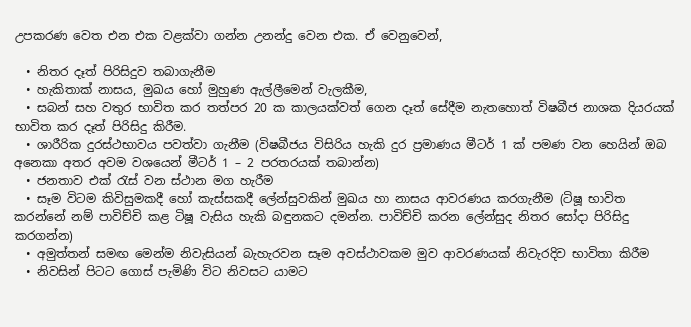උපකරණ වෙත එන එක වළක්වා ගන්න උනන්දු වෙන එක. ඒ වෙනුවෙන්,

  • නිතර දෑත් පිරිසිදුව තබාගැනීම
  • හැකිතාක් නාසය, මුඛය හෝ මුහුණ ඇල්ලීමෙන් වැලකීම,
  • සබන් සහ වතුර භාවිත කර තත්පර 20 ක කාලයක්වත් ගෙන දෑත් සේදීම නැතහොත් විෂබීජ නාශක දියරයක් භාවිත කර දෑත් පිරිසිදු කිරීම.
  • ශාරීරික දුරස්ථභාවය පවත්වා ගැනීම (විෂබීජය විසිරිය හැකි දුර ප්‍රමාණය මීටර් 1 ක් පමණ වන හෙයින් ඔබ අනෙකා අතර අවම වශයෙන් මීටර් 1 – 2 පරතරයක් තබාන්න)
  • ජනතාව එක් රැස් වන ස්ථාන මග හැරීම
  • සෑම විටම කිවිසුමකදී හෝ කැස්සකදී ලේන්සුවකින් මුඛය හා නාසය ආවරණය කරගැනීම (ටිෂූ භාවිත කරන්නේ නම් පාවිච්චි කළ ටිෂූ වැසිය හැකි බඳුනකට දමන්න. පාවිච්චි කරන ලේන්සුද නිතර සෝදා පිරිසිදු කරගන්න)
  • අමුත්තන් සමඟ මෙන්ම නිවැසියන් බැහැරවන සෑම අවස්ථාවකම මුව ආවරණයක් නිවැරදිව භාවිතා කිරීම
  • නිවසින් පිටට ගොස් පැමිණි විට නිවසට යාමට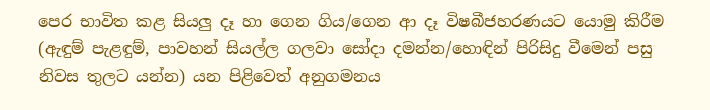පෙර භාවිත කළ සියලු දෑ හා ගෙන ගිය/ගෙන ආ දෑ විෂබීජහරණයට යොමු කිරීම (ඇඳුම් පැළඳුම්, පාවහන් සියල්ල ගලවා සෝදා දමන්න/හොඳින් පිරිසිදු වීමෙන් පසු නිවස තුලට යන්න) යන පිළිවෙත් අනුගමනය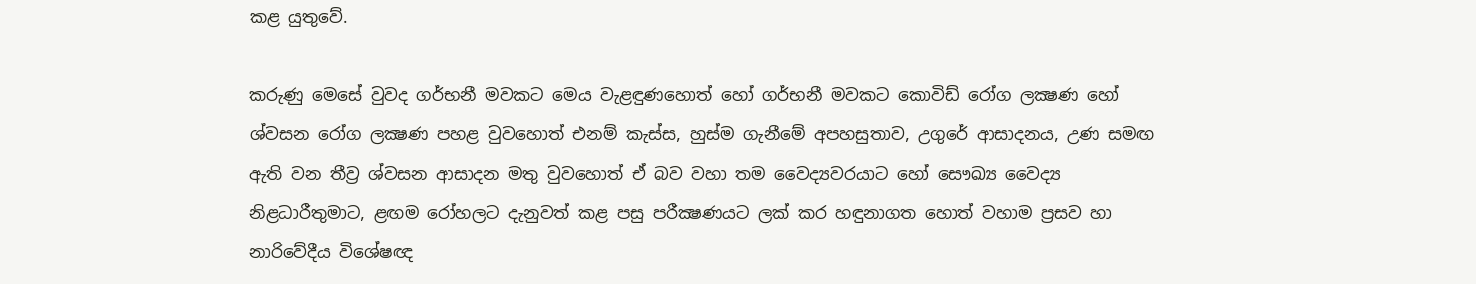කළ යුතුවේ.

කරුණු මෙසේ වුවද ගර්භනී මවකට මෙය වැළඳුණහොත් හෝ ගර්භනී මවකට කොවිඩ් රෝග ලක්‍ෂණ හෝ ශ්වසන රෝග ලක්‍ෂණ පහළ වුවහොත් එනම් කැස්ස, හුස්ම ගැනීමේ අපහසුතාව, උගුරේ ආසාදනය, උණ සමඟ ඇති වන තීව්‍ර ශ්වසන ආසාදන මතු වුවහොත් ඒ බව වහා තම වෛද්‍යවරයාට හෝ සෞඛ්‍ය වෛද්‍ය නිළධාරීතුමාට, ළඟම රෝහලට දැනුවත් කළ පසු පරීක්‍ෂණයට ලක් කර හඳුනාගත හොත් වහාම ප්‍රසව හා නාරිවේදීය විශේෂඥ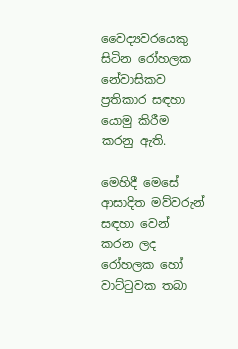වෛද්‍යවරයෙකු සිටින රෝහලක නේවාසිකව ප්‍රතිකාර සඳහා යොමු කිරීම කරනු ඇති.

මෙහිදී මෙසේ ආසාදිත මව්වරුන් සඳහා වෙන් කරන ලද රෝහලක හෝ වාට්ටුවක තබා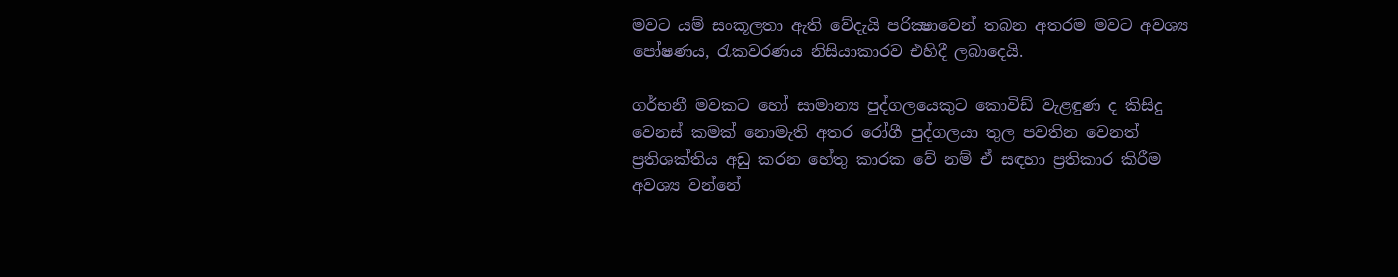මවට යම් සංකූලතා ඇති වේදැයි පරික්‍ෂාවෙන් තබන අතරම මවට අවශ්‍ය පෝෂණය, රැකවරණය නිසියාකාරව එහිදී ලබාදෙයි.

ගර්භනී මවකට හෝ සාමාන්‍ය පුද්ගලයෙකුට කොවිඩ් වැළඳුණ ද කිසිදු වෙනස් කමක් නොමැති අතර රෝගී පුද්ගලයා තුල පවතින වෙනත් ප්‍රතිශක්තිය අඩු කරන හේතු කාරක වේ නම් ඒ සඳහා ප්‍රතිකාර කිරීම අවශ්‍ය වන්නේ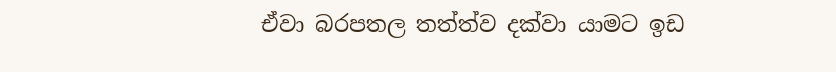ඒවා බරපතල තත්ත්ව දක්වා යාමට ඉඩ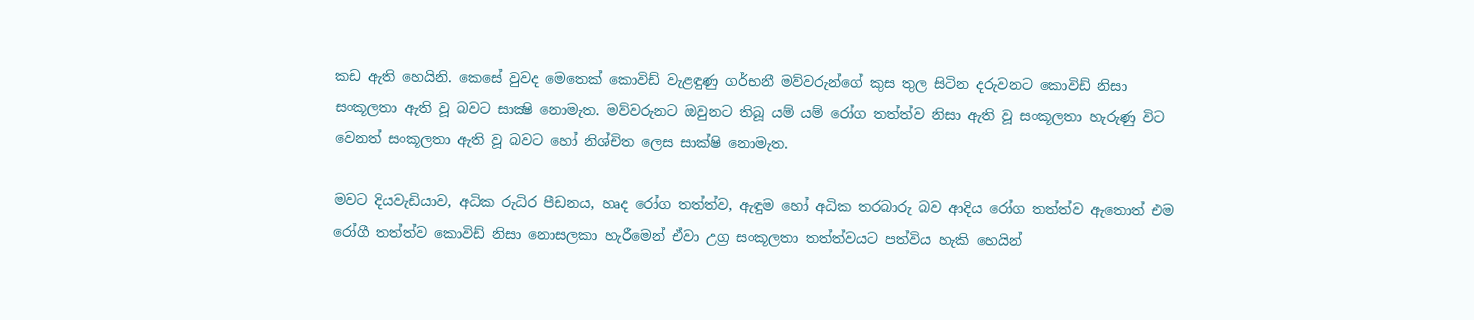කඩ ඇති හෙයිනි. කෙසේ වුවද මෙතෙක් කොවිඩ් වැළඳුණු ගර්භනී මව්වරුන්ගේ කුස තුල සිටින දරුවනට කොවිඩ් නිසා සංකූලතා ඇති වූ බවට සාක්‍ෂි නොමැත. මව්වරුනට ඔවුනට තිබූ යම් යම් රෝග තත්ත්ව නිසා ඇති වූ සංකූලතා හැරුණු විට වෙනත් සංකූලතා ඇති වූ බවට හෝ නිශ්චිත ලෙස සාක්ෂි නොමැත.

මවට දියවැඩියාව, අධික රුධිර පීඩනය, හෘද රෝග තත්ත්ව, ඇඳුම හෝ අධික තරබාරු බව ආදිය රෝග තත්ත්ව ඇතොත් එම රෝගී තත්ත්ව කොවිඩ් නිසා නොසලකා හැරීමෙන් ඒවා උග්‍ර සංකූලතා තත්ත්වයට පත්විය හැකි හෙයින්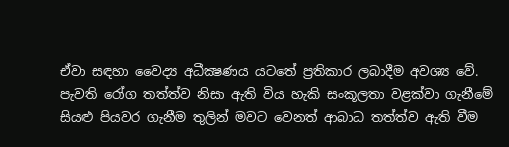ඒවා සඳහා වෛද්‍ය අධීක්‍ෂණය යටතේ ප්‍රතිකාර ලබාදීම අවශ්‍ය වේ. පැවති රෝග තත්ත්ව නිසා ඇති විය හැකි සංකූලතා වළක්වා ගැනීමේ සියළු පියවර ගැනීම තුලින් මවට වෙනත් ආබාධ තත්ත්ව ඇති වීම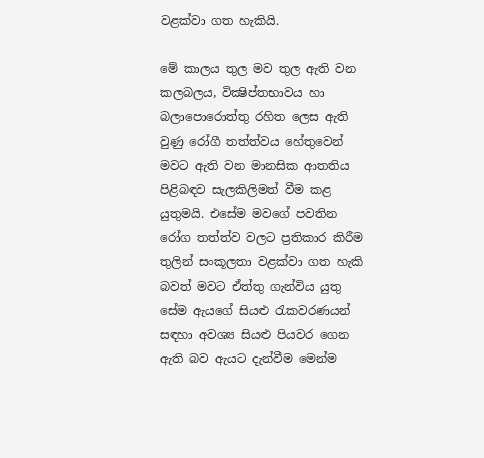වළක්වා ගත හැකියි.

මේ කාලය තුල මව තුල ඇති වන කලබලය, වික්‍ෂිප්තභාවය හා බලාපොරොත්තු රහිත ලෙස ඇති වුණු රෝගී තත්ත්වය හේතුවෙන් මවට ඇති වන මානසික ආතතිය පිළිබඳව සැලකිලිමත් වීම කළ යුතුමයි. එසේම මවගේ පවතින රෝග තත්ත්ව වලට ප්‍රතිකාර කිරීම තුලින් සංකූලතා වළක්වා ගත හැකි බවත් මවට ඒත්තු ගැන්විය යුතු සේම ඇයගේ සියළු රැකවරණයන් සඳහා අවශ්‍ය සියළු පියවර ගෙන ඇති බව ඇයට දැන්වීම මෙන්ම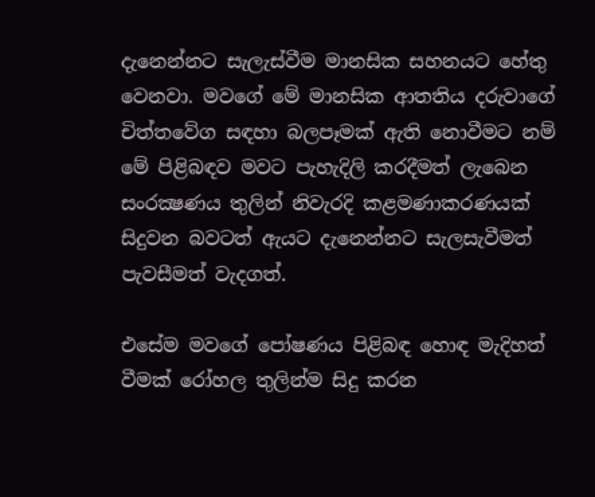දැනෙන්නට සැලැස්වීම මානසික සහනයට හේතු වෙනවා. මවගේ මේ මානසික ආතතිය දරුවාගේ චිත්තවේග සඳහා බලපෑමක් ඇති නොවීමට නම් මේ පිළිබඳව මවට පැහැදිලි කරදීමත් ලැබෙන සංරක්‍ෂණය තුලින් නිවැරදි කළමණාකරණයක් සිදුවන බවටත් ඇයට දැනෙන්නට සැලසැවීමත් පැවසීමත් වැදගත්.

එසේම මවගේ පෝෂණය පිළිබඳ හොඳ මැදිහත් වීමක් රෝහල තුලින්ම සිදු කරන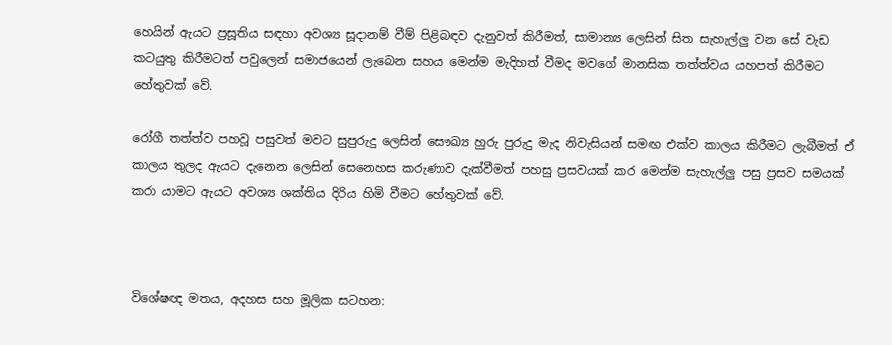හෙයින් ඇයට ප්‍රසූතිය සඳහා අවශ්‍ය සූදානම් වීම් පිළිබඳව දැනුවත් කිරීමත්, සාමාන්‍ය ලෙසින් සිත සැහැල්ලු වන සේ වැඩ කටයුතු කිරීමටත් පවුලෙන් සමාජයෙන් ලැබෙන සහය මෙන්ම මැදිහත් වීමද මවගේ මානසික තත්ත්වය යහපත් කිරීමට හේතුවක් වේ.

රෝගී තත්ත්ව පහවූ පසුවත් මවට සුපුරුදු ලෙසින් සෞඛ්‍ය හුරු පුරුදු මැද නිවැසියන් සමඟ එක්ව කාලය කිරීමට ලැබීමත් ඒ කාලය තුලද ඇයට දැනෙන ලෙසින් සෙනෙහස කරුණාව දැක්වීමත් පහසු ප්‍රසවයක් කර මෙන්ම සැහැල්ලු පසු ප්‍රසව සමයක් කරා යාමට ඇයට අවශ්‍ය ශක්තිය දිරිය හිමි වීමට හේතුවක් වේ.



විශේෂඥ මතය, අදහස සහ මූලික සටහන: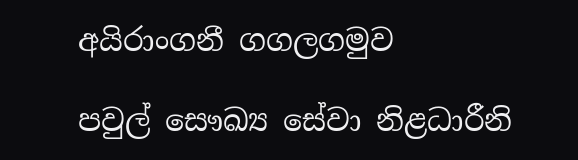අයිරාංගනී ගගලගමුව

පවුල් සෞඛ්‍ය සේවා නිළධාරීනි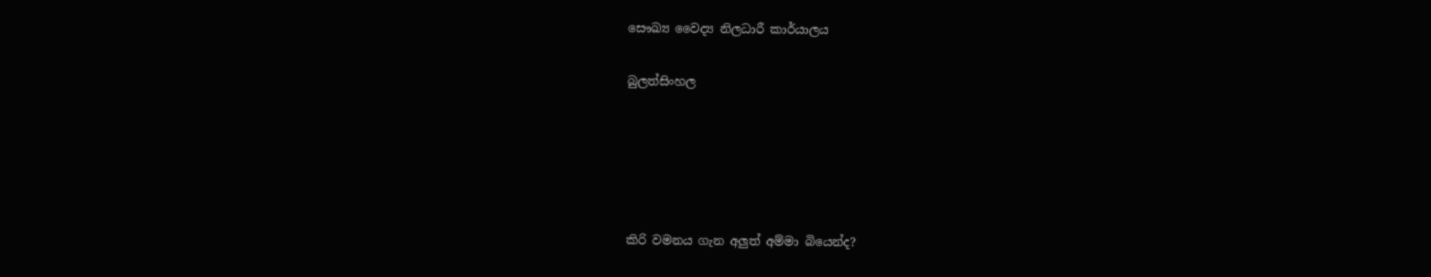සෞඛ්‍ය වෛද්‍ය නිලධාරී කාර්යාලය

බුලත්සිංහල





කිරි වමනය ගැන අලුත් අම්මා බියෙන්ද?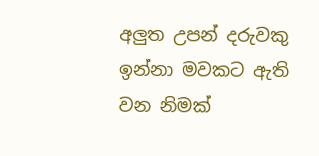අලුත උපන් දරුවකු ඉන්නා මවකට ඇති වන නිමක්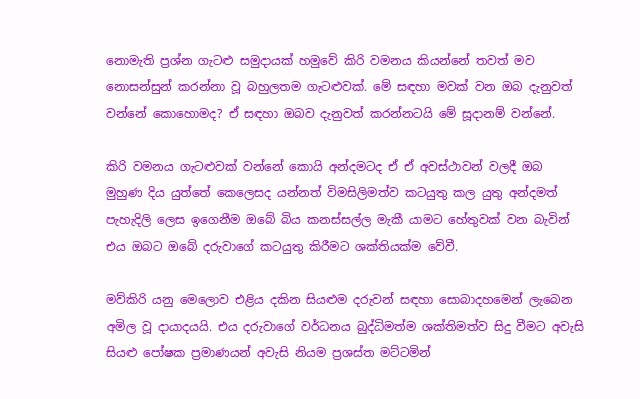නොමැති ප්‍රශ්න ගැටළු සමුදායක් හමුවේ කිරි වමනය කියන්නේ තවත් මව නොසන්සුන් කරන්නා වූ බහුලතම ගැටළුවක්. මේ සඳහා මවක් වන ඔබ දැනුවත් වන්නේ කොහොමද? ඒ සඳහා ඔබව දැනුවත් කරන්නටයි මේ සූදානම් වන්නේ.

කිරි වමනය ගැටළුවක් වන්නේ කොයි අන්දමටද ඒ ඒ අවස්ථාවන් වලදී ඔබ මුහුණ දිය යුත්තේ කෙලෙසද යන්නත් විමසිලිමත්ව කටයුතු කල යුතු අන්දමත් පැහැදිලි ලෙස ඉගෙනීම ඔබේ බිය කනස්සල්ල මැකී යාමට හේතුවක් වන බැවින් එය ඔබට ඔබේ දරුවාගේ කටයුතු කිරීමට ශක්තියක්ම වේවී.

මව්කිරි යනු මෙලොව එළිය දකින සියළුම දරුවන් සඳහා සොබාදහමෙන් ලැබෙන අමිල වූ දායාදයයි. එය දරුවාගේ වර්ධනය බුද්ධිමත්ම ශක්තිමත්ව සිදු වීමට අවැසි සියළු පෝෂක ප්‍රමාණයන් අවැසි නියම ප්‍රශස්ත මට්ටමින්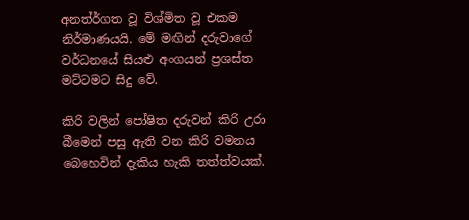අනත්ර්ගත වූ විශ්මිත වූ එකම නිර්මාණයයි. මේ මඟින් දරුවාගේ වර්ධනයේ සියළු අංගයන් ප්‍රශස්ත මට්ටමට සිදු වේ.

කිරි වලින් පෝෂිත දරුවන් කිරි උරා බීමෙන් පසු ඇති වන කිරි වමනය බෙහෙවින් දැකිය හැකි තත්ත්වයක්.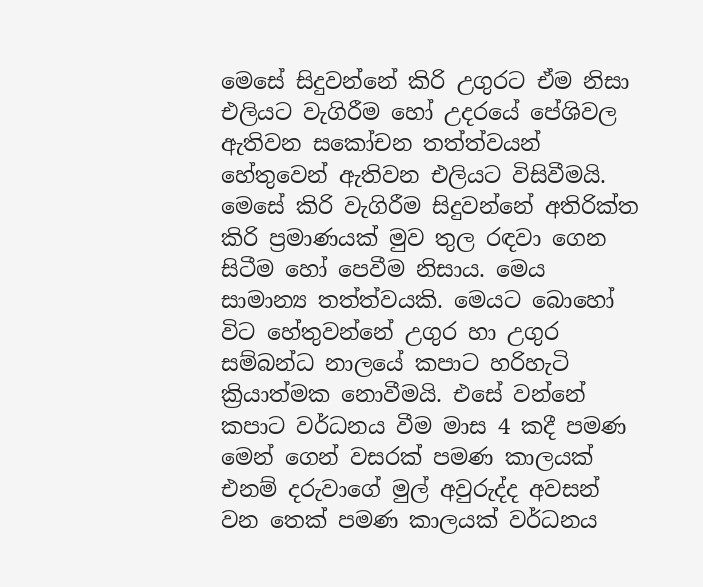මෙසේ සිදුවන්නේ කිරි උගුරට ඒම නිසා එලියට වැගිරීම හෝ උදරයේ පේශිවල ඇතිවන සකෝචන තත්ත්වයන් හේතුවෙන් ඇතිවන එලියට විසිවීමයි. මෙසේ කිරි වැගිරීම සිදුවන්නේ අතිරික්ත කිරි ප්‍රමාණයක් මුව තුල රඳවා ගෙන සිටීම හෝ පෙවීම නිසාය. මෙය සාමාන්‍ය තත්ත්වයකි. මෙයට බොහෝ විට හේතුවන්නේ උගුර හා උගුර සම්බන්ධ නාලයේ කපාට හරිහැටි ක්‍රියාත්මක නොවීමයි. එසේ වන්නේ කපාට වර්ධනය වීම මාස 4 කදී පමණ මෙන් ගෙන් වසරක් පමණ කාලයක් එනම් දරුවාගේ මුල් අවුරුද්ද අවසන් වන තෙක් පමණ කාලයක් වර්ධනය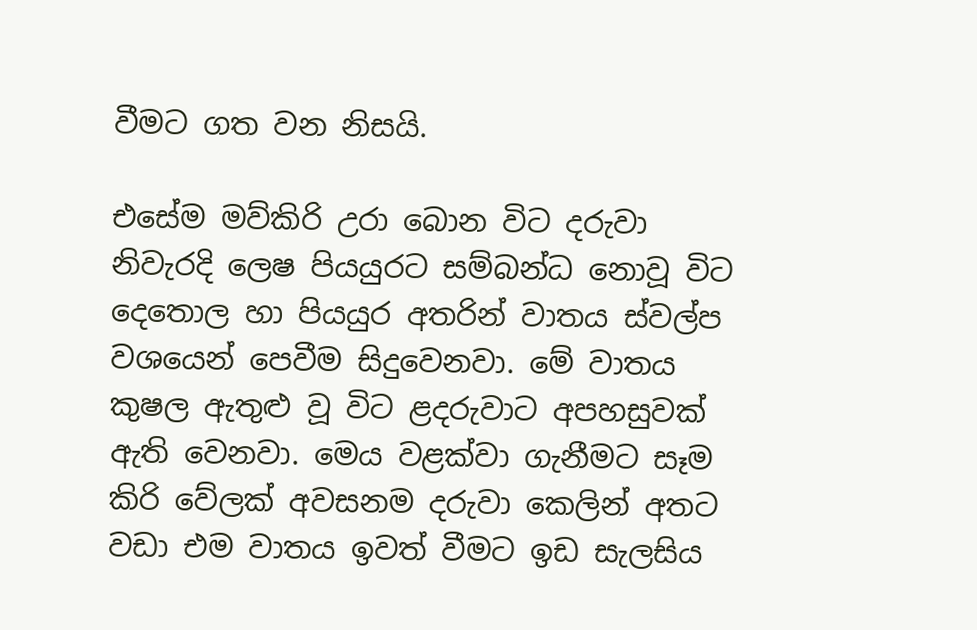වීමට ගත වන නිසයි.

එසේම මව්කිරි උරා බොන විට දරුවා නිවැරදි ලෙෂ පියයුරට සම්බන්ධ නොවූ විට දෙතොල හා පියයුර අතරින් වාතය ස්වල්ප වශයෙන් පෙවීම සිදුවෙනවා. මේ වාතය කුෂල ඇතුළු වූ විට ළදරුවාට අපහසුවක් ඇති වෙනවා. මෙය වළක්වා ගැනීමට සෑම කිරි වේලක් අවසනම දරුවා කෙලින් අතට වඩා එම වාතය ඉවත් වීමට ඉඩ සැලසිය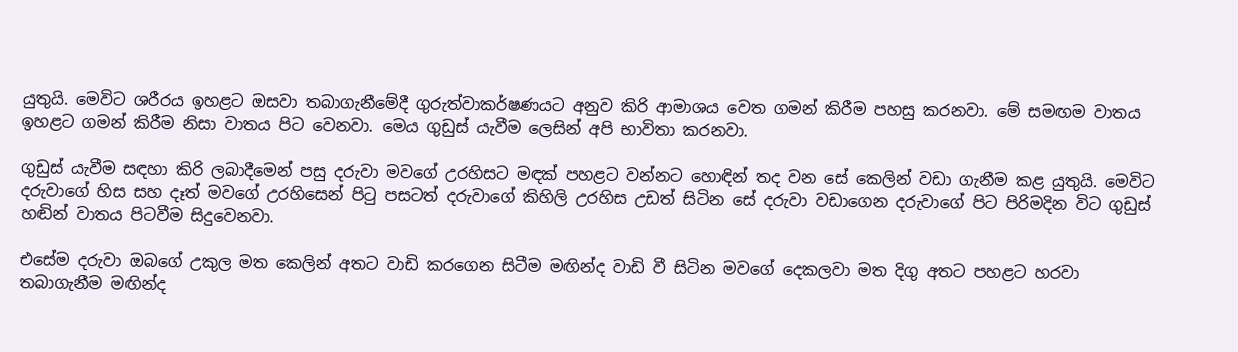යුතුයි. මෙවිට ශරීරය ඉහළට ඔසවා තබාගැනීමේදී ගුරුත්වාකර්ෂණයට අනුව කිරි ආමාශය වෙත ගමන් කිරීම පහසු කරනවා. මේ සමඟම වාතය ඉහළට ගමන් කිරීම නිසා වාතය පිට වෙනවා. මෙය ගුඩුස් යැවීම ලෙසින් අපි භාවිතා කරනවා.

ගුඩුස් යැවීම සඳහා කිරි ලබාදීමෙන් පසු දරුවා මවගේ උරහිසට මඳක් පහළට වන්නට හොඳින් තද වන සේ කෙලින් වඩා ගැනීම කළ යුතුයි. මෙවිට දරුවාගේ හිස සහ දෑත් මවගේ උරහිසෙන් පිටු පසටත් දරුවාගේ කිහිලි උරහිස උඩත් සිටින සේ දරුවා වඩාගෙන දරුවාගේ පිට පිරිමදින විට ගුඩුස් හඬින් වාතය පිටවීම සිදුවෙනවා.

එසේම දරුවා ඔබගේ උකුල මත කෙලින් අතට වාඩි කරගෙන සිටීම මඟින්ද වාඩි වී සිටින මවගේ දෙකලවා මත දිගු අතට පහළට හරවා තබාගැනීම මඟින්ද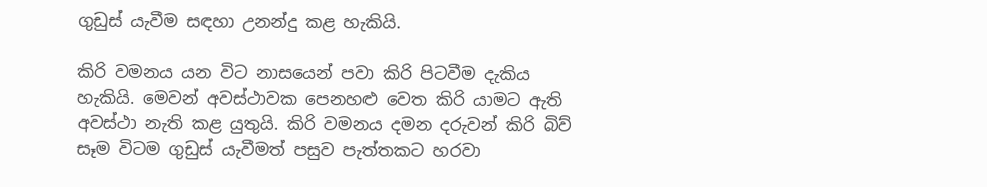ගුඩුස් යැවීම සඳහා උනන්දු කළ හැකියි.

කිරි වමනය යන විට නාසයෙන් පවා කිරි පිටවීම දැකිය හැකියි. මෙවන් අවස්ථාවක පෙනහළු වෙත කිරි යාමට ඇති අවස්ථා නැති කළ යුතුයි. කිරි වමනය දමන දරුවන් කිරි බිව් සෑම විටම ගුඩුස් යැවීමත් පසුව පැත්තකට හරවා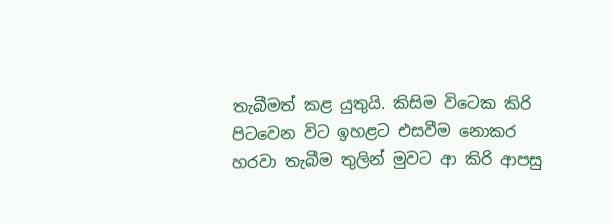තැබීමත් කළ යුතුයි. කිසිම විටෙක කිරි පිටවෙන විට ඉහළට එසවීම නොකර හරවා තැබීම තුලින් මුවට ආ කිරි ආපසු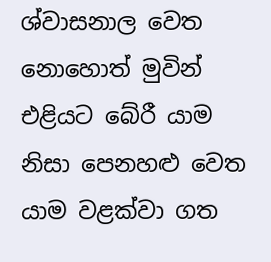ශ්වාසනාල වෙත නොහොත් මුවින් එළියට බේරී යාම නිසා පෙනහළු වෙත යාම වළක්වා ගත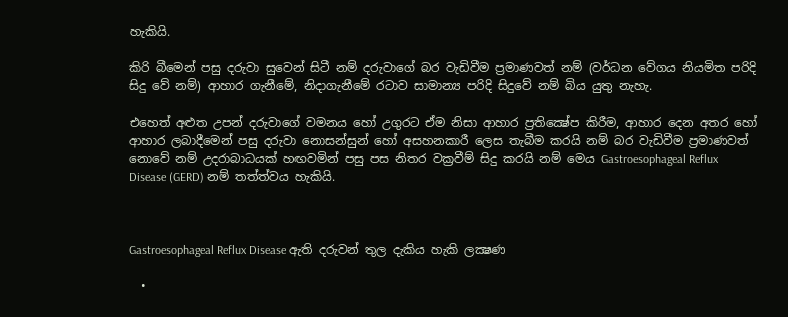හැකියි.

කිරි බීමෙන් පසු දරුවා සුවෙන් සිටී නම් දරුවාගේ බර වැඩිවීම ප්‍රමාණවත් නම් (වර්ධන වේගය නියමිත පරිදි සිදු වේ නම්) ආහාර ගැනීමේ, නිදාගැනීමේ රටාව සාමාන්‍ය පරිදි සිදුවේ නම් බිය යුතු නැහැ.

එහෙත් අළුත උපන් දරුවාගේ වමනය හෝ උගුරට ඒම නිසා ආහාර ප්‍රතික්‍ෂේප කිරීම, ආහාර දෙන අතර හෝ ආහාර ලබාදීමෙන් පසු දරුවා නොසන්සුන් හෝ අසහනකාරී ලෙස තැබීම කරයි නම් බර වැඩිවීම ප්‍රමාණවත් නොවේ නම් උදරාබාධයක් හඟවමින් පසු පස නිතර වක්‍රවීම් සිදු කරයි නම් මෙය Gastroesophageal Reflux Disease (GERD) නම් තත්ත්වය හැකියි.



Gastroesophageal Reflux Disease ඇති දරුවන් තුල දැකිය හැකි ලක්‍ෂණ

  •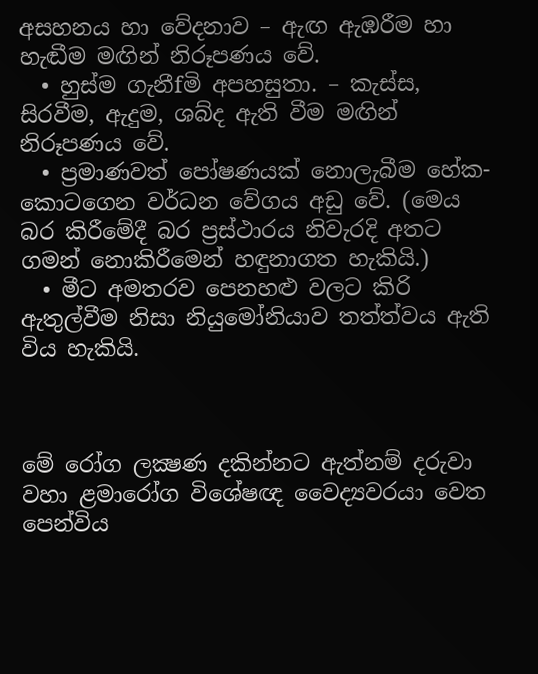අසහනය හා වේදනාව – ඇඟ ඇඹරීම හා හැඬීම මඟින් නිරූපණය වේ.
  • හුස්ම ගැනීfමි අපහසුතා. – කැස්ස, සිරවීම, ඇදුම, ශබ්ද ඇති වීම මඟින් නිරූපණය වේ.
  • ප්‍රමාණවත් පෝෂණයක් නොලැබීම හේක- කොටගෙන වර්ධන වේගය අඩු වේ. (මෙය බර කිරීමේදී බර ප්‍රස්ථාරය නිවැරදි අතට ගමන් නොකිරීමෙන් හඳුනාගත හැකියි.)
  • මීට අමතරව පෙනහළු වලට කිරි ඇතුල්වීම නිසා නියුමෝනියාව තත්ත්වය ඇති විය හැකියි.



මේ රෝග ලක්‍ෂණ දකින්නට ඇත්නම් දරුවා වහා ළමාරෝග විශේෂඥ වෛද්‍යවරයා වෙත පෙන්විය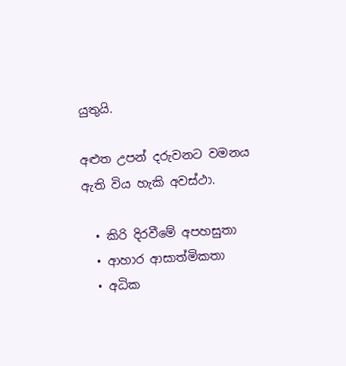යුතුයි.

අළුත උපන් දරුවනට වමනය ඇති විය හැකි අවස්ථා.

  • කිරි දිරවීමේ අපහසුතා
  • ආහාර ආසාත්මිකතා
  • අධික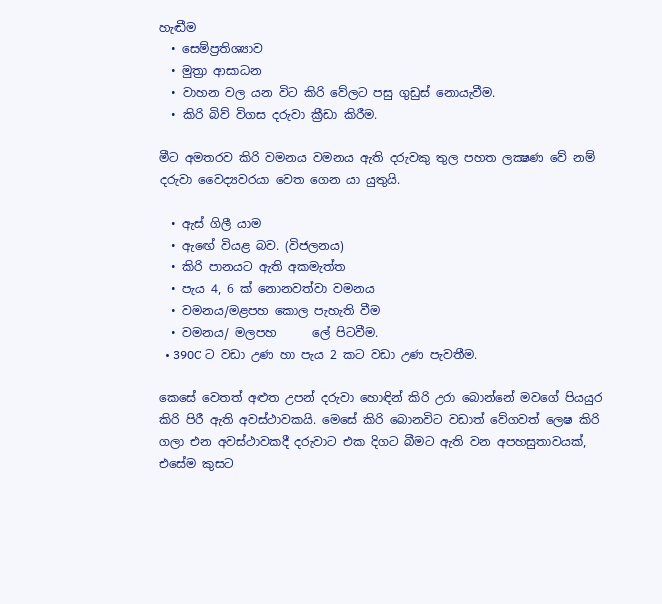හැඬීම
  • සෙම්ප්‍රතිශ්‍යාව
  • මුත්‍රා ආසාධන
  • වාහන වල යන විට කිරි වේලට පසු ගුඩුස් නොයැවීම.
  • කිරි බිව් විගස දරුවා ක්‍රීඩා කිරීම.

මීට අමතරව කිරි වමනය වමනය ඇති දරුවකු තුල පහත ලක්‍ෂණ වේ නම් දරුවා වෛද්‍යවරයා වෙත ගෙන යා යුතුයි.

  • ඇස් ගිලී යාම
  • ඇඟේ වියළ බව. (විජලනය)
  • කිරි පානයට ඇති අකමැත්ත
  • පැය 4, 6 ක් නොනවත්වා වමනය
  • වමනය/මළපහ කොල පැහැති වීම
  • වමනය/ මලපහ      ලේ පිටවීම.
  • 390C ට වඩා උණ හා පැය 2 කට වඩා උණ පැවතීම.

කෙසේ වෙතත් අළුත උපන් දරුවා හොඳින් කිරි උරා බොන්නේ මවගේ පියයුර කිරි පිරී ඇති අවස්ථාවකයි. මෙසේ කිරි බොනවිට වඩාත් වේගවත් ලෙෂ කිරි ගලා එන අවස්ථාවකදී දරුවාට එක දිගට බීමට ඇති වන අපහසුතාවයක්, එසේම කුසට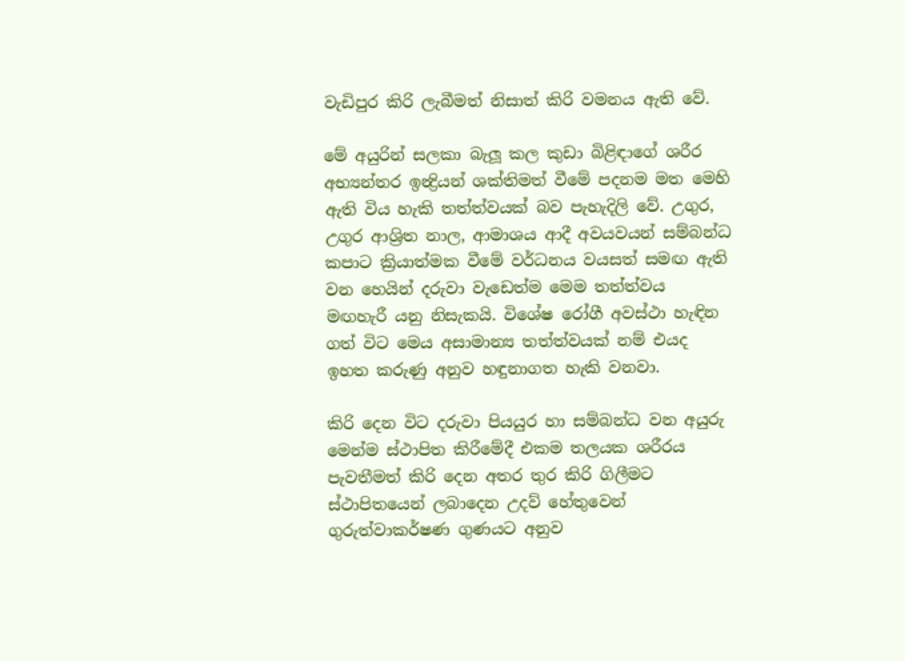වැඩිපුර කිරි ලැබීමත් නිසාත් කිරි වමනය ඇති වේ.

මේ අයුරින් සලකා බැලූ කල කුඩා බිළිඳාගේ ශරීර අභ්‍යන්තර ඉන්‍ද්‍රියන් ශක්තිමත් වීමේ පදනම මත මෙහි ඇති විය හැකි තත්ත්වයක් බව පැහැදිලි වේ. උගුර, උගුර ආශ්‍රිත නාල, ආමාශය ආදී අවයවයන් සම්බන්ධ කපාට ක්‍රියාත්මක වීමේ වර්ධනය වයසත් සමඟ ඇති වන හෙයින් දරුවා වැඩෙත්ම මෙම තත්ත්වය මඟහැරී යනු නිසැකයි. විශේෂ රෝගී අවස්ථා හැඳින ගත් විට මෙය අසාමාන්‍ය තත්ත්වයක් නම් එයද ඉහත කරුණු අනුව හඳුනාගත හැකි වනවා.

කිරි දෙන විට දරුවා පියයුර හා සම්බන්ධ වන අයුරු මෙන්ම ස්ථාපිත කිරීමේදී එකම තලයක ශරීරය පැවතීමත් කිරි දෙන අතර තුර කිරි ගිලීමට ස්ථාපිතයෙන් ලබාදෙන උදව් හේතුවෙන් ගුරුත්වාකර්ෂණ ගුණයට අනුව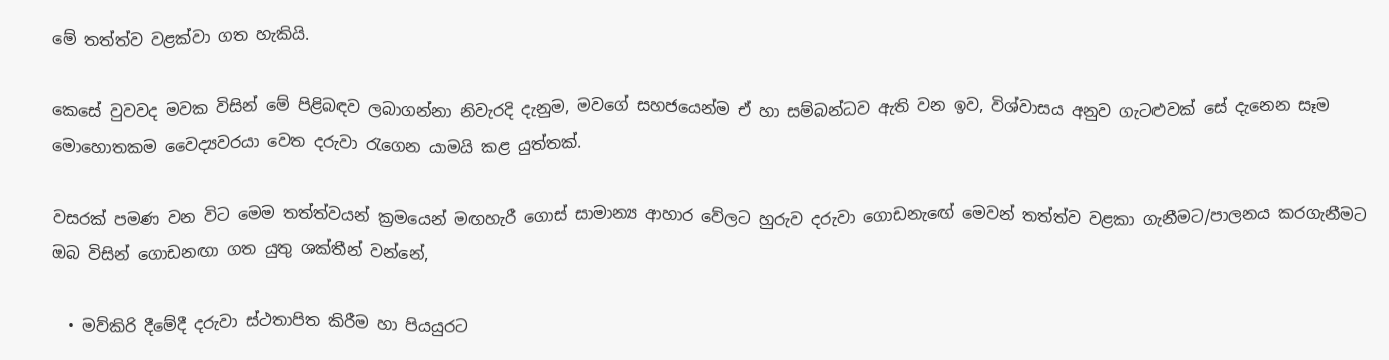මේ තත්ත්ව වළක්වා ගත හැකියි.

කෙසේ වුවවද මවක විසින් මේ පිළිබඳව ලබාගන්නා නිවැරදි දැනුම, මවගේ සහජයෙන්ම ඒ හා සම්බන්ධව ඇති වන ඉව, විශ්වාසය අනුව ගැටළුවක් සේ දැනෙන සෑම මොහොතකම වෛද්‍යවරයා වෙත දරුවා රැගෙන යාමයි කළ යුත්තක්.

වසරක් පමණ වන විට මෙම තත්ත්වයන් ක්‍රමයෙන් මඟහැරී ගොස් සාමාන්‍ය ආහාර වේලට හුරුව දරුවා ගොඩනැඟේ මෙවන් තත්ත්ව වළකා ගැනීමට/පාලනය කරගැනීමට ඔබ විසින් ගොඩනඟා ගත යුතු ශක්තීන් වන්නේ,

  • මව්කිරි දීමේදී දරුවා ස්ථතාපිත කිරීම හා පියයුරට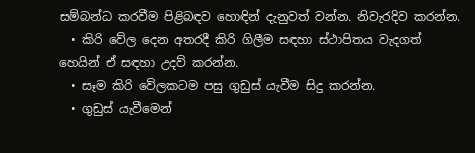සම්බන්ධ කරවීම පිළිබඳව හොඳින් දැනුවත් වන්න. නිවැරදිව කරන්න.
  • කිරි වේල දෙන අතරදී කිරි ගිලීම සඳහා ස්ථාපිතය වැදගත් හෙයින් ඒ සඳහා උදව් කරන්න.
  • සෑම කිරි වේලකටම පසු ගුඩුස් යැවීම සිදු කරන්න.
  • ගුඩුස් යැවීමෙන්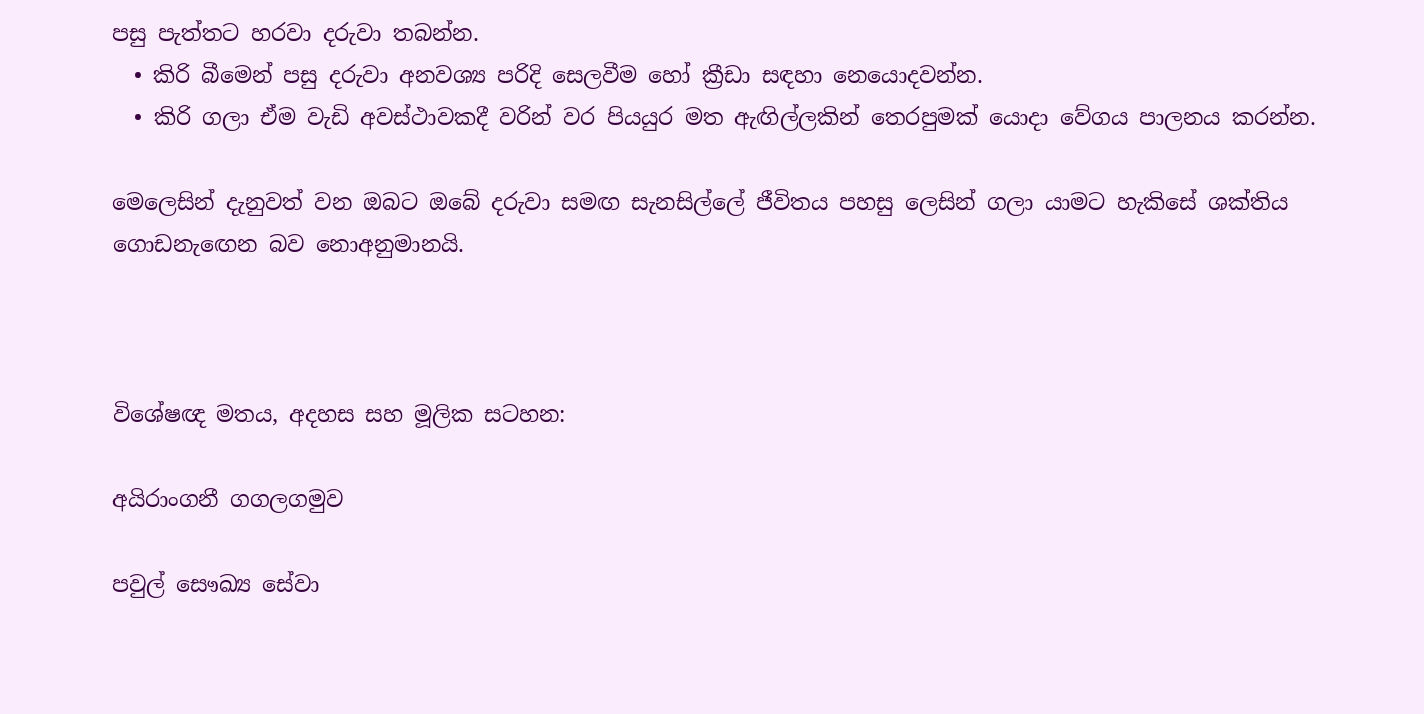පසු පැත්තට හරවා දරුවා තබන්න.
  • කිරි බීමෙන් පසු දරුවා අනවශ්‍ය පරිදි සෙලවීම හෝ ක්‍රීඩා සඳහා නෙයොදවන්න.
  • කිරි ගලා ඒම වැඩි අවස්ථාවකදී වරින් වර පියයුර මත ඇඟිල්ලකින් තෙරපුමක් යොදා වේගය පාලනය කරන්න.

මෙලෙසින් දැනුවත් වන ඔබට ඔබේ දරුවා සමඟ සැනසිල්ලේ ජීවිතය පහසු ලෙසින් ගලා යාමට හැකිසේ ශක්තිය ගොඩනැඟෙන බව නොඅනුමානයි.



විශේෂඥ මතය, අදහස සහ මූලික සටහන:

අයිරාංගනී ගගලගමුව

පවුල් සෞඛ්‍ය සේවා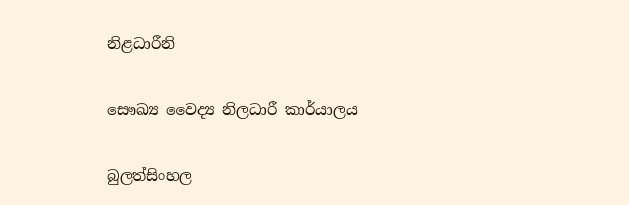නිළධාරීනි

සෞඛ්‍ය වෛද්‍ය නිලධාරී කාර්යාලය

බුලත්සිංහල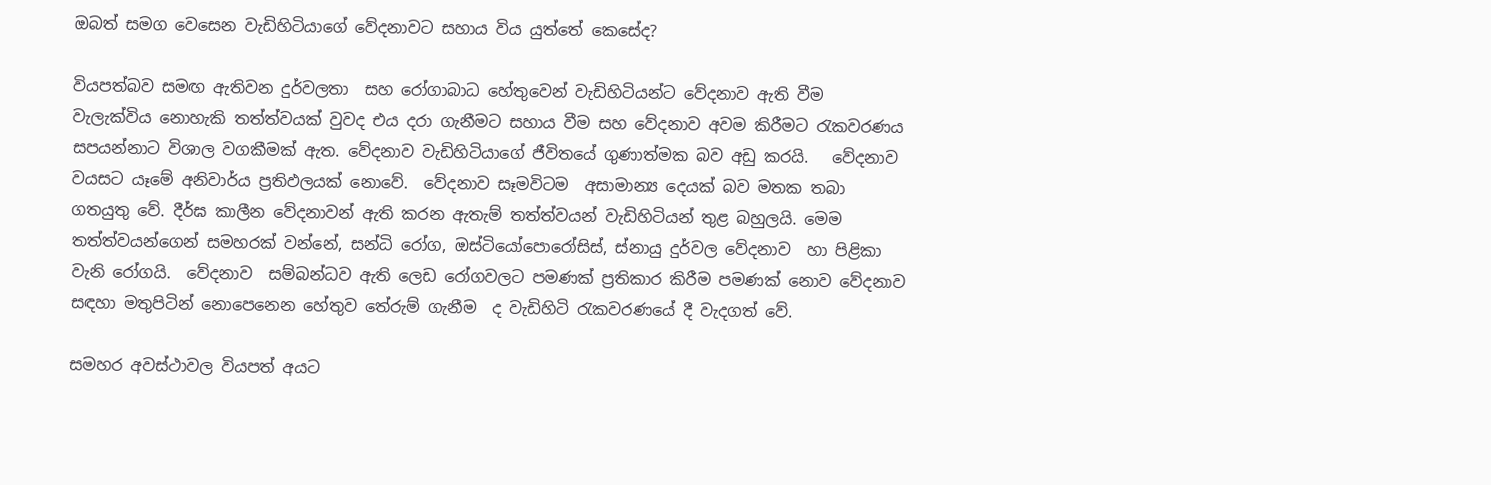ඔබත් සමග වෙසෙන වැඩිහිටියාගේ වේදනාවට සහාය විය යුත්තේ කෙසේද?

වියපත්බව සමඟ ඇතිවන දුර්වලතා  සහ රෝගාබාධ හේතුවෙන් වැඩිහිටියන්ට වේදනාව ඇති වීම වැලැක්විය නොහැකි තත්ත්වයක් වුවද එය දරා ගැනීමට සහාය වීම සහ වේදනාව අවම කිරීමට රැකවරණය සපයන්නාට විශාල වගකීමක් ඇත. වේදනාව වැඩිහිටියා‍ගේ ජීවිතයේ ගුණාත්මක බව අඩු කරයි.   වේදනාව වයසට යෑමේ අනිවාර්ය ප්‍රතිඵලයක් නොවේ.  වේදනාව සෑමවිටම  අසාමාන්‍ය දෙයක් බව මතක තබා ගතයුතු වේ. දීර්ඝ කාලීන වේදනාවන් ඇති කරන ඇතැම් තත්ත්වයන් වැඩිහිටියන් තුළ බහුලයි. මෙම තත්ත්වයන්ගෙන් සමහරක් වන්නේ, සන්ධි රෝග, ඔස්ටියෝපොරෝසිස්, ස්නායු දුර්වල වේදනාව  හා පිළිකා වැනි රෝගයි.  වේදනාව  සම්බන්ධව ඇති ලෙඩ රෝගවලට පමණක් ප්‍රතිකාර කිරීම පමණක් නොව වේදනාව සඳහා මතුපිටින් නොපෙනෙන හේතුව තේරුම් ගැනීම  ද වැඩිහිටි රැකවරණයේ දී වැදගත් වේ.

සමහර අවස්ථාවල වියපත් අයට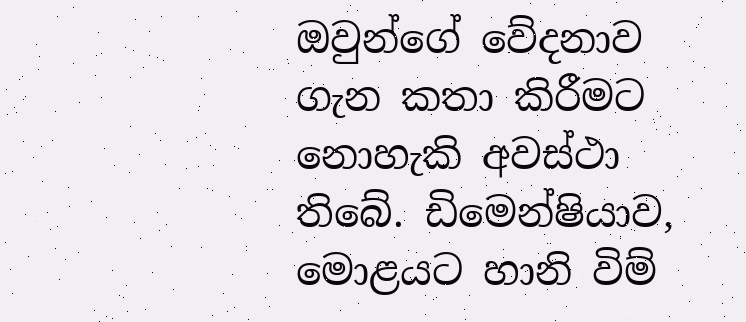ඔවුන්ගේ වේදනාව ගැන කතා කිරීමට නොහැකි අවස්ථා තිබේ. ඩිමෙන්ෂියාව, මොළයට හානි විම්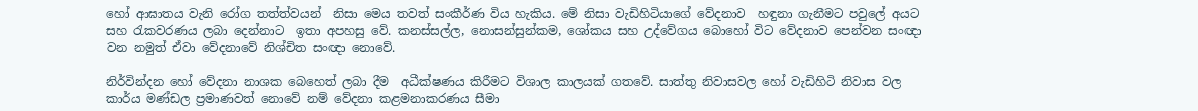හෝ ආඝාතය වැනි රෝග තත්ත්වයන්  නිසා මෙය තවත් සංකීර්ණ විය හැකිය. මේ නිසා වැඩිහිටියාගේ වේදනාව  හඳුනා ගැනීමට පවුලේ අයට සහ රැකවරණය ලබා දෙන්නාට  ඉතා අපහසු වේ. කනස්සල්ල, නොසන්සුන්කම, ශෝකය සහ උද්වේගය බොහෝ විට වේදනාව පෙන්වන සංඥා වන නමුත් ඒවා වේදනාවේ නිශ්චිත සංඥා නොවේ.

නිර්වින්දන හෝ වේදනා නාශක බෙහෙත් ලබා දීම  අධීක්ෂණය කිරීමට විශාල කාලයක් ගතවේ. සාත්තු නිවාසවල හෝ වැඩිහිටි නිවාස වල කාර්ය මණ්ඩල ප්‍රමාණවත් නොවේ නම් වේදනා කළමනාකරණය සීමා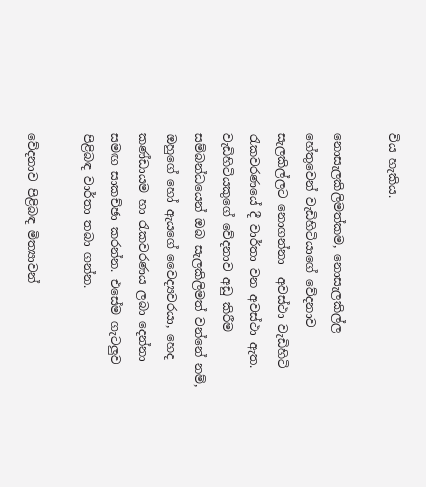විය හැකිය.

නොසැලකිලිමත්කම, නොසැලකිල්ල හේතුවෙන් වැඩිහිටියාගේ වේදනාව සැලකිල්ලට නොගන්නා  අවස්ථා වැඩිහිටි රැකවරණයේ දී වාර්තා වන අවස්ථා ඇත. වැඩිහිටියකුගේ වේදනාව අඩු කිරීම සම්බන්ධයෙන් ඔබ සැලකිලිමත් වන්නේ නම්, ඔහුගේ හෝ ඇයගේ වෛද්‍යවරයා, හෙද කණ්ඩායම හා රැකවරණය ලබා දෙන්නා  සමඟ සාකච්ඡා කරන්න. එසේම ගැටලුව පිළිබඳ වාර්තා තබා ගන්න.

වේදනාව පිළිබඳ මිත්‍යාවන්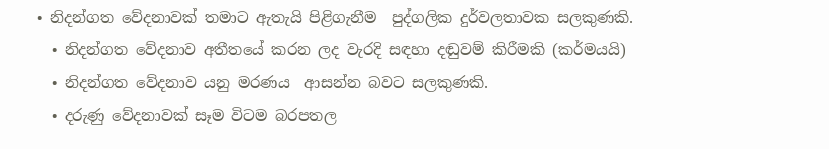• නිදන්ගත වේදනාවක් තමාට ඇතැයි පිළිගැනීම  පුද්ගලික දුර්වලතාවක සලකුණකි.
  • නිදන්ගත වේදනාව අතීතයේ කරන ලද වැරදි සඳහා දඬුවම් කිරීමකි (කර්මයයි)
  • නිදන්ගත වේදනාව යනු මරණය  ආසන්න බවට සලකුණකි.
  • දරුණු වේදනාවක් සෑම විටම බරපතල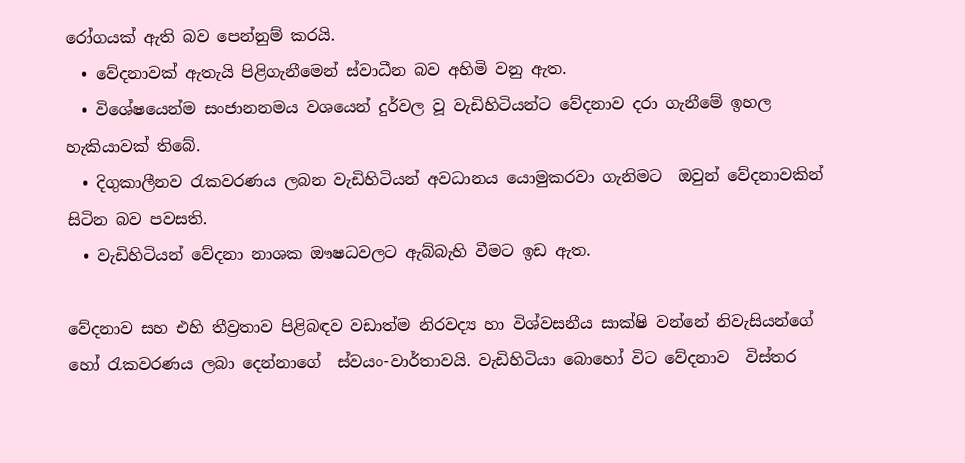රෝගයක් ඇති බව පෙන්නුම් කරයි.
  • වේදනාවක් ඇතැයි පිළිගැනීමෙන් ස්වාධීන බව අහිමි වනු ඇත.
  • විශේෂයෙන්ම සංජානනමය වශයෙන් දුර්වල වූ වැඩිහිටියන්ට වේදනාව දරා ගැනීමේ ඉහල හැකියාවක් තිබේ.
  • දිගුකාලීනව රැකවරණය ලබන වැඩිහිටියන් අවධානය යොමුකරවා ගැනිමට  ඔවුන් වේදනාවකින් සිටින බව පවසති.
  • වැඩිහිටියන් වේදනා නාශක ඖෂධවලට ඇබ්බැහි වීමට ඉඩ ඇත.

වේදනාව සහ එහි තීව්‍රතාව පිළිබඳව වඩාත්ම නිරවද්‍ය හා විශ්වසනීය සාක්ෂි වන්නේ නිවැසියන්ගේ හෝ රැකවරණය ලබා දෙන්නාගේ  ස්වයං-වාර්තාවයි. වැඩිහිටියා බොහෝ විට වේදනාව  විස්තර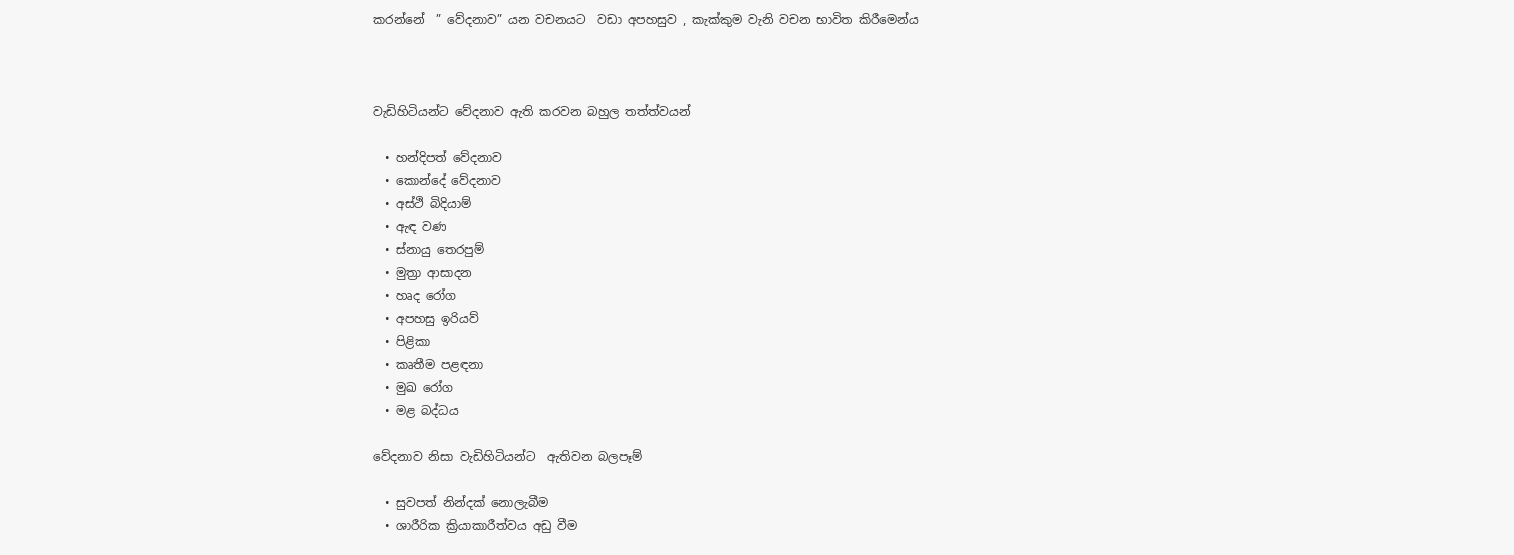කරන්නේ  ” වේදනාව” යන වචනයට  වඩා අපහසුව , කැක්කුම වැනි වචන භාවිත කිරීමෙන්ය



වැඩිහිටියන්ට වේදනාව ඇති කරවන බහුල තත්ත්වයන්

  • හන්දිපත් වේදනාව
  • කොන්දේ වේදනාව
  • අස්ථි බිදියාම්
  • ඇඳ වණ
  • ස්නායු තෙරපුම්
  • මුත්‍රා ආසාදන
  • හෘද රෝග
  • අපහසු ඉරියව්
  • පිළිකා
  • කෘතීම පළඳනා
  • මුඛ රෝග ‍
  • මළ බද්ධය

වේදනාව නිසා වැඩිහිටියන්ට  ඇතිවන බලපෑම්

  • සුවපත් නින්දක් නොලැබීම
  • ශාරීරික ක්‍රියාකාරීත්වය අඩු වීම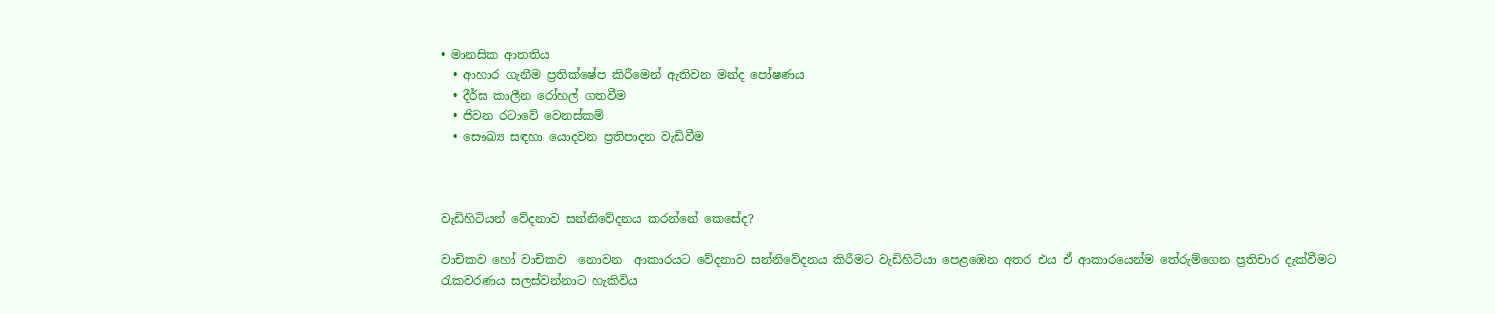• මානසික ආතතිය
  • ආහාර ගැනීම ප්‍රතික්ෂේප කිරීමෙන් ඇතිවන මන්ද පෝෂණය
  • දීර්ඝ කාලීන රෝහල් ගතවීම
  • ජිවන රටාවේ වෙනස්කම්
  • සෞඛ්‍ය සඳහා යොදවන ප්‍රතිපාදන වැඩිවීම



වැඩිහිටියන් වේදනාව සන්නිවේදනය කරන්නේ කෙසේද?

වාචිකව හෝ වාචිකව  නොවන  ආකාරයට වේදනාව සන්නිවේදනය කිරීමට වැඩිහිටියා පෙළඹෙන අතර එය ඒ ආකාරයෙන්ම තේරුම්ගෙන ප්‍රතිචාර දැක්වීමට රැකවරණය සලස්වන්නාට හැකිවිය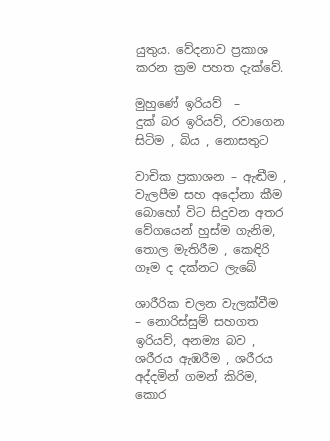යුතුය. වේදනාව ප්‍රකාශ කරන ක්‍රම පහත දැක්වේ.

මුහුණේ ඉරියව්  –      දුක් බර ඉරියව්, රවාගෙන සිටිම , බිය , නොසතුට

වාචික ප්‍රකාශන – ඇඬීම , වැලපීම සහ අදෝනා කීම බොහෝ විට සිදුවන අතර වේගයෙන් හුස්ම ගැනිම, තොල මැතිරීම , කෙඳිරි ගෑම ද දක්නට ලැබේ

ශාරීරික චලන වැලක්වීම – නොරිස්සුම් සහගත ඉරියව්, අනම්‍ය බව ,  ශරීරය ඇඹරීම , ශරීරය අද්දමින් ගමන් කිරිම, කොර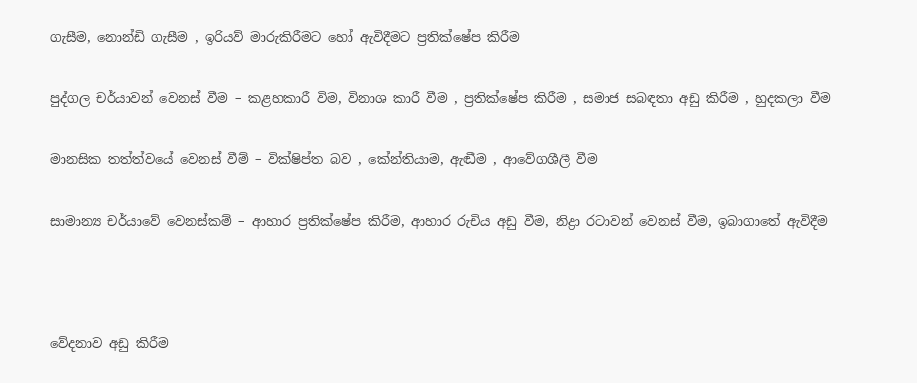ගැසීම, නොන්ඩි ගැසීම , ඉරියව් මාරුකිරීමට හෝ ඇවිදීමට ප්‍රතික්ෂේප කිරීම

පුද්ගල චර්යාවන් වෙනස් වීම – කළහකාරී විම, විනාශ කාරී වීම , ප්‍රතික්ෂේප කිරීම , සමාජ සබඳතා අඩු කිරීම , හුදකලා වීම

මානසික තත්ත්වයේ වෙනස් වීම් – වික්ෂිප්ත බව , කේන්තියාම, ඇඬීම , ආවේගශීලී වීම

සාමාන්‍ය චර්යාවේ වෙනස්කම් – ආහාර ප්‍රතික්ෂේප කිරීම, ආහාර රුචිය අඩු වීම, නිද්‍රා රටාවන් වෙනස් වීම, ඉබාගාතේ ඇවිදීම



වේදනාව අඩු කිරීම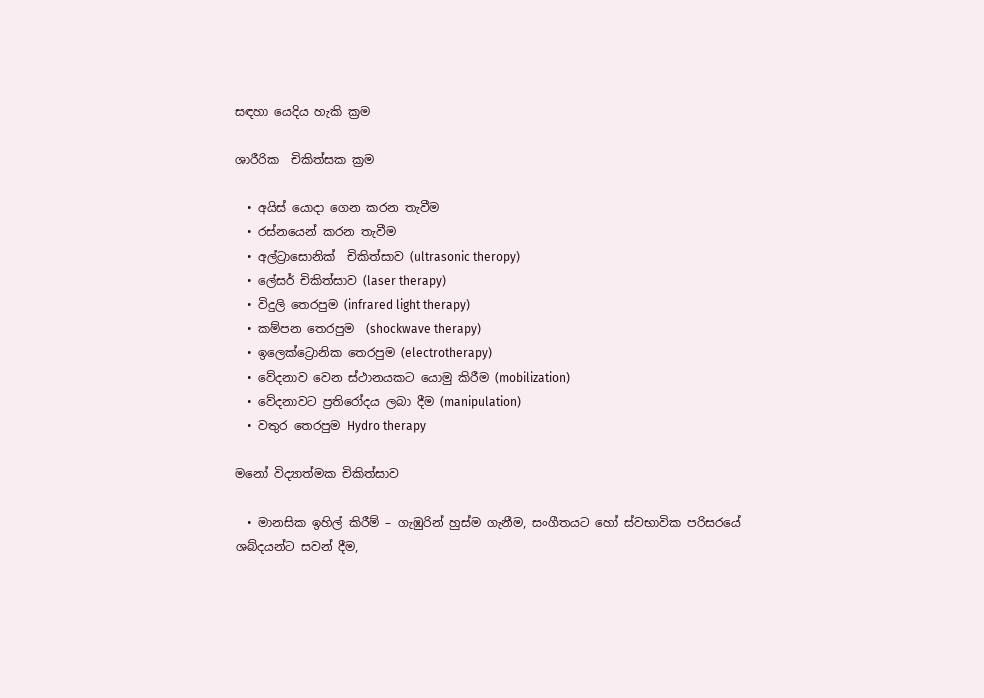සඳහා යෙදිය හැකි ක්‍රම

ශාරීරික  චිකිත්සක ක්‍රම

  • අයිස් ‍යොදා ගෙන කරන තැවීම
  • රස්නයෙන් කරන තැවීම
  • අල්ට්‍රාසොනික්  චිකිත්සාව (ultrasonic theropy)
  • ලේසර් චිකිත්සාව (laser therapy)
  • විදුලි තෙරපුම (infrared light therapy)
  • කම්පන තෙරපුම  (shockwave therapy)
  • ඉලෙක්ට්‍රොනික තෙරපුම (electrotherapy)
  • වේදනාව වෙන ස්ථානයකට යොමු කිරීම (mobilization)
  • වේදනාවට ප්‍රතිරෝදය ලබා දීම (manipulation)
  • වතුර තෙරපුම Hydro therapy

මනෝ විද්‍යාත්මක චිකිත්සාව

  • මානසික ඉහිල් කිරීම් – ගැඹුරින් හුස්ම ගැනීම, සංගීතයට හෝ ස්වභාවික පරිසරයේ ශබ්දයන්ට සවන් දීම,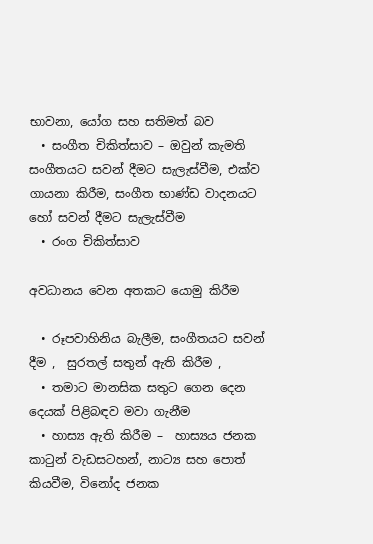භාවනා, යෝග සහ සතිමත් බව
  • සංගීත චිකිත්සාව – ඔවුන් කැමති සංගීතයට සවන් දීමට සැලැස්වීම, එක්ව ගායනා කිරීම, සංගීත භාණ්ඩ වාදනයට හෝ සවන් දීමට සැලැස්වීම
  • රංග චිකිත්සාව

අවධානය වෙන අතකට යොමු කිරීම

  • රූපවාහිනිය බැලීම, සංගීතයට සවන් දීම ,  සුරතල් සතුන් ඇති කිරීම ,
  • තමාට මානසික සතුට ගෙන දෙන දෙයක් පිළිබඳව මවා ගැනීම
  • හාස්‍ය ඇති කිරීම –  හාස්‍යය ජනක කාටුන් වැඩසටහන්, නාට්‍ය සහ පොත් කියවීම, විනෝද ජනක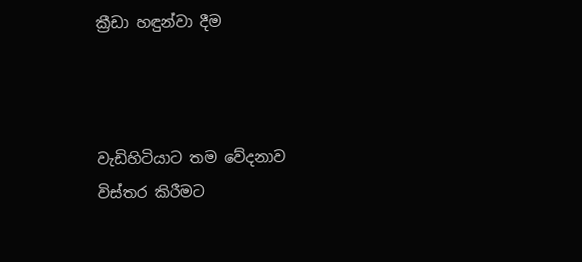ක්‍රීඩා හඳුන්වා දීම



වැඩිහිටියාට තම වේදනාව  විස්තර කිරීමට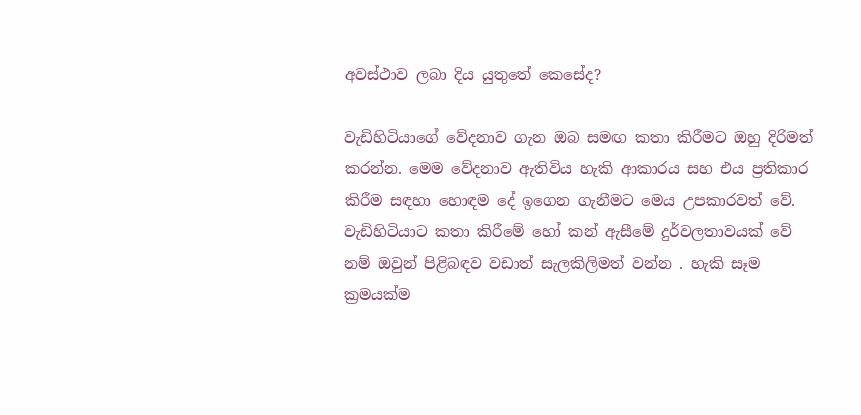අවස්ථාව ලබා දිය යුතුතේ කෙසේද?

වැඩිහිටියාගේ වේදනාව ගැන ඔබ සමඟ කතා කිරීමට ඔහු දිරිමත්  කරන්න. මෙම වේදනාව ඇතිවිය හැකි ආකාරය සහ එය ප්‍රතිකාර කිරීම සඳහා හොඳම දේ ඉගෙන ගැනීමට මෙය උපකාරවත් වේ. වැඩිහිටියාට කතා කිරීමේ හෝ කන් ඇසීමේ දුර්වලතාවයක් වේ නම් ඔවුන් පිළිබඳව වඩාත් සැලකිලිමත් වන්න . හැකි සෑම ක්‍රමයක්ම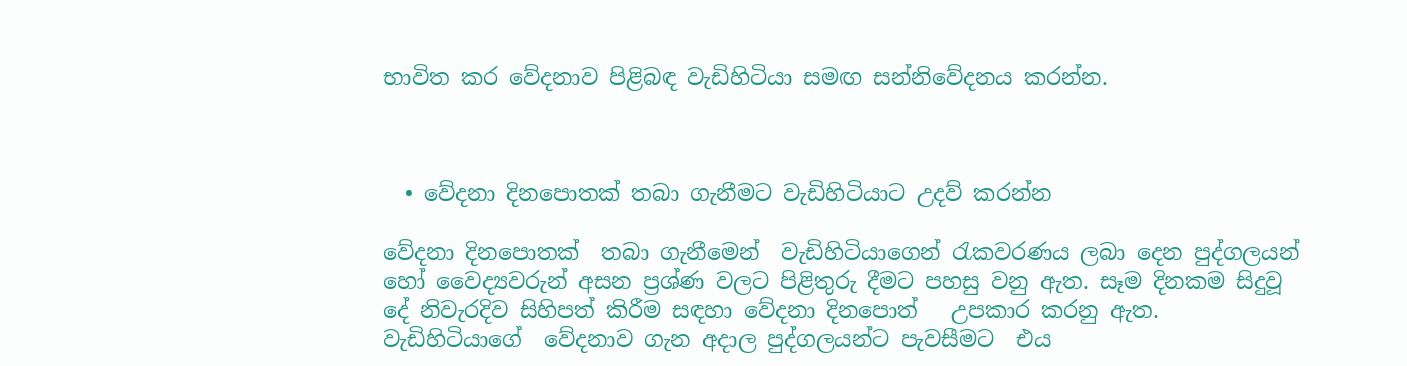භාවිත කර වේදනාව පිළිබඳ වැඩිහිටියා සමඟ සන්නිවේදනය කරන්න.



  • වේදනා දිනපොතක් තබා ගැනීමට වැඩිහිටියාට උදව් කරන්න

වේදනා දිනපොතක්  තබා ගැනීමෙන්  වැඩිහිටියාගෙන් රැකවරණය ලබා දෙන පුද්ගලයන් හෝ වෛද්‍යවරුන් අසන ප්‍රශ්ණ වලට පිළිතුරු දීමට පහසු වනු ඇත. සෑම දිනකම සිදුවූ දේ නිවැරදිව සිහිපත් කිරීම සඳහා වේදනා දිනපොත්   උපකාර කරනු ඇත. වැඩිහිටියාගේ  වේදනාව ගැන අදාල පුද්ගලයන්ට පැවසීමට  එය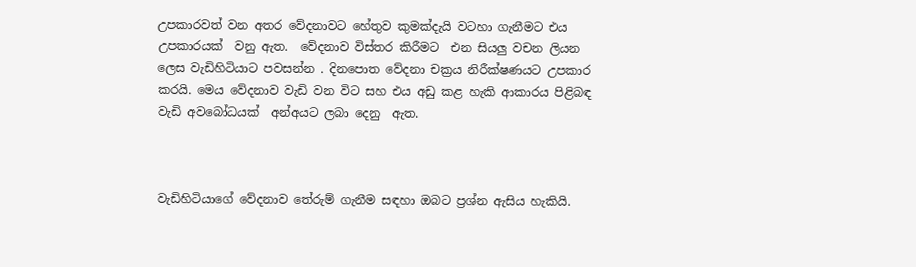උපකාරවත් වන අතර වේදනාවට හේතුව කුමක්දැයි වටහා ගැනීමට එය උපකාරයක්  වනු ඇත.  වේදනාව විස්තර කිරීමට  එන සියලු වචන ලියන ලෙස වැඩිහිටියාට පවසන්න . දිනපොත වේදනා චක්‍රය නිරීක්ෂණයට උපකාර කරයි. මෙය වේදනාව වැඩි වන විට සහ එය අඩු කළ හැකි ආකාරය පිළිබඳ වැඩි අවබෝධයක්  අන්අයට ලබා දෙනු  ඇත.



වැඩිහිටියාගේ වේදනාව තේරුම් ගැනීම සඳහා ඔබට ප්‍රශ්න ඇසිය හැකියි.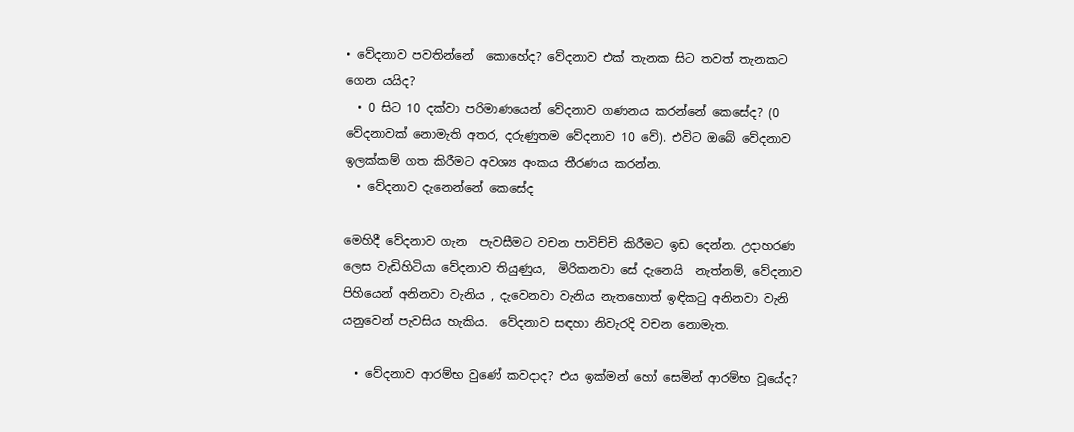• වේදනාව පවතින්‍නේ  කොහේද? වේදනාව එක් තැනක සිට තවත් තැනකට ගෙන යයිද?
  • 0 සිට 10 දක්වා පරිමාණයෙන් වේදනාව ගණනය කරන්නේ කෙසේද? (0 වේදනාවක් නොමැති අතර, දරුණුතම වේදනාව 10 වේ). එවිට ඔබේ වේදනාව ඉලක්කම් ගත කිරීමට අවශ්‍ය අංකය තීරණය කරන්න.
  • වේදනාව දැනෙන්නේ කෙසේද

මෙහිදී වේදනාව ගැන  පැවසීමට වචන පාවිච්චි කිරීමට ඉඩ දෙන්න. උදාහරණ ලෙස වැඩිහිටියා වේදනාව තියුණුය,  මිරිකනවා සේ දැනෙයි  නැත්නම්, වේදනාව පිහියෙන් අනිනවා වැනිය , දැවෙනවා වැනිය නැතහොත් ඉඳිකටු අනිනවා වැනි යනුවෙන් පැවසිය හැකිය.  වේදනාව සඳහා නිවැරදි වචන නොමැත.

  • වේදනාව ආරම්භ වුණේ කවදාද? එය ඉක්මන් හෝ සෙමින් ආරම්භ වූයේද?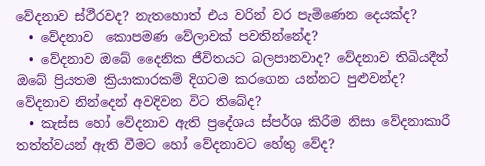වේදනාව ස්ථීරවද? නැතහොත් එය වරින් වර පැමිණෙන දෙයක්ද?
  • වේදනාව  කොපමණ වේලාවක් පවතින්නේද?
  • වේදනාව ඔබේ දෛනික ජීවිතයට බලපානවාද? වේදනාව තිබියදීත් ඔබේ ප්‍රියතම ක්‍රියාකාරකම් දිගටම කරගෙන යන්නට පුළුවන්ද? වේදනාව නින්දෙන් අවදිවන විට තිබේද?
  • කැස්ස හෝ වේදනාව ඇති ප්‍රදේශය ස්පර්ශ කිරීම නිසා වේදනාකාරී තත්ත්වයන් ඇති වීමට හෝ වේදනාවට හේතු වේද?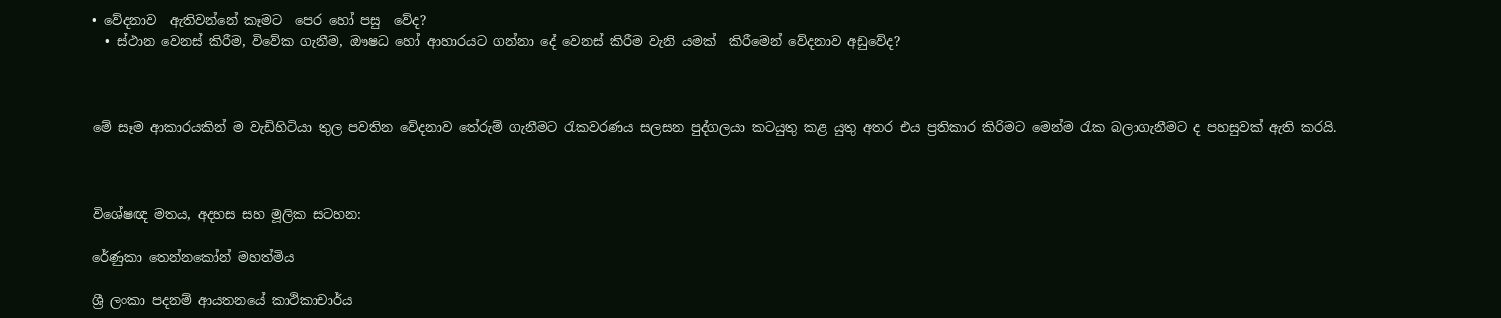• වේදනාව  ඇතිවන්නේ කෑමට  පෙර හෝ පසු  වේද?
  • ස්ථාන වෙනස් කිරීම, විවේක ගැනීම, ඖෂධ හෝ ආහාරයට ගන්නා දේ වෙනස් කිරීම වැනි යමක්  කිරීමෙන් වේදනාව අඩුවේද?



මේ සෑම ආකාරයකින් ම වැඩිහිටියා තුල පවතින වේදනාව තේරුම් ගැනීමට රැකවරණය සලසන පුද්ගලයා කටයුතු කළ යුතු අතර එය ප්‍රතිකාර කිරිමට මෙන්ම රැක බලාගැනීමට ද පහසුවක් ඇති කරයි.



විශේෂඥ මතය, අදහස සහ මූලික සටහන:

රේණුකා තෙන්නකෝන් මහත්මිය

ශ්‍රී ලංකා පදනම් ආයතනයේ කාථිකාචාර්ය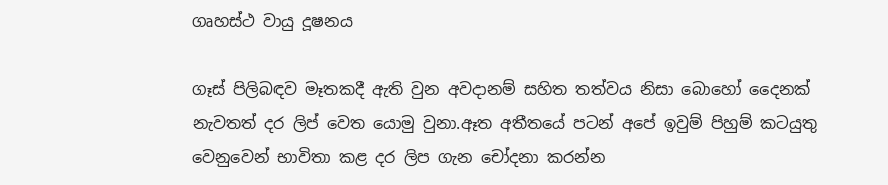ගෘහස්ථ වායු දූෂනය

ගෑස් පිලිබඳව මෑතකදී ඇති වුන අවදානම් සහිත තත්වය නිසා බොහෝ දෛනක් නැවතත් දර ලිප් වෙත යොමු වුනා.ඈත අතීතයේ පටන් අපේ ඉවුම් පිහුම් කටයුතු වෙනුවෙන් භාවිතා කළ දර ලිප ගැන චෝදනා කරන්න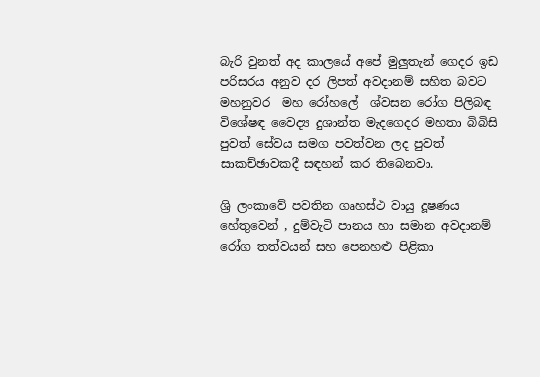බැරි වුනත් අද කාලයේ අපේ මුලුතැන් ගෙදර ඉඩ පරිසරය අනුව දර ලිපත් අවදානම් සහිත බවට මහනුවර  මහ රෝහලේ  ශ්වසන රෝග පිලිබඳ විශේෂඳ වෛද්‍ය දුශාන්ත මැදගෙදර මහතා බිබිසි පුවත් සේවය සමග පවත්වන ලද පුවත් සාකච්ඡාවකදී සඳහන් කර තිබෙනවා.

ශ්‍රි ලංකාවේ පවතින ගෘහස්ථ වායු දූෂණය හේතුවෙන් , දුම්වැටි පානය හා සමාන අවදානම් රෝග තත්වයන් සහ පෙනහළු පිළිකා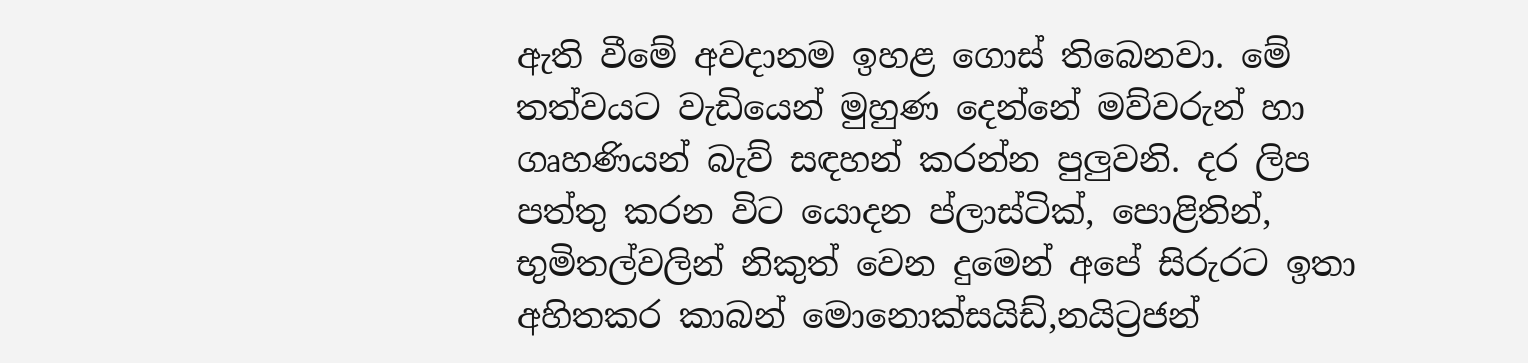ඇති වීමේ අවදානම ඉහළ ගොස් තිබෙනවා. මේ තත්වයට වැඩියෙන් මුහුණ දෙන්නේ මව්වරුන් හා ගෘහණියන් බැව් සඳහන් කරන්න පුලුවනි. දර ලිප පත්තු කරන විට යොදන ප්ලාස්ටික්, පොළිතින්, භුමිතල්වලින් නිකුත් වෙන දුමෙන් අපේ සිරුරට ඉතා අහිතකර කාබන් මොනොක්සයිඩ්,නයිට්‍රජන්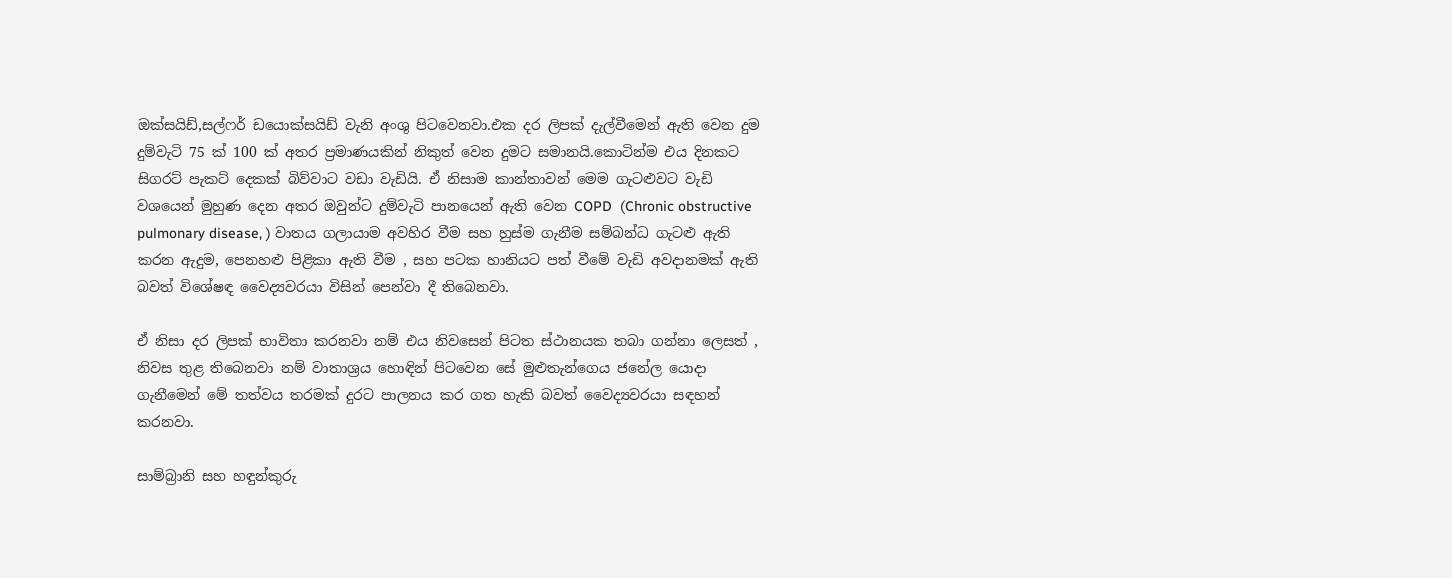ඔක්සයිඩ්,සල්ෆර් ඩයොක්සයිඩ් වැනි අංශු පිටවෙනවා.එක දර ලිපක් දැල්වීමෙන් ඇති වෙන දුම දුම්වැටි 75 ක් 100 ක් අතර ප්‍රමාණයකින් නිකුත් වෙන දුමට සමානයි.කොටින්ම එය දිනකට සිගරට් පැකට් දෙකක් බිව්වාට වඩා වැඩියි. ඒ නිසාම කාන්තාවන් මෙම ගැටළුවට වැඩි වශයෙන් මුහුණ දෙන අතර ඔවුන්ට දුම්වැටි පානයෙන් ඇති වෙන COPD  (Chronic obstructive pulmonary disease, ) වාතය ගලායාම අවහිර වීම සහ හුස්ම ගැනීම සම්බන්ධ ගැටළු ඇති කරන ඇදුම, පෙනහළු පිළිකා ඇති වීම , සහ පටක හානියට පත් වීමේ වැඩි අවදානමක් ඇති බවත් විශේෂඳ වෛද්‍යවරයා විසින් පෙන්වා දී තිබෙනවා.

ඒ නිසා දර ලිපක් භාවිතා කරනවා නම් එය නිවසෙන් පිටත ස්ථානයක තබා ගන්නා ලෙසත් , නිවස තුළ තිබෙනවා නම් වාතාශ්‍රය හොඳින් පිටවෙන සේ මුළුතැන්ගෙය ජනේල යොදා ගැනීමෙන් මේ තත්වය තරමක් දුරට පාලනය කර ගත හැකි බවත් වෛද්‍යවරයා සඳහන් කරනවා.

සාම්බ්‍රානි සහ හඳුන්කුරු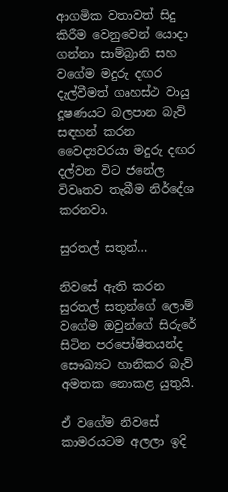ආගමික වතාවත් සිදු කිරීම වෙනුවෙන් යොදා ගන්නා සාම්බ්‍රානි සහ වගේම මදුරු දඟර දැල්වීමත් ගෘහස්ථ වායු දූෂණයට බලපාන බැව් සඳහන් කරන වෛද්‍යවරයා මදුරු දඟර දල්වන විට ජනේල විවෘතව තැබීම නිර්දේශ කරනවා.

සුරතල් සතුන්…

නිවසේ ඇති කරන සුරතල් සතුන්ගේ ලොම් වගේම ඔවුන්ගේ සිරුරේ සිටින පරපෝෂිතයන්ද සෞඛ්‍යට හානිකර බැව් අමතක නොකළ යුතුයි.

ඒ වගේම නිවසේ කාමරයටම අලලා ඉදි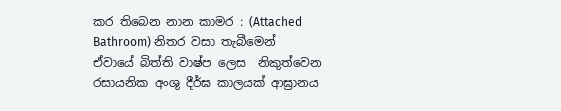කර තිබෙන නාන කාමර : (Attached Bathroom) නිතර වසා තැබීමෙන් ඒවායේ බිත්ති වාෂ්ප ලෙස  නිකුත්වෙන රසායනික අංශු දීර්ඝ කාලයක් ආඝ්‍රානය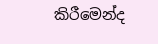කිරීමෙන්ද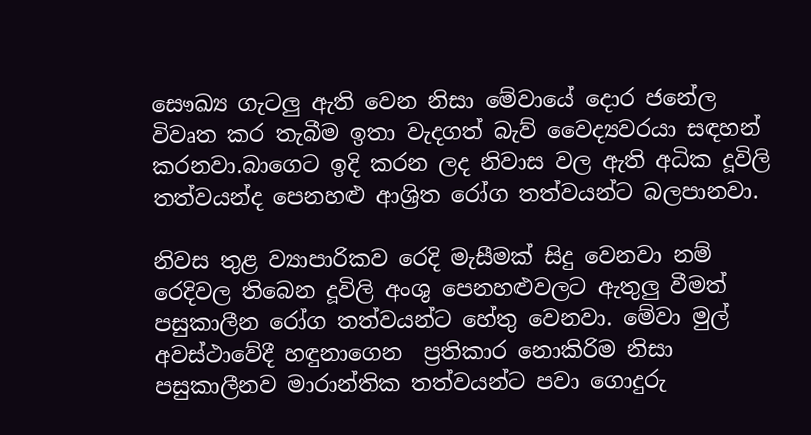සෞඛ්‍ය ගැටලු ඇති වෙන නිසා මේවායේ දොර ජනේල විවෘත කර තැබීම ඉතා වැදගත් බැව් වෛද්‍යවරයා සඳහන් කරනවා.බාගෙට ඉදි කරන ලද නිවාස වල ඇති අධික දූවිලි තත්වයන්ද පෙනහළු ආශ්‍රිත රෝග තත්වයන්ට බලපානවා.

නිවස තුළ ව්‍යාපාරිකව රෙදි මැසීමක් සිදු වෙනවා නම් රෙදිවල තිබෙන දූවිලි අංශු පෙනහළුවලට ඇතුලු වීමත් පසුකාලීන රෝග තත්වයන්ට හේතු වෙනවා. මේවා මුල් අවස්ථාවේදී හඳුනාගෙන  ප්‍රතිකාර නොකිරිම නිසා පසුකාලීනව මාරාන්තික තත්වයන්ට පවා ගොදුරු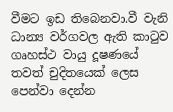වීමට ඉඩ තිබෙනවා.වී වැනි ධාන්‍ය වර්ගවල ඇති කාටුව ගෘහස්ථ වායු දූෂණයේ තවත් චුදිතයෙක් ලෙස පෙන්වා දෙන්න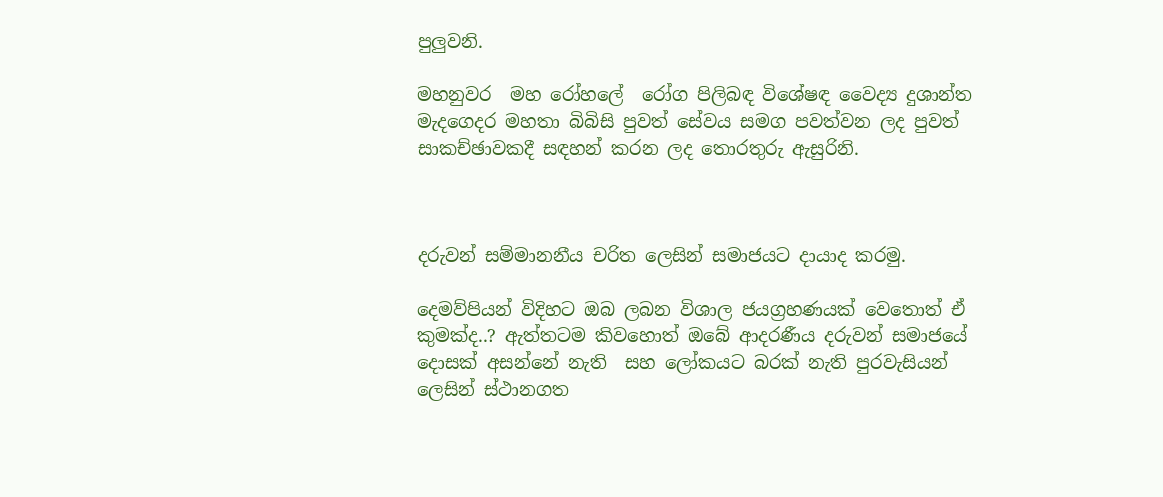පුලුවනි.

මහනුවර  මහ රෝහලේ  රෝග පිලිබඳ විශේෂඳ වෛද්‍ය දුශාන්ත මැදගෙදර මහතා බිබිසි පුවත් සේවය සමග පවත්වන ලද පුවත් සාකච්ඡාවකදී සඳහන් කරන ලද තොරතුරු ඇසුරිනි.



දරුවන් සම්මානනීය චරිත ලෙසින් සමාජයට දායාද කරමු.

දෙමව්පියන් විදිහට ඔබ ලබන විශාල ජයග්‍රහණයක් වෙතොත් ඒ කුමක්ද..? ඇත්තටම කිවහොත් ඔබේ ආදරණීය දරුවන් සමාජයේ දොසක් අසන්නේ නැති  සහ ලෝකයට බරක් නැති පුරවැසියන් ලෙසින් ස්ථානගත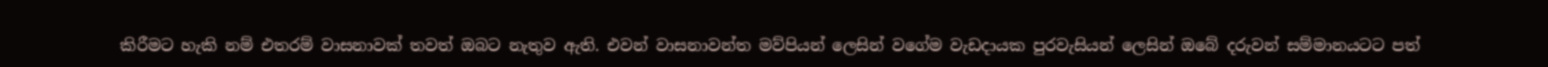කිරීමට හැකි නම් එතරම් වාසනාවක් තවත් ඔබට නැතුව ඇති. එවන් වාසනාවන්ත මව්පියන් ලෙසින් වගේම වැඩදායක පුරවැසියන් ලෙසින් ඔබේ දරුවන් සම්මානයටට පත්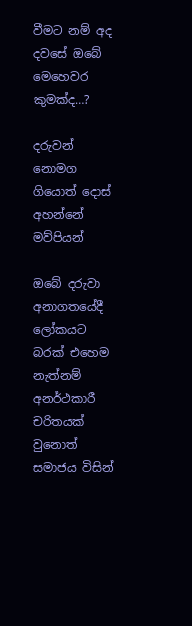වීමට නම් අද දවසේ ඔබේ මෙහෙවර කුමක්ද…?

දරුවන් නොමග ගියොත් දොස් අහන්නේ මව්පියන්

ඔබේ දරුවා අනාගතයේදී ලෝකයට බරක් එහෙම නැත්නම් අනර්ථකාරී චරිතයක් වුනොත් සමාජය විසින්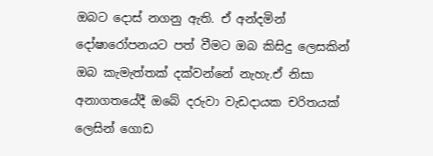ඔබට දොස් නගනු ඇති. ඒ අන්දමින්  දෝෂාරෝපනයට පත් වීමට ඔබ කිසිදු ලෙසකින් ඔබ කැමැත්තක් දක්වන්නේ නැහැ.ඒ නිසා අනාගතයේදී ඔබේ දරුවා වැඩදායක චරිතයක් ලෙසින් ගොඩ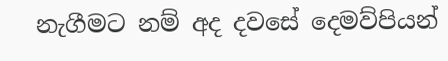නැගීමට නම් අද දවසේ දෙමව්පියන්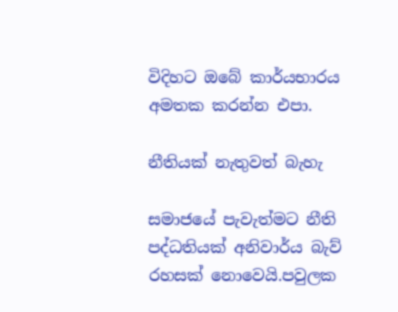විදිහට ඔබේ කාර්යභාරය අමතක කරන්න එපා.

නීතියක් නැතුවත් බැහැ

සමාජයේ පැවැත්මට නීති පද්ධතියක් අනිවාර්ය බැව් රහසක් නොවෙයි.පවුලක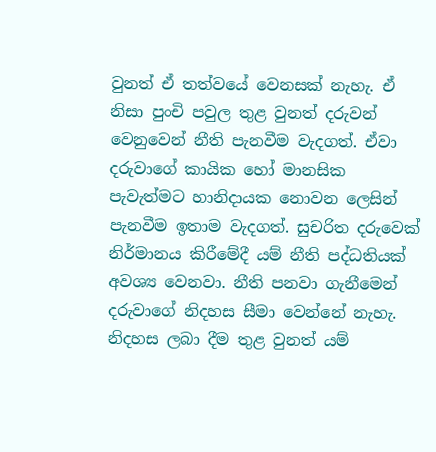වුනත් ඒ තත්වයේ වෙනසක් නැහැ. ඒ නිසා පුංචි පවුල තුළ වුනත් දරුවන් වෙනුවෙන් නීති පැනවීම වැදගත්. ඒවා දරුවාගේ කායික හෝ මානසික පැවැත්මට හානිදායක නොවන ලෙසින් පැනවීම ඉතාම වැදගත්. සුචරිත දරුවෙක් නිර්මානය කිරීමේදී යම් නීති පද්ධතියක් අවශ්‍ය වෙනවා. නීති පනවා ගැනීමෙන් දරුවාගේ නිදහස සීමා වෙන්නේ නැහැ. නිදහස ලබා දීම තුළ වුනත් යම්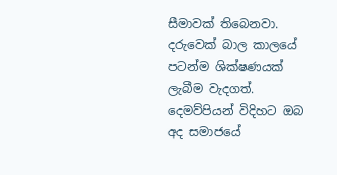සීමාවක් තිබෙනවා. දරුවෙක් බාල කාලයේ පටන්ම ශික්ෂණයක් ලැබීම වැදගත්. දෙමව්පියන් විදිහට ඔබ අද සමාජයේ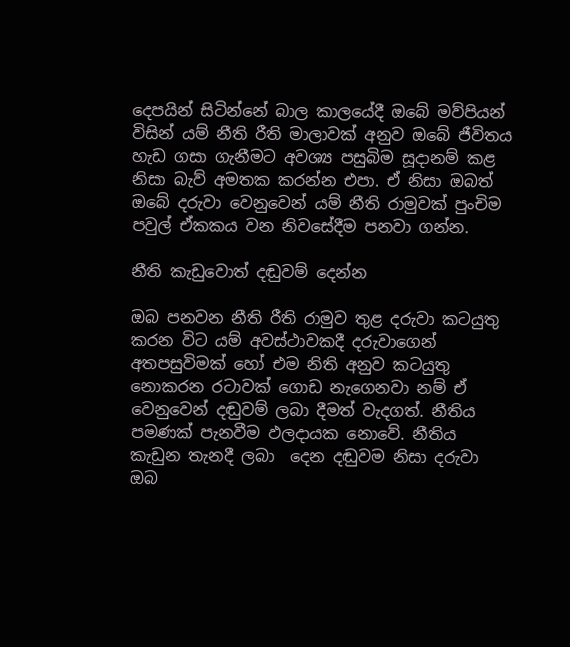දෙපයින් සිටින්නේ බාල කාලයේදී ඔබේ මව්පියන් විසින් යම් නීති රීති මාලාවක් අනුව ඔබේ ජීවිතය හැඩ ගසා ගැනීමට අවශ්‍ය පසුබිම සූදානම් කළ නිසා බැව් අමතක කරන්න එපා. ඒ නිසා ඔබත් ඔබේ දරුවා වෙනුවෙන් යම් නීති රාමුවක් පුංචිම පවුල් ඒකකය වන නිවසේදීම පනවා ගන්න.

නීති කැඩුවොත් දඬුවම් දෙන්න

ඔබ පනවන නීති රීති රාමුව තුළ දරුවා කටයුතු කරන විට යම් අවස්ථාවකදී දරුවාගෙන් අතපසුවිමක් හෝ එම නිති අනුව කටයුතු නොකරන රටාවක් ගොඩ නැගෙනවා නම් ඒ වෙනුවෙන් දඬුවම් ලබා දීමත් වැදගත්. නීතිය පමණක් පැනවීම ඵලදායක නොවේ. නීතිය කැඩුන තැනදී ලබා  දෙන දඬුවම නිසා දරුවා ඔබ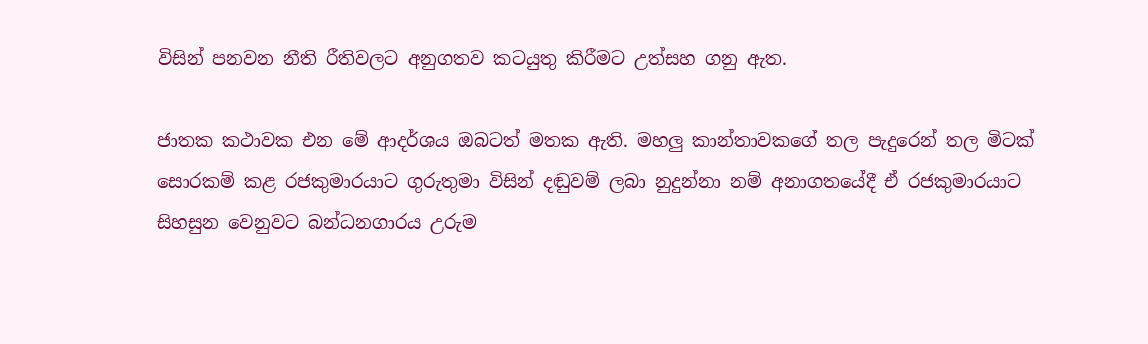විසින් පනවන නීති රීතිවලට අනුගතව කටයුතු කිරීමට උත්සහ ගනු ඇත.

ජාතක කථාවක එන මේ ආදර්ශය ඔබටත් මතක ඇති. මහලු කාන්තාවකගේ තල පැදුරෙන් තල මිටක් සොරකම් කළ රජකුමාරයාට ගුරුතුමා විසින් දඬුවම් ලබා නුදුන්නා නම් අනාගතයේදී ඒ රජකුමාරයාට සිහසුන වෙනුවට බන්ධනගාරය උරුම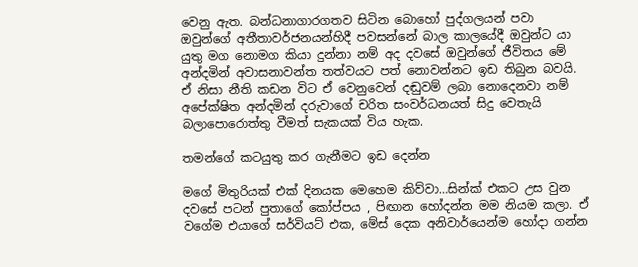වෙනු ඇත. බන්ධනාගාරගතව සිටින බොහෝ පුද්ගලයන් පවා ඔවුන්ගේ අතීතාවර්ජනයන්හිදී පවසන්නේ බාල කාලයේදී ඔවුන්ට යා යුතු මග නොමග කියා දුන්නා නම් අද දවසේ ඔවුන්ගේ ජීවිතය මේ අන්දමින් අවාසනාවන්ත තත්වයට පත් නොවන්නට ඉඩ තිබුන බවයි. ඒ නිසා නීති කඩන විට ඒ වෙනුවෙන් දඬුවම් ලබා නොදෙනවා නම් අපේක්ෂිත අන්දමින් දරුවාගේ චරිත සංවර්ධනයත් සිදු වෙතැයි බලාපොරොත්තු වීමත් සැකයක් විය හැක.

තමන්ගේ කටයුතු කර ගැනීමට ඉඩ දෙන්න

මගේ මිතුරියක් එක් දිනයක මෙහෙම කිව්වා…සින්ක් එකට උස වුන දවසේ පටන් පුතාගේ කෝප්පය , පිඟාන හෝදන්න මම නියම කලා. ඒ වගේම එයාගේ සර්වියට් එක, මේස් දෙක අනිවාර්යෙන්ම හෝදා ගන්න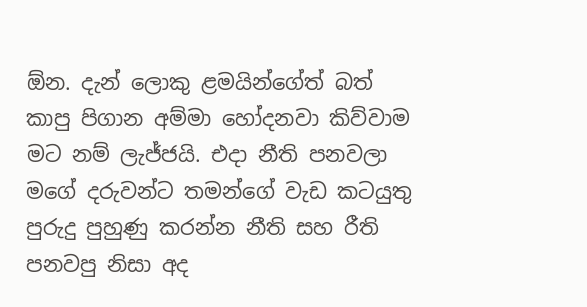ඕන. දැන් ලොකු ළමයින්ගේත් බත් කාපු පිගාන අම්මා හෝදනවා කිව්වාම මට නම් ලැජ්ජයි. එදා නීති පනවලා මගේ දරුවන්ට තමන්ගේ වැඩ කටයුතු පුරුදු පුහුණු කරන්න නීති සහ රීති පනවපු නිසා අද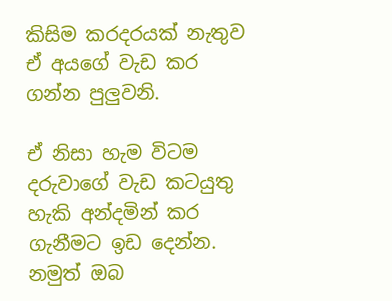කිසිම කරදරයක් නැතුව ඒ අයගේ වැඩ කර ගන්න පුලුවනි.

ඒ නිසා හැම විටම දරුවාගේ වැඩ කටයුතු හැකි අන්දමින් කර ගැනීමට ඉඩ දෙන්න. නමුත් ඔබ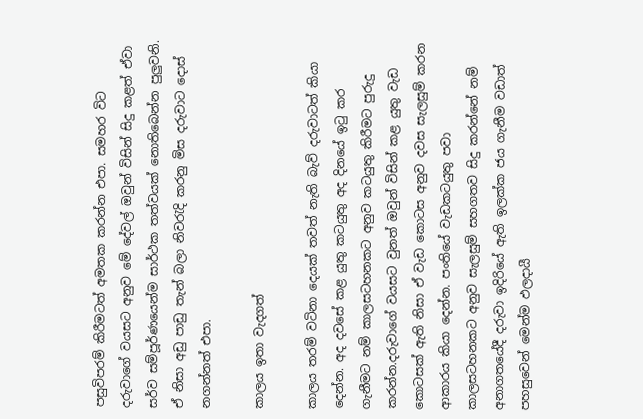පසුවිපරම් කිරීමටත් අමතක කරන්න එපා. සමහර විට දරුවාගේ වයසට අනුව මේ දේවල් ඔවුන් විසින් සිදු කළත් ඒවා සර්ව සම්පූර්ණයෙන්ම සාර්ථක තත්වයක් නොතිබෙන්න පුලුවනි. ඒ නිසා අඩු පාඩු තැන් බලා නිවරැදි කරනු මිස දරුවාට දොස් නගන්නත් එපා.

කාලය ඉතා වැදගත්

කාලය තරම් වටිනා දෙයක් තවත් නැති බැව් දරුවාටත් කියා දෙන්න. අද දවසේ කළ යුතු කටයුතු අද දිනයේ ඉටු කර ගැනීමට නම් කාලසටහනකට අනුව කටයුතු කිරීමට පුරුදු  කරන්න.දරුවාගේ වයසට වුනත් ඔවුන් විසින් කළ යුතු වැඩ කොටසක් ඇති නිසා ඒ වැඩ කොටස අනුව දවස සැලසුම් කරන ආකාරය කියා දෙන්න. පංතියේ වැඩකටයුතු පවා කාලසටහනකට අනුව සැලසුම් සහගතව සිදු කරන්නේ නම් අනාගතයේදී දරුවා ඉදිරියේ ඇති ඉලක්ක ජය ගැනීම වඩාත් පහසුවෙන් මෙන්ම ඵලදායී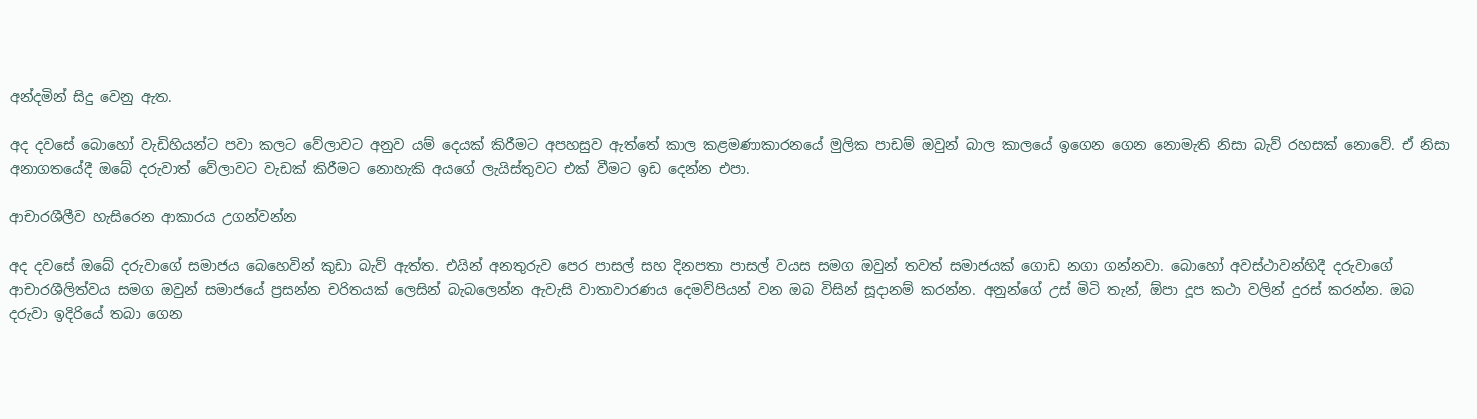අන්දමින් සිදු වෙනු ඇත.

අද දවසේ බොහෝ වැඩිහියන්ට පවා කලට වේලාවට අනුව යම් දෙයක් කිරීමට අපහසුව ඇත්තේ කාල කළමණාකාරනයේ මුලික පාඩම් ඔවුන් බාල කාලයේ ඉගෙන ගෙන නොමැති නිසා බැව් රහසක් නොවේ. ඒ නිසා අනාගතයේදී ඔබේ දරුවාත් වේලාවට වැඩක් කිරීමට නොහැකි අයගේ ලැයිස්තුවට එක් වීමට ඉඩ දෙන්න එපා.

ආචාරශීලීව හැසිරෙන ආකාරය උගන්වන්න

අද දවසේ ඔබේ දරුවාගේ සමාජය බෙහෙවින් කුඩා බැව් ඇත්ත. එයින් අනතුරුව පෙර පාසල් සහ දිනපතා පාසල් වයස සමග ඔවුන් තවත් සමාජයක් ගොඩ නගා ගන්නවා. බොහෝ අවස්ථාවන්හිදී දරුවාගේ ආචාරශීලිත්වය සමග ඔවුන් සමාජයේ ප්‍රසන්න චරිතයක් ලෙසින් බැබලෙන්න ඇවැසි වාතාවාරණය දෙමව්පියන් වන ඔබ විසින් සූදානම් කරන්න. අනුන්ගේ උස් මිටි තැන්, ඕපා දූප කථා වලින් දුරස් කරන්න. ඔබ දරුවා ඉදිරියේ තබා ගෙන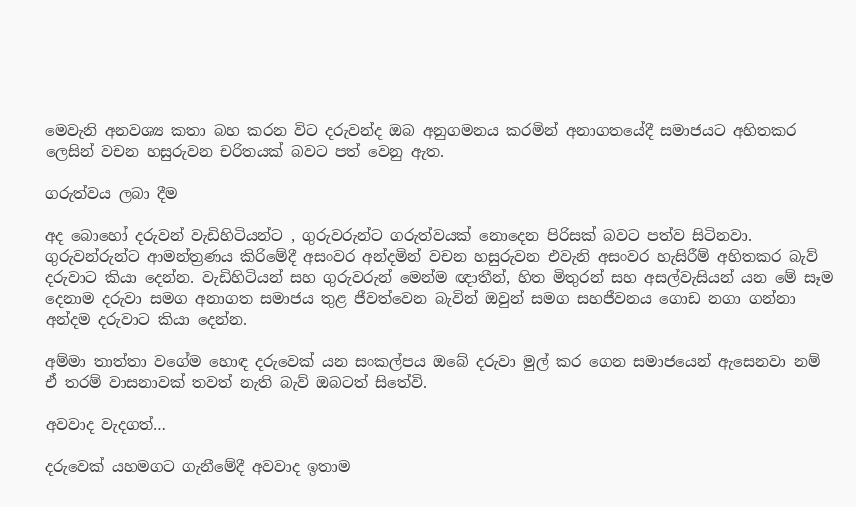මෙවැනි අනවශ්‍ය කතා බහ කරන විට දරුවන්ද ඔබ අනුගමනය කරමින් අනාගතයේදී සමාජයට අහිතකර ලෙසින් වචන හසුරුවන චරිතයක් බවට පත් වෙනු ඇත.

ගරුත්වය ලබා දීම

අද බොහෝ දරුවන් වැඩිහිටියන්ට , ගුරුවරුන්ට ගරුත්වයක් නොදෙන පිරිසක් බවට පත්ව සිටිනවා. ගුරුවන්රුන්ට ආමන්ත්‍රණය කිරිමේදී අසංවර අන්දමින් වචන හසුරුවන එවැනි අසංවර හැසිරීම් අහිතකර බැව් දරුවාට කියා දෙන්න. වැඩිහිටියන් සහ ගුරුවරුන් මෙන්ම ඥාතීන්, හිත මිතුරන් සහ අසල්වැසියන් යන මේ සෑම දෙනාම දරුවා සමග අනාගත සමාජය තුළ ජීවත්වෙන බැවින් ඔවුන් සමග සහජීවනය ගොඩ නගා ගන්නා අන්දම දරුවාට කියා දෙන්න.

අම්මා තාත්තා වගේම හොඳ දරුවෙක් යන සංකල්පය ඔබේ දරුවා මුල් කර ගෙන සමාජයෙන් ඇසෙනවා නම් ඒ තරම් වාසනාවක් තවත් නැති බැව් ඔබටත් සිතේවි.

අවවාද වැදගත්…

දරුවෙක් යහමගට ගැනීමේදී අවවාද ඉතාම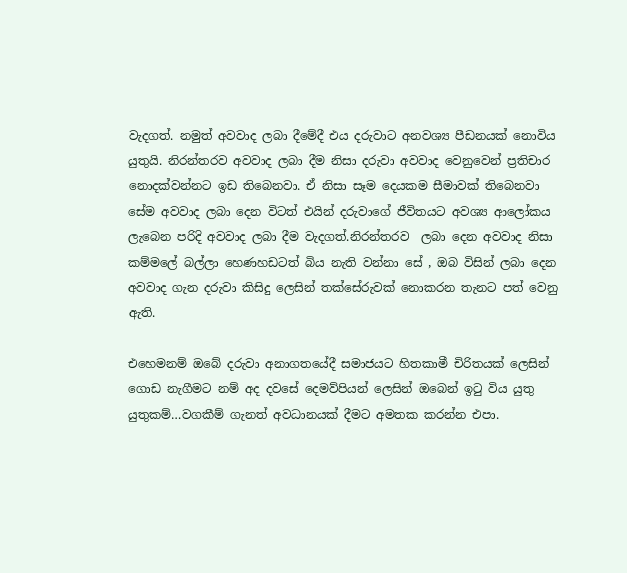වැදගත්. නමුත් අවවාද ලබා දීමේදී එය දරුවාට අනවශ්‍ය පීඩනයක් නොවිය යුතුයි. නිරන්තරව අවවාද ලබා දීම නිසා දරුවා අවවාද වෙනුවෙන් ප්‍රතිචාර නොදක්වන්නට ඉඩ තිබෙනවා. ඒ නිසා සෑම දෙයකම සීමාවක් තිබෙනවා සේම අවවාද ලබා දෙන විටත් එයින් දරුවාගේ ජීවිතයට අවශ්‍ය ආලෝකය ලැබෙන පරිදි අවවාද ලබා දීම වැදගත්.නිරන්තරව  ලබා දෙන අවවාද නිසා කම්මලේ බල්ලා හෙණහඩටත් බිය නැති වන්නා සේ , ඔබ විසින් ලබා දෙන අවවාද ගැන දරුවා කිසිදු ලෙසින් තක්සේරුවක් නොකරන තැනට පත් වෙනු ඇති.

එහෙමනම් ඔබේ දරුවා අනාගතයේදී සමාජයට හිතකාමී චිරිතයක් ලෙසින් ගොඩ නැගීමට නම් අද දවසේ දෙමව්පියන් ලෙසින් ඔබෙන් ඉටු විය යුතු යුතුකම්…වගකීම් ගැනත් අවධානයක් දීමට අමතක කරන්න එපා.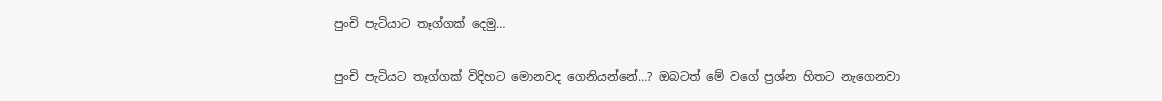පුංචි පැටියාට තෑග්ගක් දෙමු…

පුංචි පැටියට තෑග්ගක් විදිහට මොනවද ගෙනියන්නේ…? ඔබටත් මේ වගේ ප්‍රශ්න හිතට නැගෙනවා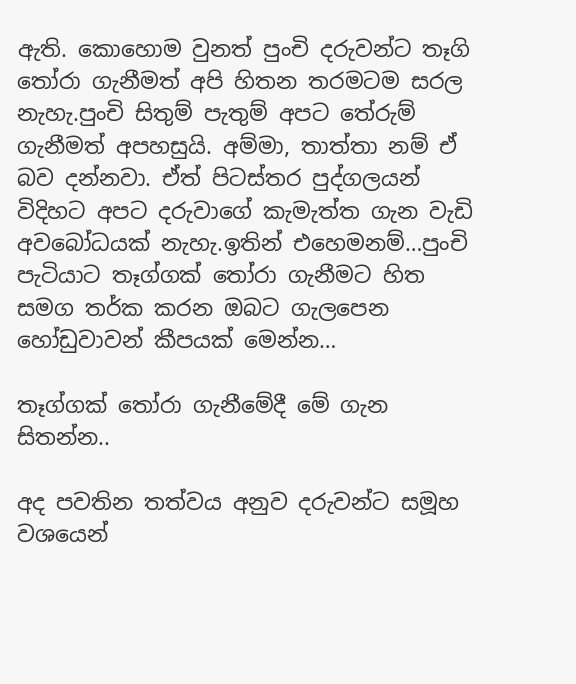ඇති. කොහොම වුනත් පුංචි දරුවන්ට තෑගි තෝරා ගැනීමත් අපි හිතන තරමටම සරල නැහැ.පුංචි සිතුම් පැතුම් අපට තේරුම් ගැනීමත් අපහසුයි. අම්මා, තාත්තා නම් ඒ බව දන්නවා. ඒත් පිටස්තර පුද්ගලයන් විදිහට අපට දරුවාගේ කැමැත්ත ගැන වැඩි අවබෝධයක් නැහැ.ඉතින් එහෙමනම්…පුංචි පැටියාට තෑග්ගක් තෝරා ගැනීමට හිත සමග තර්ක කරන ඔබට ගැලපෙන හෝඩුවාවන් කීපයක් මෙන්න…

තෑග්ගක් තෝරා ගැනීමේදී මේ ගැන සිතන්න..

අද පවතින තත්වය අනුව දරුවන්ට සමූහ වශයෙන්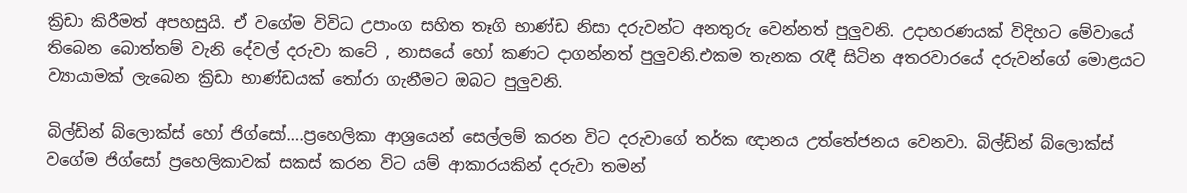ක්‍රිඩා කිරීමත් අපහසුයි. ඒ වගේම විවිධ උපාංග සහිත තෑගි භාණ්ඩ නිසා දරුවන්ට අනතුරු වෙන්නත් පුලුවනි. උදාහරණයක් විදිහට මේවායේ තිබෙන බොත්තම් වැනි දේවල් දරුවා කටේ , නාසයේ හෝ කණට දාගන්නත් පුලුවනි.එකම තැනක රැඳී සිටින අතරවාරයේ දරුවන්ගේ මොළයට ව්‍යායාමක් ලැබෙන ක්‍රිඩා භාණ්ඩයක් තෝරා ගැනීමට ඔබට පුලුවනි.

බිල්ඩින් බ්ලොක්ස් හෝ ජිග්සෝ….ප්‍රහෙලිකා ආශ්‍රයෙන් සෙල්ලම් කරන විට දරුවාගේ තර්ක ඥානය උත්තේජනය වෙනවා. බිල්ඩින් බ්ලොක්ස් වගේම ජිග්සෝ ප්‍රහෙලිකාවක් සකස් කරන විට යම් ආකාරයකින් දරුවා තමන්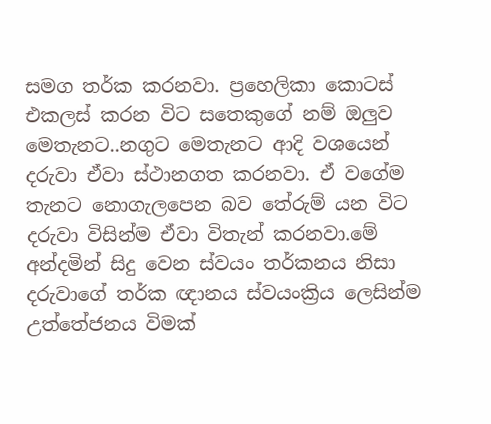සමග තර්ක කරනවා. ප්‍රහෙලිකා කොටස් එකලස් කරන විට සතෙකුගේ නම් ඔලුව මෙතැනට..නගුට මෙතැනට ආදි වශයෙන් දරුවා ඒවා ස්ථානගත කරනවා. ඒ වගේම තැනට නොගැලපෙන බව තේරුම් යන විට දරුවා විසින්ම ඒවා විතැන් කරනවා.මේ අන්දමින් සිදු වෙන ස්වයං තර්කනය නිසා දරුවාගේ තර්ක ඥානය ස්වයංක්‍රිය ලෙසින්ම උත්තේජනය විමක්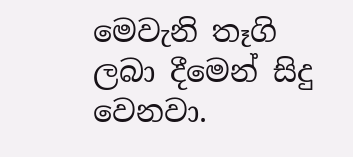මෙවැනි තෑගි ලබා දීමෙන් සිදු වෙනවා.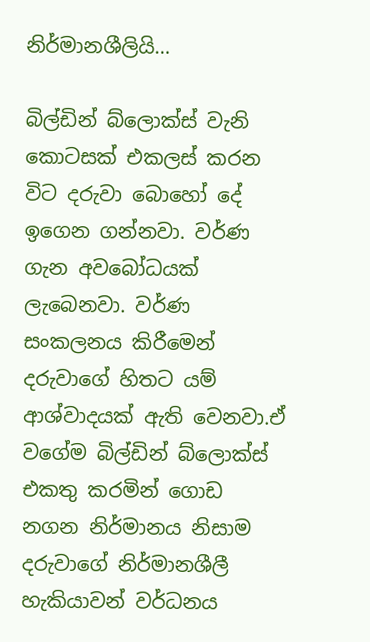නිර්මානශීලියි…

බිල්ඩින් බ්ලොක්ස් වැනි කොටසක් එකලස් කරන විට දරුවා බොහෝ දේ ඉගෙන ගන්නවා. වර්ණ ගැන අවබෝධයක් ලැබෙනවා. වර්ණ සංකලනය කිරීමෙන් දරුවාගේ හිතට යම් ආශ්වාදයක් ඇති වෙනවා.ඒ වගේම බිල්ඩින් බ්ලොක්ස් එකතු කරමින් ගොඩ නගන නිර්මානය නිසාම දරුවාගේ නිර්මානශීලී හැකියාවන් වර්ධනය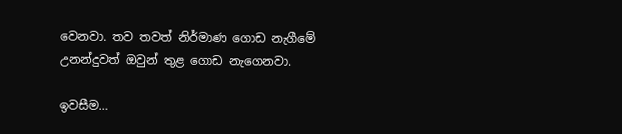වෙනවා. තව තවත් නිර්මාණ ගොඩ නැගීමේ උනන්දුවත් ඔවුන් තුළ ගොඩ නැගෙනවා.

ඉවසීම…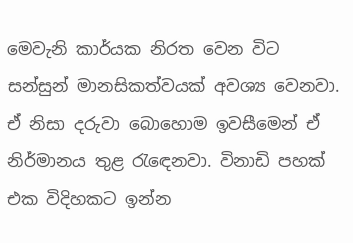මෙවැනි කාර්යක නිරත වෙන විට සන්සුන් මානසිකත්වයක් අවශ්‍ය වෙනවා. ඒ නිසා දරුවා බොහොම ඉවසීමෙන් ඒ නිර්මානය තුළ රැඳෙනවා. විනාඩි පහක් එක විදිහකට ඉන්න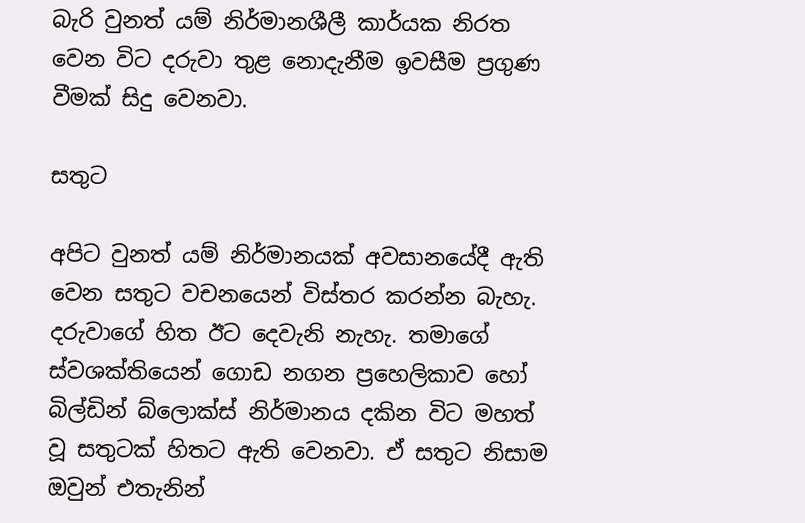බැරි වුනත් යම් නිර්මානශීලී කාර්යක නිරත වෙන විට දරුවා තුළ නොදැනීම ඉවසීම ප්‍රගුණ වීමක් සිදු වෙනවා.

සතුට

අපිට වුනත් යම් නිර්මානයක් අවසානයේදී ඇති වෙන සතුට වචනයෙන් විස්තර කරන්න බැහැ. දරුවාගේ හිත ඊට දෙවැනි නැහැ. තමාගේ ස්වශක්තියෙන් ගොඩ නගන ප්‍රහෙලිකාව හෝ බිල්ඩින් බ්ලොක්ස් නිර්මානය දකින විට මහත් වූ සතුටක් හිතට ඇති වෙනවා. ඒ සතුට නිසාම ඔවුන් එතැනින්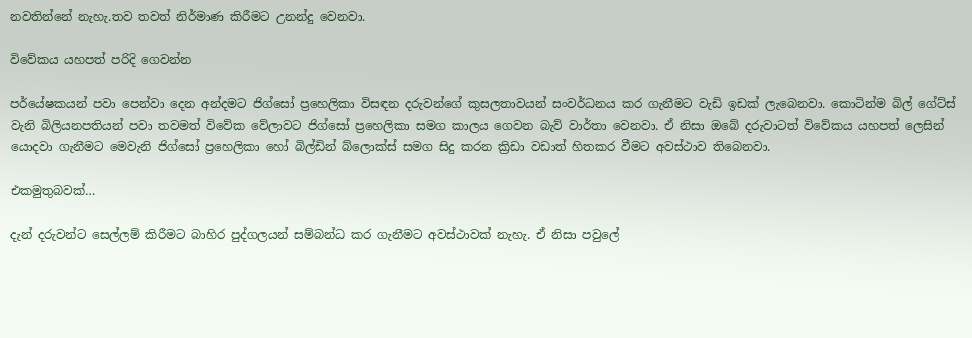නවතින්නේ නැහැ.තව තවත් නිර්මාණ කිරීමට උනන්දු වෙනවා.

විවේකය යහපත් පරිදි ගෙවන්න

පර්යේෂකයන් පවා පෙන්වා දෙන අන්දමට ජිග්සෝ ප්‍රහෙලිකා විසඳන දරුවන්ගේ කුසලතාවයන් සංවර්ධනය කර ගැනීමට වැඩි ඉඩක් ලැබෙනවා. කොටින්ම බිල් ගේට්ස් වැනි බිලියනපතියන් පවා තවමත් විවේක වේලාවට ජිග්සෝ ප්‍රහෙලිකා සමග කාලය ගෙවන බැව් වාර්තා වෙනවා. ඒ නිසා ඔබේ දරුවාටත් විවේකය යහපත් ලෙසින් යොදවා ගැනීමට මෙවැනි ජිග්සෝ ප්‍රහෙලිකා හෝ බිල්ඩින් බ්ලොක්ස් සමග සිදු කරන ක්‍රිඩා වඩාත් හිතකර වීමට අවස්ථාව තිබෙනවා.

එකමුතුබවක්…

දැන් දරුවන්ට සෙල්ලම් කිරීමට බාහිර පුද්ගලයන් සම්බන්ධ කර ගැනීමට අවස්ථාවක් නැහැ. ඒ නිසා පවුලේ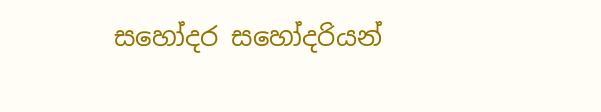සහෝදර සහෝදරියන්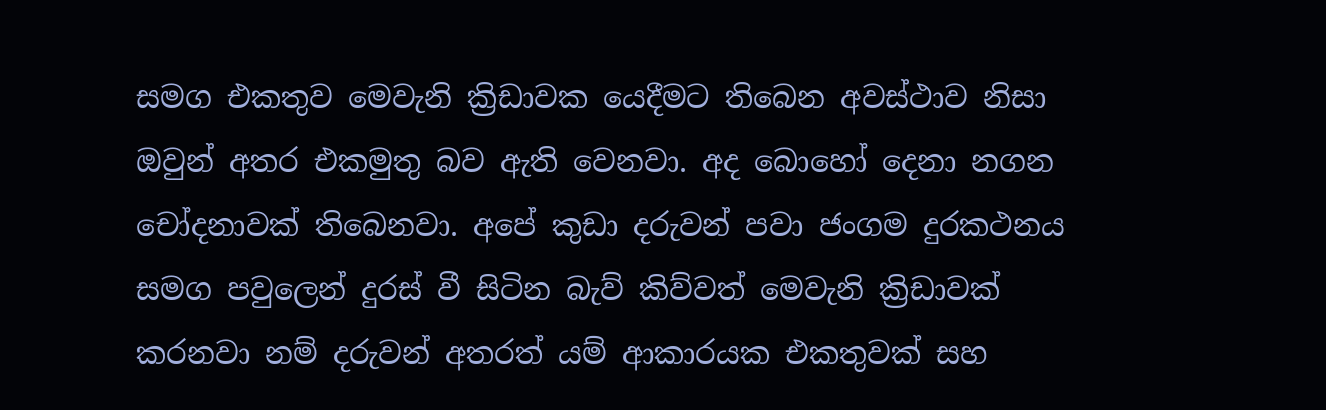සමග එකතුව මෙවැනි ක්‍රිඩාවක යෙදීමට තිබෙන අවස්ථාව නිසා ඔවුන් අතර එකමුතු බව ඇති වෙනවා. අද බොහෝ දෙනා නගන චෝදනාවක් තිබෙනවා. අපේ කුඩා දරුවන් පවා ජංගම දුරකථනය සමග පවුලෙන් දුරස් වී සිටින බැව් කිව්වත් මෙවැනි ක්‍රිඩාවක් කරනවා නම් දරුවන් අතරත් යම් ආකාරයක එකතුවක් සහ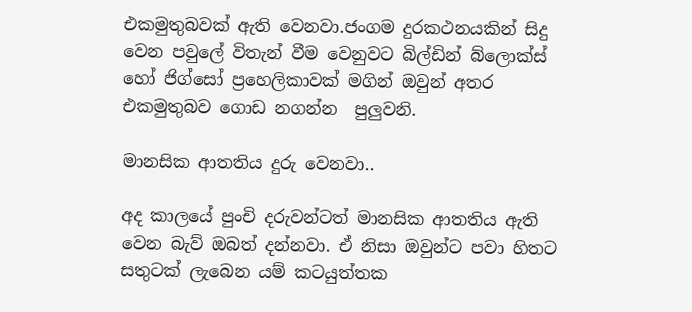එකමුතුබවක් ඇති වෙනවා.ජංගම දුරකථනයකින් සිදු වෙන පවුලේ විතැන් වීම වෙනුවට බිල්ඩින් බ්ලොක්ස් හෝ ජිග්සෝ ප්‍රහෙලිකාවක් මගින් ඔවුන් අතර  එකමුතුබව ගොඩ නගන්න  පුලුවනි.

මානසික ආතතිය දුරු වෙනවා..

අද කාලයේ පුංචි දරුවන්ටත් මානසික ආතතිය ඇති වෙන බැව් ඔබත් දන්නවා. ඒ නිසා ඔවුන්ට පවා හිතට සතුටක් ලැබෙන යම් කටයුත්තක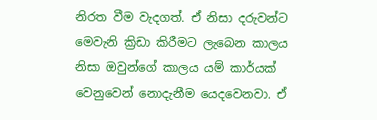නිරත වීම වැදගත්. ඒ නිසා දරුවන්ට මෙවැනි ක්‍රිඩා කිරීමට ලැබෙන කාලය නිසා ඔවුන්ගේ කාලය යම් කාර්යක් වෙනුවෙන් නොදැනීම යෙදවෙනවා. ඒ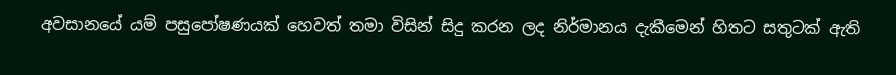අවසානයේ යම් පසුපෝෂණයක් හෙවත් තමා විසින් සිදු කරන ලද නිර්මානය දැකීමෙන් හිතට සතුටක් ඇති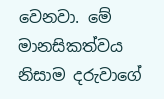වෙනවා. මේ මානසිකත්වය නිසාම දරුවාගේ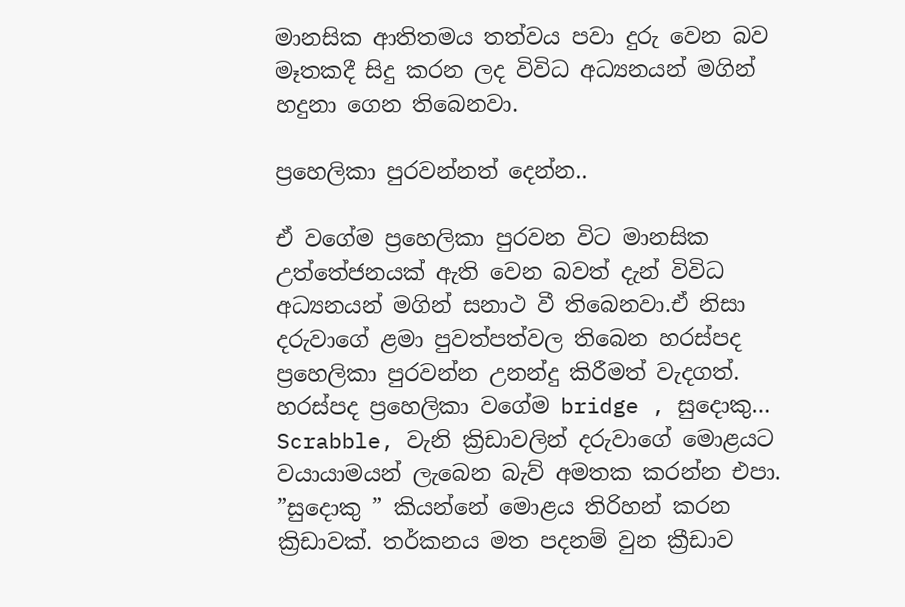මානසික ආතිතමය තත්වය පවා දුරු වෙන බව මෑතකදී සිදු කරන ලද විවිධ අධ්‍යනයන් මගින් හදුනා ගෙන තිබෙනවා.

ප්‍රහෙලිකා පුරවන්නත් දෙන්න..

ඒ වගේම ප්‍රහෙලිකා පුරවන විට මානසික උත්තේජනයක් ඇති වෙන බවත් දැන් විවිධ අධ්‍යනයන් මගින් සනාථ වී තිබෙනවා.ඒ නිසා දරුවාගේ ළමා පුවත්පත්වල තිබෙන හරස්පද ප්‍රහෙලිකා පුරවන්න උනන්දු කිරීමත් වැදගත්. හරස්පද ප්‍රහෙලිකා වගේම bridge , සුදොකු… Scrabble, වැනි ක්‍රිඩාවලින් දරුවාගේ මොළයට වයායාමයන් ලැබෙන බැව් අමතක කරන්න එපා. ”සුදොකු ” කියන්නේ මොළය තිරිහන් කරන ක්‍රිඩාවක්. තර්කනය මත පදනම් වුන ක්‍රීඩාව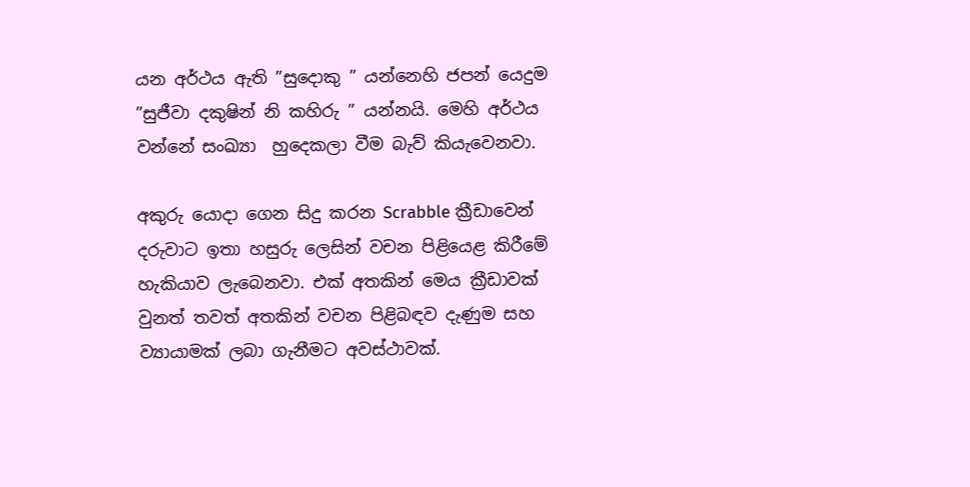යන අර්ථය ඇති ”සුදොකු ” යන්නෙහි ජපන් යෙදුම ”සුජීවා දකුෂින් නි කහිරු ” යන්නයි. මෙහි අර්ථය වන්නේ සංඛ්‍යා  හුදෙකලා වීම බැව් කියැවෙනවා.

අකුරු යොදා ගෙන සිදු කරන Scrabble ක්‍රීඩාවෙන් දරුවාට ඉතා හසුරු ලෙසින් වචන පිළියෙළ කිරීමේ හැකියාව ලැබෙනවා. එක් අතකින් මෙය ක්‍රීඩාවක් වුනත් තවත් අතකින් වචන පිළිබඳව දැණුම සහ ව්‍යායාමක් ලබා ගැනීමට අවස්ථාවක්.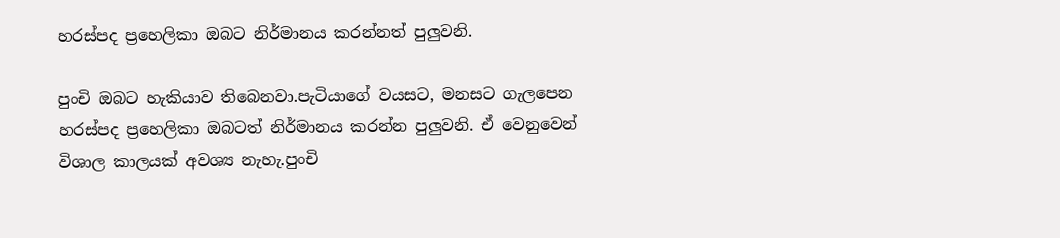හරස්පද ප්‍රහෙලිකා ඔබට නිර්මානය කරන්නත් පුලුවනි.

පුංචි ඔබට හැකියාව තිබෙනවා.පැටියාගේ වයසට, මනසට ගැලපෙන හරස්පද ප්‍රහෙලිකා ඔබටත් නිර්මානය කරන්න පුලුවනි. ඒ වෙනුවෙන් විශාල කාලයක් අවශ්‍ය නැහැ.පුංචි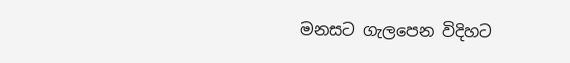මනසට ගැලපෙන විදිහට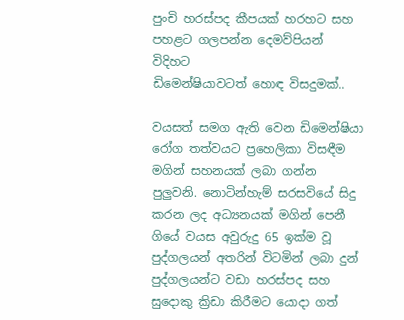පුංචි හරස්පද කීපයක් හරහට සහ පහළට ගලපන්න දෙමව්පියන් විදිහට
ඩිමෙන්ෂියාවටත් හොඳ විසදුමක්..

වයසත් සමග ඇති වෙන ඩිමෙන්ෂියා රෝග තත්වයට ප්‍රහෙලිකා විසඳීම මගින් සහනයක් ලබා ගන්න පුලුවනි. නොටින්හැම් සරසවියේ සිදු කරන ලද අධ්‍යනයක් මගින් පෙනී ගියේ වයස අවුරුදු 65 ඉක්ම වූ පුද්ගලයන් අතරින් විටමින් ලබා දුන් පුද්ගලයන්ට වඩා හරස්පද සහ සුදොකු ක්‍රිඩා කිරීමට යොදා ගත්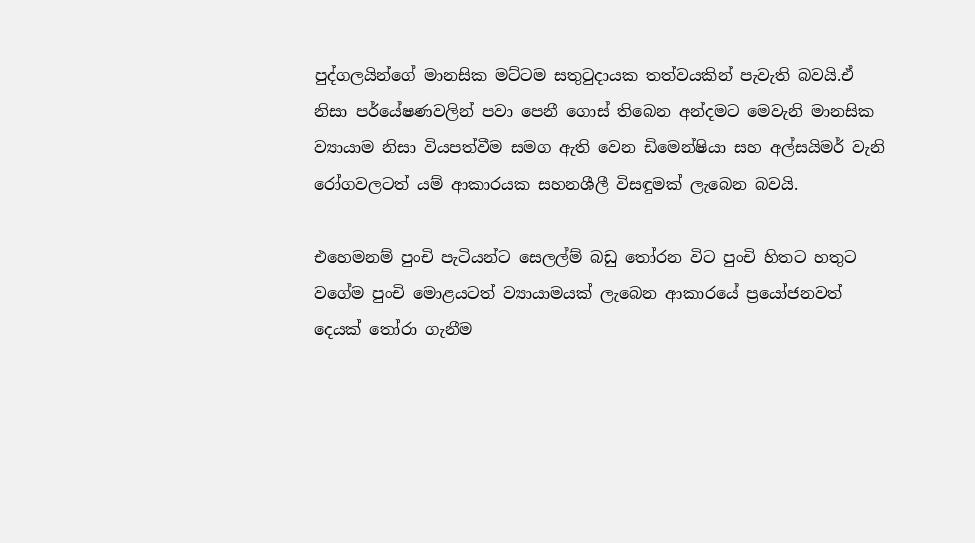පුද්ගලයින්ගේ මානසික මට්ටම සතුටුදායක තත්වයකින් පැවැති බවයි.ඒ නිසා පර්යේෂණවලින් පවා පෙනී ගොස් තිබෙන අන්දමට මෙවැනි මානසික ව්‍යායාම නිසා වියපත්වීම සමග ඇති වෙන ඩිමෙන්ෂියා සහ අල්සයිමර් වැනි රෝගවලටත් යම් ආකාරයක සහනශීලී විසඳුමක් ලැබෙන බවයි.

එහෙමනම් පුංචි පැටියන්ට සෙලල්ම් බඩු තෝරන විට පුංචි හිතට හතුට වගේම පුංචි මොළයටත් ව්‍යායාමයක් ලැබෙන ආකාරයේ ප්‍රයෝජනවත් දෙයක් තෝරා ගැනීම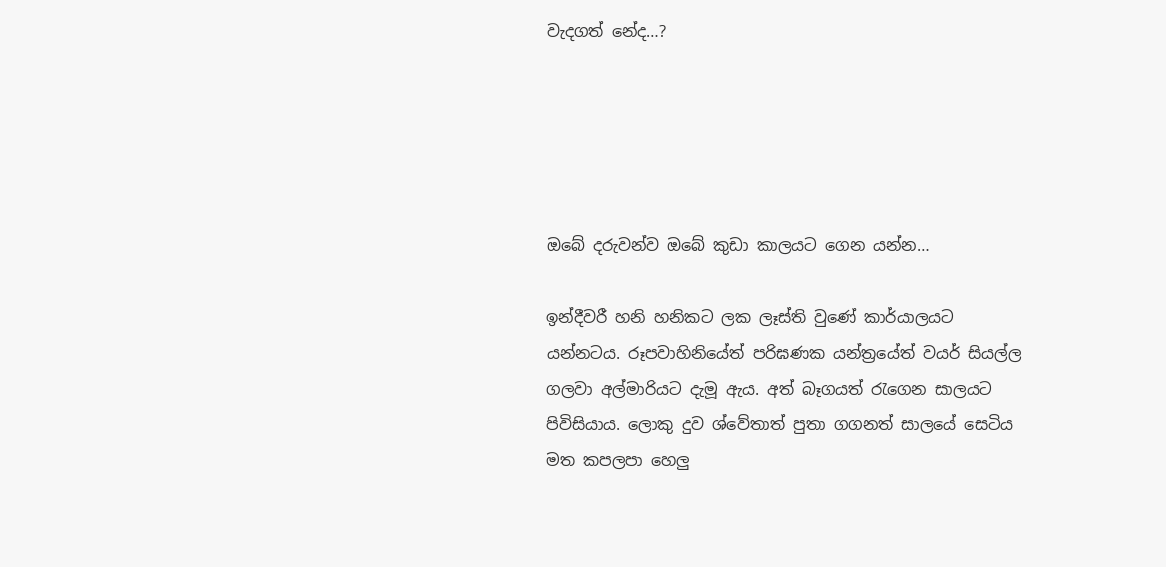වැදගත් නේද…?





ඔබේ දරුවන්ව ඔබේ කුඩා කාලයට ගෙන යන්න…

ඉන්දීවරී හනි හනිකට ලක ලෑස්ති වුණේ කාර්යාලයට යන්නටය. රූපවාහිනියේත් පරිඝණක යන්ත්‍රයේත් වයර් සියල්ල ගලවා අල්මාරියට දැමූ ඇය. අත් බෑගයත් රැගෙන සාලයට පිවිසියාය. ලොකු දුව ශ්වේතාත් පුතා ගගනත් සාලයේ සෙටිය මත කපලපා හෙලු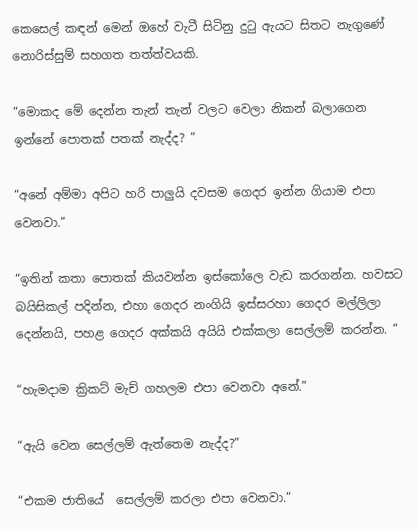කෙසෙල් කඳන් මෙන් ඔහේ වැටී සිටිනු දුටු ඇයට සිතට නැගුණේ නොරිස්සුම් සහගත තත්ත්වයකි.

“මොකද මේ දෙන්න තැන් තැන් වලට වෙලා නිකන් බලාගෙන ඉන්නේ පොතක් පතක් නැද්ද? ”

“අනේ අම්මා අපිට හරි පාලුයි දවසම ගෙදර ඉන්න ගියාම එපා වෙනවා.”

“ඉතින් කතා පොතක් කියවන්න ඉස්කෝලෙ වැඩ කරගන්න. හවසට බයිසිකල් පදින්න, එහා ගෙදර නංගියි ඉස්සරහා ගෙදර මල්ලිලා දෙන්නයි, පහළ ගෙදර අක්කයි අයියි එක්කලා සෙල්ලම් කරන්න. ”

“හැමදාම ක්‍රිකට් මැච් ගහලම එපා වෙනවා අනේ.”

“ඇයි වෙන සෙල්ලම් ඇත්තෙම නැද්ද?”

“එකම ජාතියේ  සෙල්ලම් කරලා එපා වෙනවා.”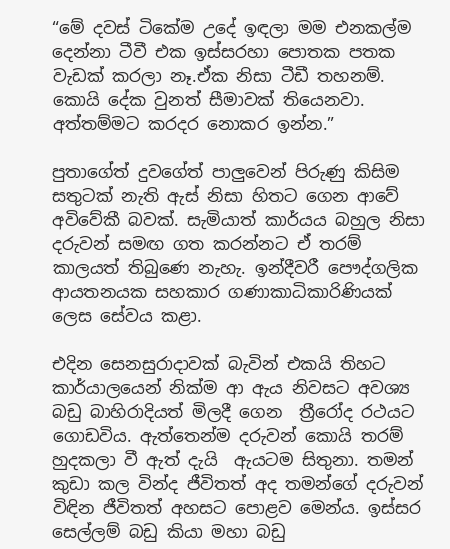“මේ දවස් ටිකේම උදේ ඉඳලා මම එනකල්ම දෙන්නා ටීවී එක ඉස්සරහා පොතක පතක වැඩක් කරලා නෑ.ඒක නිසා ටීඩී තහනම්. කොයි දේක වුනත් සීමාවක් තියෙනවා. අත්තම්මට කරදර නොකර ඉන්න.”

පුතාගේත් දුවගේත් පාලුවෙන් පිරුණු කිසිම සතුටක් නැති ඇස් නිසා හිතට ගෙන ආවේ අවිවේකී බවක්. සැමියාත් කාර්යය බහුල නිසා දරුවන් සමඟ ගත කරන්නට ඒ තරම් කාලයත් තිබුණෙ නැහැ. ඉන්දීවරී පෞද්ගලික ආයතනයක සහකාර ගණාකාධිකාරිණියක් ලෙස සේවය කළා.

එදින සෙනසුරාදාවක් බැවින් එකයි තිහට කාර්යාලයෙන් නික්ම ආ ඇය නිවසට අවශ්‍ය බඩු බාහිරාදියත් මිලදී ගෙන  ත්‍රීරෝද රථයට ගොඩවිය. ඇත්තෙන්ම දරුවන් කොයි තරම් හුදකලා වී ඇත් දැයි  ඇයටම සිතුනා. තමන් කුඩා කල වින්ද ජීවිතත් අද තමන්ගේ දරුවන් විඳින ජීවිතත් අහසට පොළව මෙන්ය. ඉස්සර සෙල්ලම් බඩු කියා මහා බඩු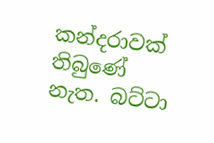කන්දරාවක් තිබුණේ නැත. බට්ටා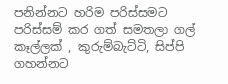පනින්නට හරිම පරිස්සමට පරිස්සම් කර ගත් සමතලා ගල් කෑල්ලක් , කුරුම්බැට්ටි, සිප්පි ගහන්නට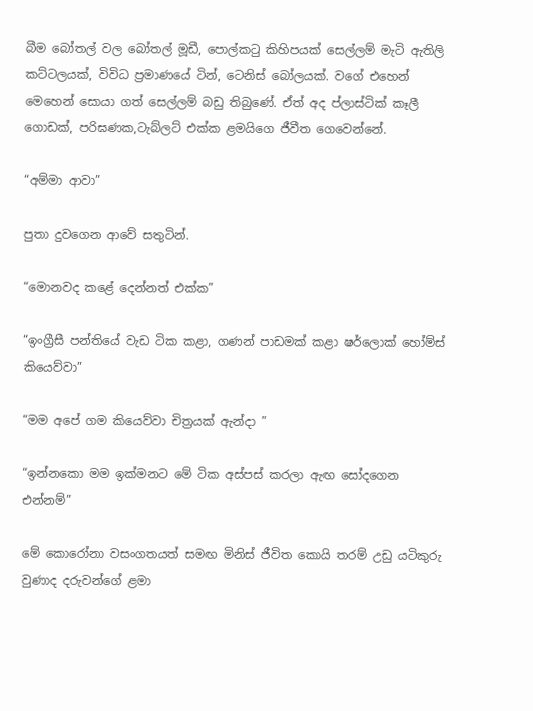බීම බෝතල් වල බෝතල් මූඩී, පොල්කටු කිහිපයක් සෙල්ලම් මැටි ඇතිලි කට්ටලයක්, විවිධ ප්‍රමාණයේ ටින්, ටෙනිස් බෝලයක්. වගේ එහෙන් මෙහෙන් සොයා ගත් සෙල්ලම් බඩු තිබුණේ. ඒත් අද ප්ලාස්ටික් කෑලී ගොඩක්, පරිඝණක,ටැබ්ලට් එක්ක ළමයිගෙ ජීවීත ගෙවෙන්නේ.

“අම්මා ආවා”

පුතා දුවගෙන ආවේ සතුටින්.

“මොනවද කළේ දෙන්නත් එක්ක”

“ඉංග්‍රීසී පන්තියේ වැඩ ටික කළා, ගණන් පාඩමක් කළා ෂර්ලොක් හෝම්ස් කියෙව්වා”

“මම අපේ ගම කියෙව්වා චිත්‍රයක් ඇන්දා ”

“ඉන්නකො මම ඉක්මනට මේ ටික අස්පස් කරලා ඇඟ සෝදගෙන එන්නම්”

මේ කොරෝනා වසංගතයත් සමඟ මිනිස් ජීවිත කොයි තරම් උඩු යටිකුරු වුණාද දරුවන්ගේ ළමා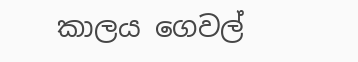කාලය ගෙවල්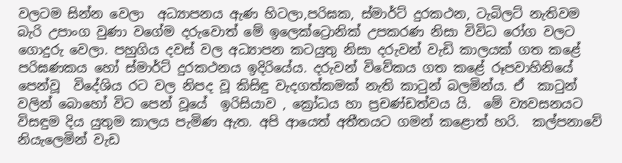වලටම සින්න වෙලා  අධ්‍යාපනය ඇණ හිටලා,පරිඝක, ස්මාර්ට් දුරකථන, ටැබිලට් නැතිවම බැරි උපාංග වුණා වගේම දරුවොත් මේ ඉලෙක්ට්‍රොනික් උපකරණ නිසා විවිධ රෝග වලට ගොදුරු වෙලා. පහුගිය දවස් වල අධ්‍යාපන කටයුතු නිසා දරුවන් වැඩි කාලයක් ගත කළේ පරිඝණකය හෝ ස්මාර්ට් දුරකථනය ඉදිරියේය. දරුවන් විවේකය ගත කළේ රූපවාහිනියේ පෙන්වූ  විදේශිය රට වල නිපද වූ කිසිඳු වැදගත්කමක් නැති කාටුන් බලමින්ය. ඒ  කාටුන් වලින් බොහෝ විට පෙන් වූයේ  ඉරිසියාව , ක්‍රෝධය හා ප්‍රචණ්ඩත්වය යි.  මේ ව්‍යවසනයට විසඳුම දිය යුතුම කාලය පැමිණ ඇත. අපි ආයෙත් අතීතයට ගමන් කළොත් හරි.  කල්පනාවේ නියැලෙමින් වැඩ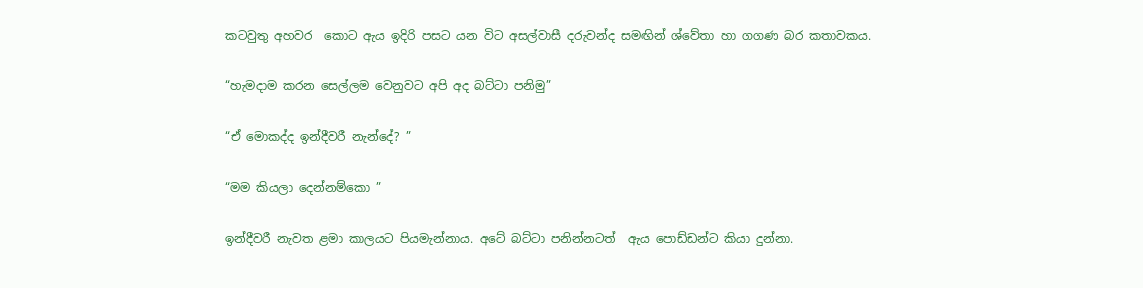කටවුතු අහවර  කොට ඇය ඉදිරි පසට යන විට අසල්වාසී දරුවන්ද සමඟින් ශ්වේතා හා ගගණ බර කතාවකය.

“හැමදාම කරන සෙල්ලම වෙනුවට අපි අද බට්ටා පනිමු”

“ඒ මොකද්ද ඉන්දීවරී නැන්දේ? ”

“මම කියලා දෙන්නම්කො ”

ඉන්දීවරී නැවත ළමා කාලයට පියමැන්නාය. අටේ බට්ටා පනින්නටත්  ඇය පොඩ්ඩන්ට කියා දුන්නා.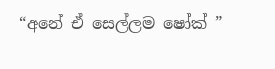“අනේ ඒ සෙල්ලම ෂෝක් ”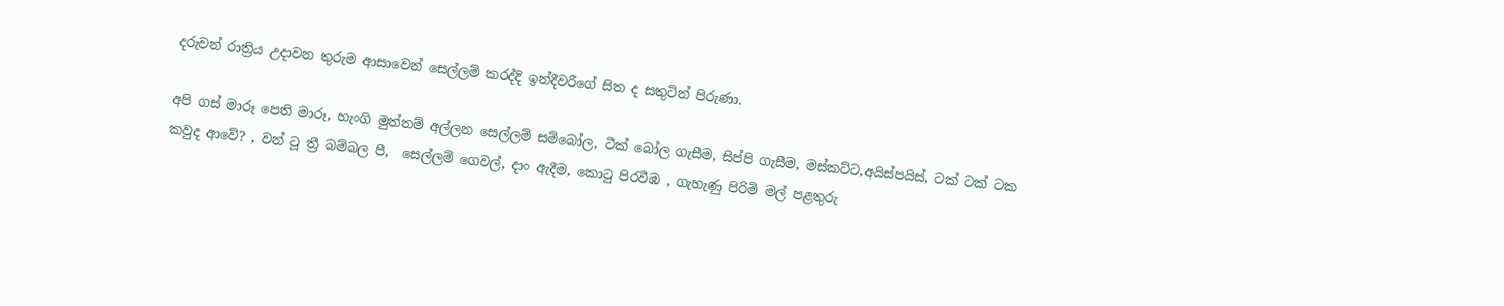දරුවන් රාත්‍රිය උදාවන තුරුම ආසාවෙන් සෙල්ලම් කරද්දි ඉන්දීවරීගේ සිත ද සතුටින් පිරුණා.

අපි ගස් මාරූ පෙති මාරූ, හැංගි මුත්තම් අල්ලන සෙල්ලම් සම්බෝල, ටීක් බෝල ගැසීම, සිප්පි ගැසීම, මස්කට්ට,අයිස්පයිස්, ටක් ටක් ටක කවුද ආවේ? , වන් ටූ ත්‍රී බම්බල පී,  සෙල්ලම් ගෙවල්, දාං ඇදීම, කොටු පිරවීඹ , ගැහැණු පිරිමි මල් පළතුරු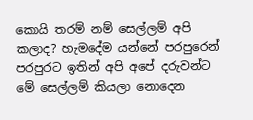කොයි තරම් නම් සෙල්ලම් අපි කලාද? හැමදේම යන්නේ පරපුරෙන්  පරපුරට ඉතින් අපි අපේ දරුවන්ට මේ සෙල්ලම් කියලා නොදෙන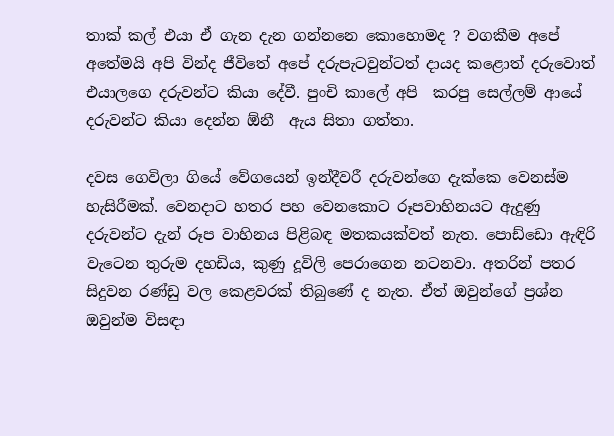තාක් කල් එයා ඒ ගැන දැන ගන්නනෙ කොහොමද ? වගකීම අපේ අතේමයි අපි වින්ද ජීවිතේ අපේ දරුපැටවුන්ටත් දායද කළොත් දරුවොත් එයාලගෙ දරුවන්ට කියා දේවී. පුංචි කාලේ අපි  කරපු සෙල්ලම් ආයේ දරුවන්ට කියා දෙන්න ඕනී  ඇය සිතා ගත්තා.

දවස ගෙවිලා ගියේ වේගයෙන් ඉන්දීවරී දරුවන්ගෙ දැක්කෙ වෙනස්ම හැසිරීමක්. වෙනදාට හතර පහ වෙනකොට රූපවාහිනයට ඇදුණු දරුවන්ට දැන් රූප වාහිනය පිළිබඳ මතකයක්වත් නැත. පොඩ්ඩො ඇඳිරි වැටෙන තුරුම දහඩිය, කුණු දූවිලි පෙරාගෙන නටනවා. අතරින් පතර සිදුවන රණ්ඩු වල කෙළවරක් තිබුණේ ද නැත. ඒත් ඔවුන්ගේ ප්‍රශ්න ඔවුන්ම විසඳා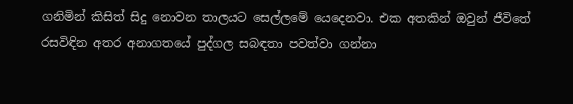ගනිමින් කිසිත් සිදු නොවන තාලයට සෙල්ලමේ යෙදෙනවා. එක අතකින් ඔවුන් ජීවිතේ රසවිඳින අතර අනාගතයේ පුද්ගල සබඳතා පවත්වා ගන්නා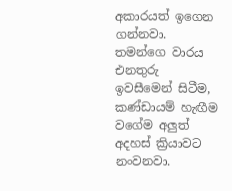අකාරයත් ඉගෙන ගන්නවා. තමන්ගෙ වාරය එනතුරු ඉවසීමෙන් සිටීම, කණ්ඩායම් හැඟීම වගේම අලුත් අදහස් ක්‍රියාවට නංවනවා.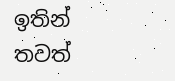ඉතින් තවත්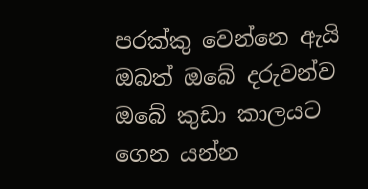පරක්කු වෙන්නෙ ඇයි ඔබත් ඔබේ දරුවන්ව ඔබේ කුඩා කාලයට ගෙන යන්න